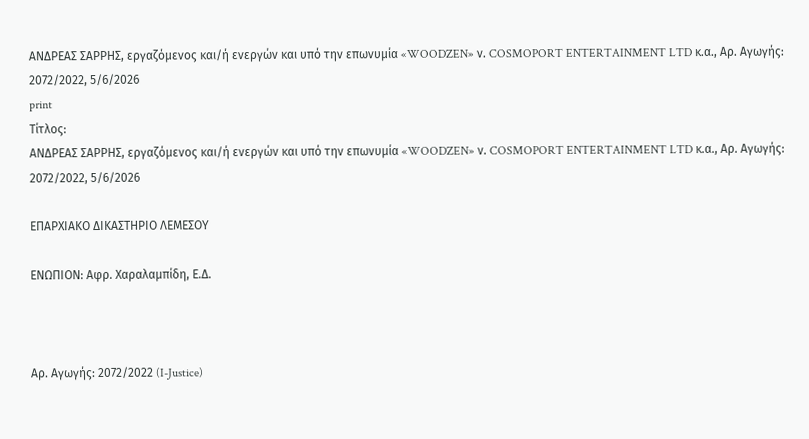ΑΝΔΡΕΑΣ ΣΑΡΡΗΣ, εργαζόμενος και/ή ενεργών και υπό την επωνυμία «WOODZEN» ν. COSMOPORT ENTERTAINMENT LTD κ.α., Αρ. Αγωγής: 2072/2022, 5/6/2026
print
Τίτλος:
ΑΝΔΡΕΑΣ ΣΑΡΡΗΣ, εργαζόμενος και/ή ενεργών και υπό την επωνυμία «WOODZEN» ν. COSMOPORT ENTERTAINMENT LTD κ.α., Αρ. Αγωγής: 2072/2022, 5/6/2026

ΕΠΑΡΧΙΑΚΟ ΔΙΚΑΣΤΗΡΙΟ ΛΕΜΕΣΟΥ

ΕΝΩΠΙΟΝ: Αφρ. Χαραλαμπίδη, Ε.Δ.



Αρ. Αγωγής: 2072/2022 (I-Justice)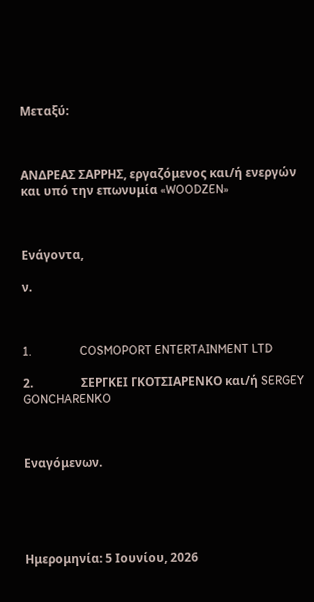Μεταξύ:



ΑΝΔΡΕΑΣ ΣΑΡΡΗΣ, εργαζόμενος και/ή ενεργών και υπό την επωνυμία «WOODZEN»



Ενάγοντα,

ν.



1.                COSMOPORT ENTERTAINMENT LTD

2.                ΣΕΡΓΚΕΙ ΓΚΟΤΣΙΑΡΕΝΚΟ και/ή SERGEY GONCHARENKO



Εναγόμενων.





Ημερομηνία: 5 Ιουνίου, 2026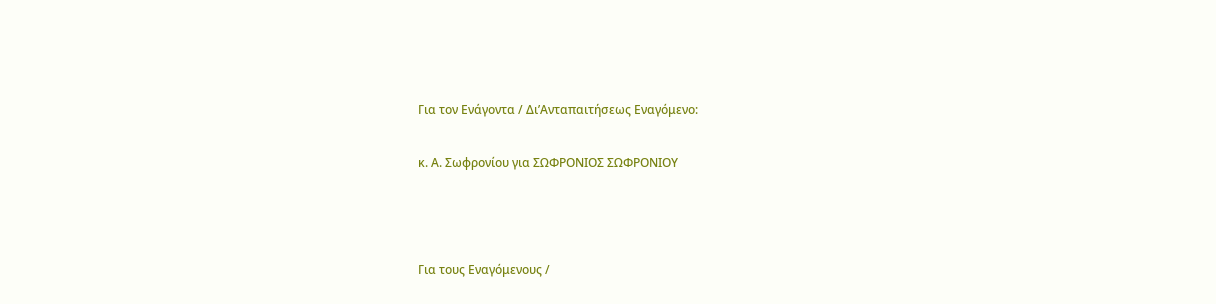Για τον Ενάγοντα / Δι’Ανταπαιτήσεως Εναγόμενο:

κ. Α. Σωφρονίου για ΣΩΦΡΟΝΙΟΣ ΣΩΦΡΟΝΙΟΥ



Για τους Εναγόμενους /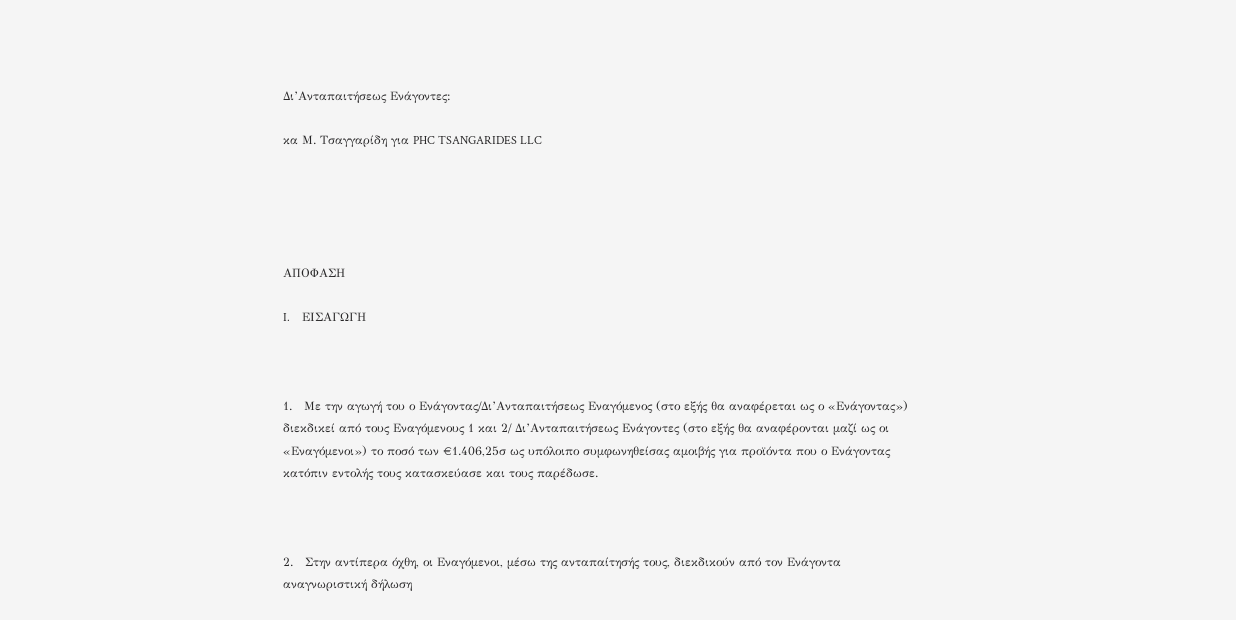Δι’Ανταπαιτήσεως Ενάγοντες:

κα Μ. Τσαγγαρίδη για PHC TSANGARIDES LLC





ΑΠΟΦΑΣΗ

I.    ΕΙΣΑΓΩΓΗ



1.   Με την αγωγή του ο Ενάγοντας/Δι’Ανταπαιτήσεως Εναγόμενος (στο εξής θα αναφέρεται ως ο «Ενάγοντας»)  διεκδικεί από τους Εναγόμενους 1 και 2/ Δι’Ανταπαιτήσεως Ενάγοντες (στο εξής θα αναφέρονται μαζί ως οι «Εναγόμενοι») το ποσό των €1.406,25σ ως υπόλοιπο συμφωνηθείσας αμοιβής για προϊόντα που ο Ενάγοντας κατόπιν εντολής τους κατασκεύασε και τους παρέδωσε.



2.   Στην αντίπερα όχθη, οι Εναγόμενοι, μέσω της ανταπαίτησής τους, διεκδικούν από τον Ενάγοντα αναγνωριστική δήλωση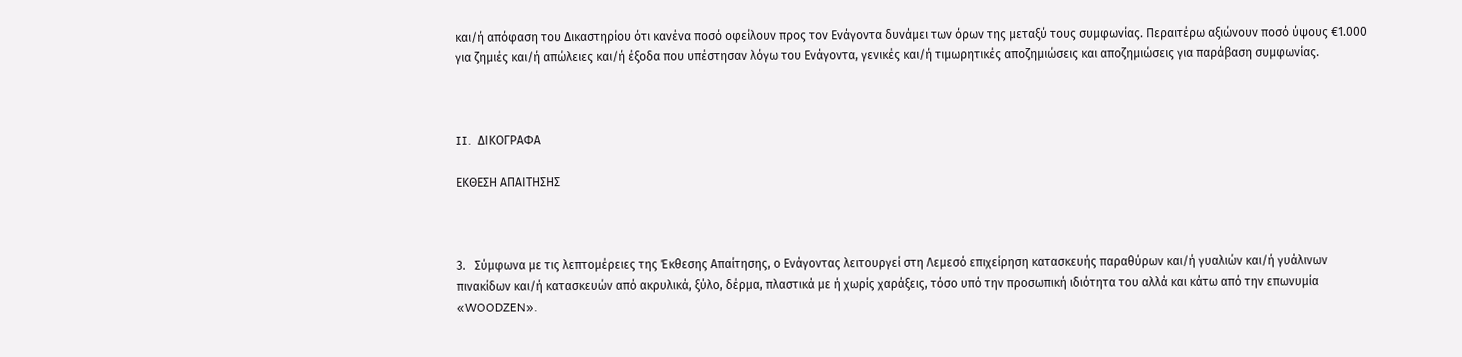και/ή απόφαση του Δικαστηρίου ότι κανένα ποσό οφείλουν προς τον Ενάγοντα δυνάμει των όρων της μεταξύ τους συμφωνίας. Περαιτέρω αξιώνουν ποσό ύψους €1.000 για ζημιές και/ή απώλειες και/ή έξοδα που υπέστησαν λόγω του Ενάγοντα, γενικές και/ή τιμωρητικές αποζημιώσεις και αποζημιώσεις για παράβαση συμφωνίας.



II.  ΔΙΚΟΓΡΑΦΑ

ΕΚΘΕΣΗ ΑΠΑΙΤΗΣΗΣ



3.   Σύμφωνα με τις λεπτομέρειες της Έκθεσης Απαίτησης, ο Ενάγοντας λειτουργεί στη Λεμεσό επιχείρηση κατασκευής παραθύρων και/ή γυαλιών και/ή γυάλινων πινακίδων και/ή κατασκευών από ακρυλικά, ξύλο, δέρμα, πλαστικά με ή χωρίς χαράξεις, τόσο υπό την προσωπική ιδιότητα του αλλά και κάτω από την επωνυμία «WOODZEN».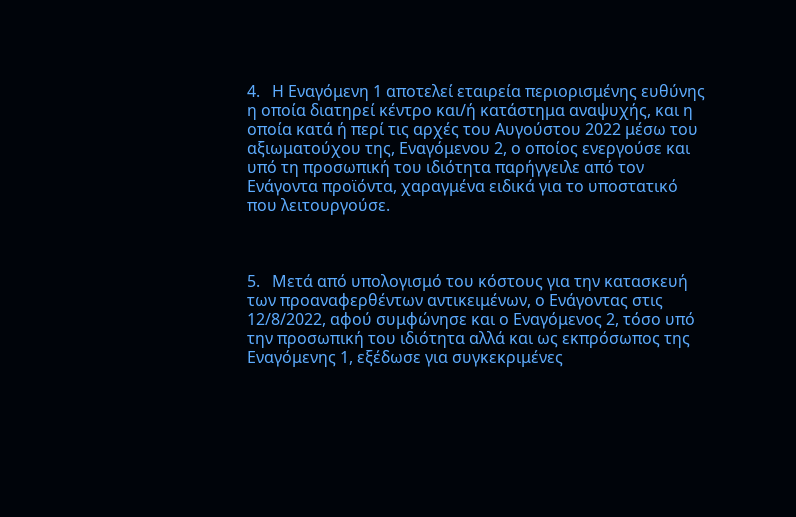4.   Η Εναγόμενη 1 αποτελεί εταιρεία περιορισμένης ευθύνης η οποία διατηρεί κέντρο και/ή κατάστημα αναψυχής, και η οποία κατά ή περί τις αρχές του Αυγούστου 2022 μέσω του αξιωματούχου της, Εναγόμενου 2, ο οποίος ενεργούσε και υπό τη προσωπική του ιδιότητα παρήγγειλε από τον Ενάγοντα προϊόντα, χαραγμένα ειδικά για το υποστατικό που λειτουργούσε.



5.   Μετά από υπολογισμό του κόστους για την κατασκευή των προαναφερθέντων αντικειμένων, ο Ενάγοντας στις 12/8/2022, αφού συμφώνησε και ο Εναγόμενος 2, τόσο υπό την προσωπική του ιδιότητα αλλά και ως εκπρόσωπος της Εναγόμενης 1, εξέδωσε για συγκεκριμένες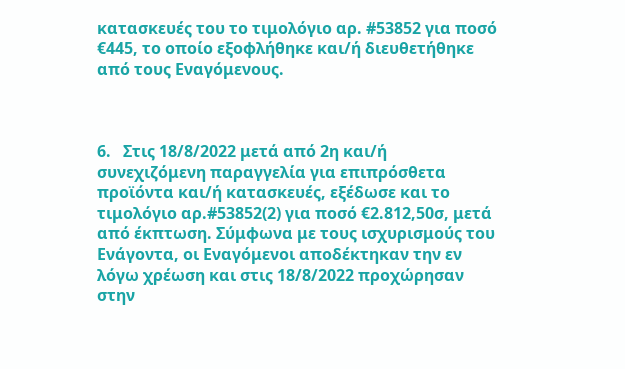κατασκευές του το τιμολόγιο αρ. #53852 για ποσό €445, το οποίο εξοφλήθηκε και/ή διευθετήθηκε από τους Εναγόμενους.



6.   Στις 18/8/2022 μετά από 2η και/ή συνεχιζόμενη παραγγελία για επιπρόσθετα προϊόντα και/ή κατασκευές, εξέδωσε και το τιμολόγιο αρ.#53852(2) για ποσό €2.812,50σ, μετά από έκπτωση. Σύμφωνα με τους ισχυρισμούς του Ενάγοντα, οι Εναγόμενοι αποδέκτηκαν την εν λόγω χρέωση και στις 18/8/2022 προχώρησαν στην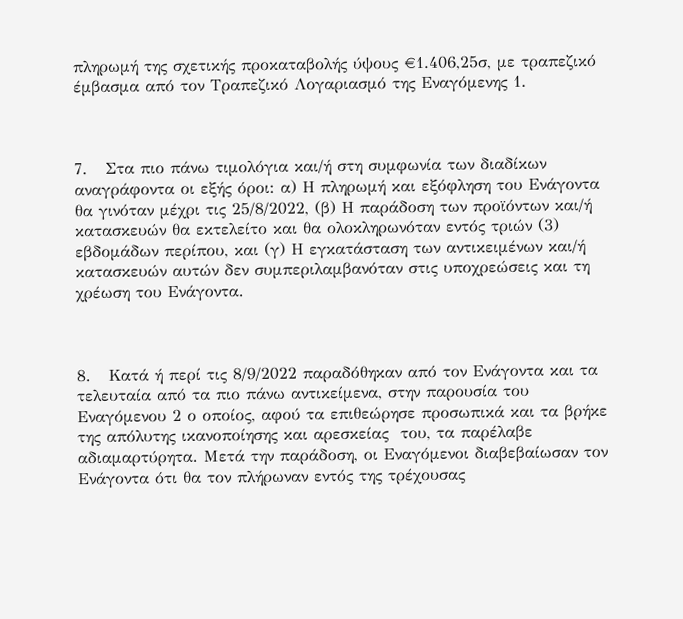πληρωμή της σχετικής προκαταβολής ύψους €1.406,25σ, με τραπεζικό έμβασμα από τον Τραπεζικό Λογαριασμό της Εναγόμενης 1.



7.   Στα πιο πάνω τιμολόγια και/ή στη συμφωνία των διαδίκων αναγράφοντα οι εξής όροι: α) Η πληρωμή και εξόφληση του Ενάγοντα θα γινόταν μέχρι τις 25/8/2022, (β) Η παράδοση των προϊόντων και/ή κατασκευών θα εκτελείτο και θα ολοκληρωνόταν εντός τριών (3) εβδομάδων περίπου, και (γ) Η εγκατάσταση των αντικειμένων και/ή κατασκευών αυτών δεν συμπεριλαμβανόταν στις υποχρεώσεις και τη χρέωση του Ενάγοντα.



8.   Κατά ή περί τις 8/9/2022 παραδόθηκαν από τον Ενάγοντα και τα τελευταία από τα πιο πάνω αντικείμενα, στην παρουσία του Εναγόμενου 2 ο οποίος, αφού τα επιθεώρησε προσωπικά και τα βρήκε της απόλυτης ικανοποίησης και αρεσκείας  του, τα παρέλαβε αδιαμαρτύρητα. Μετά την παράδοση, οι Εναγόμενοι διαβεβαίωσαν τον Ενάγοντα ότι θα τον πλήρωναν εντός της τρέχουσας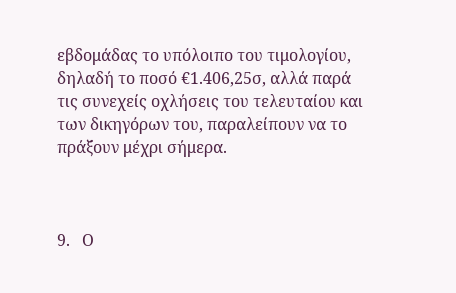εβδομάδας το υπόλοιπο του τιμολογίου, δηλαδή το ποσό €1.406,25σ, αλλά παρά τις συνεχείς οχλήσεις του τελευταίου και των δικηγόρων του, παραλείπουν να το πράξουν μέχρι σήμερα.



9.   Ο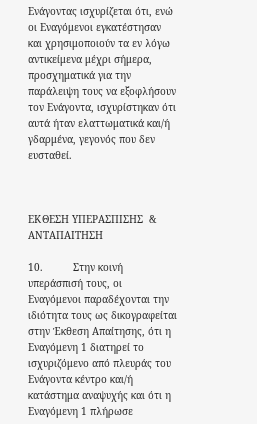Ενάγοντας ισχυρίζεται ότι, ενώ οι Εναγόμενοι εγκατέστησαν και χρησιμοποιούν τα εν λόγω αντικείμενα μέχρι σήμερα, προσχηματικά για την παράλειψη τους να εξοφλήσουν τον Ενάγοντα, ισχυρίστηκαν ότι αυτά ήταν ελαττωματικά και/ή γδαρμένα, γεγονός που δεν ευσταθεί.



ΕΚΘΕΣΗ ΥΠΕΡΑΣΠΙΣΗΣ  & ΑΝΤΑΠΑΙΤΗΣΗ

10.          Στην κοινή υπεράσπισή τους, οι Εναγόμενοι παραδέχονται την ιδιότητα τους ως δικογραφείται στην Έκθεση Απαίτησης, ότι η Εναγόμενη 1 διατηρεί το ισχυριζόμενο από πλευράς του Ενάγοντα κέντρο και/ή κατάστημα αναψυχής και ότι η Εναγόμενη 1 πλήρωσε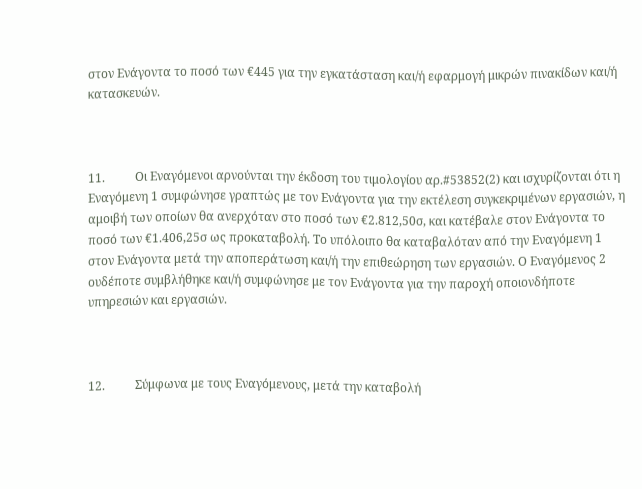στον Ενάγοντα το ποσό των €445 για την εγκατάσταση και/ή εφαρμογή μικρών πινακίδων και/ή κατασκευών.



11.          Οι Εναγόμενοι αρνούνται την έκδοση του τιμολογίου αρ.#53852(2) και ισχυρίζονται ότι η Εναγόμενη 1 συμφώνησε γραπτώς με τον Ενάγοντα για την εκτέλεση συγκεκριμένων εργασιών, η αμοιβή των οποίων θα ανερχόταν στο ποσό των €2.812,50σ, και κατέβαλε στον Ενάγοντα το ποσό των €1.406,25σ ως προκαταβολή. Το υπόλοιπο θα καταβαλόταν από την Εναγόμενη 1 στον Ενάγοντα μετά την αποπεράτωση και/ή την επιθεώρηση των εργασιών. Ο Εναγόμενος 2 ουδέποτε συμβλήθηκε και/ή συμφώνησε με τον Ενάγοντα για την παροχή οποιονδήποτε υπηρεσιών και εργασιών.



12.          Σύμφωνα με τους Εναγόμενους, μετά την καταβολή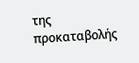της προκαταβολής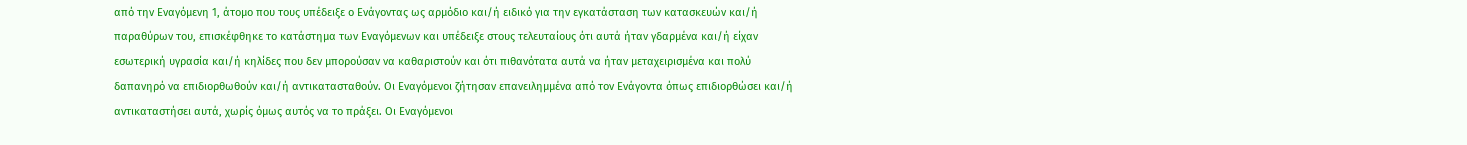από την Εναγόμενη 1, άτομο που τους υπέδειξε ο Ενάγοντας ως αρμόδιο και/ή ειδικό για την εγκατάσταση των κατασκευών και/ή παραθύρων του, επισκέφθηκε το κατάστημα των Εναγόμενων και υπέδειξε στους τελευταίους ότι αυτά ήταν γδαρμένα και/ή είχαν εσωτερική υγρασία και/ή κηλίδες που δεν μπορούσαν να καθαριστούν και ότι πιθανότατα αυτά να ήταν μεταχειρισμένα και πολύ δαπανηρό να επιδιορθωθούν και/ή αντικατασταθούν. Οι Εναγόμενοι ζήτησαν επανειλημμένα από τον Ενάγοντα όπως επιδιορθώσει και/ή αντικαταστήσει αυτά, χωρίς όμως αυτός να το πράξει. Οι Εναγόμενοι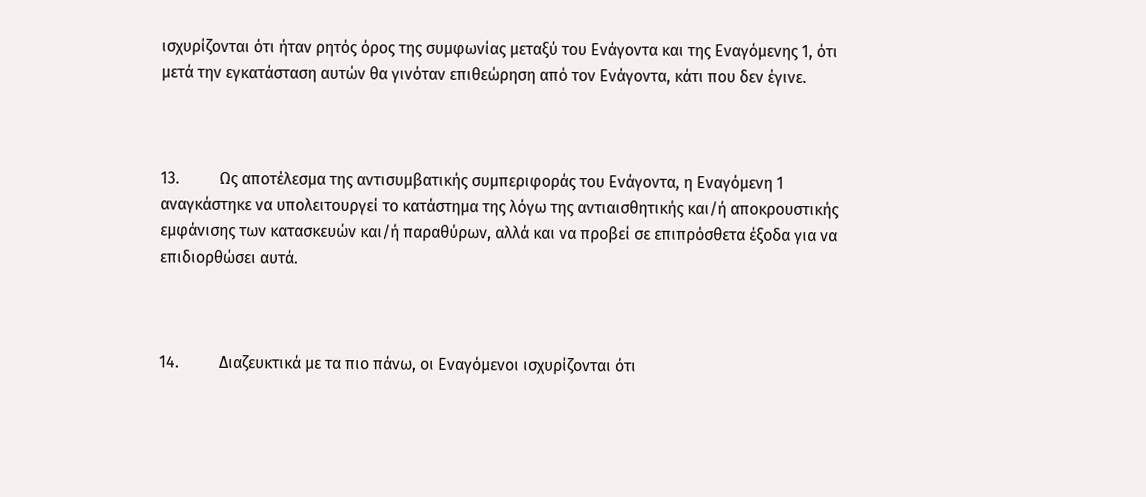ισχυρίζονται ότι ήταν ρητός όρος της συμφωνίας μεταξύ του Ενάγοντα και της Εναγόμενης 1, ότι μετά την εγκατάσταση αυτών θα γινόταν επιθεώρηση από τον Ενάγοντα, κάτι που δεν έγινε.



13.          Ως αποτέλεσμα της αντισυμβατικής συμπεριφοράς του Ενάγοντα, η Εναγόμενη 1 αναγκάστηκε να υπολειτουργεί το κατάστημα της λόγω της αντιαισθητικής και/ή αποκρουστικής εμφάνισης των κατασκευών και/ή παραθύρων, αλλά και να προβεί σε επιπρόσθετα έξοδα για να επιδιορθώσει αυτά.



14.          Διαζευκτικά με τα πιο πάνω, οι Εναγόμενοι ισχυρίζονται ότι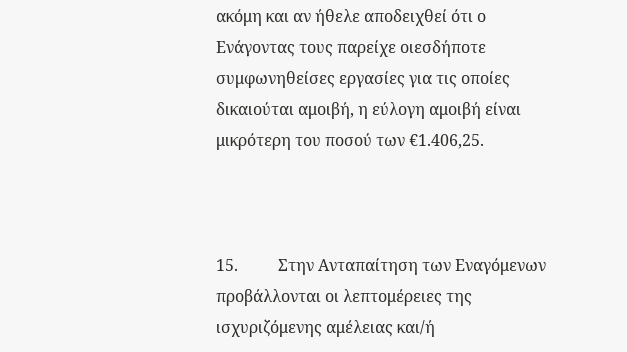ακόμη και αν ήθελε αποδειχθεί ότι ο Ενάγοντας τους παρείχε οιεσδήποτε συμφωνηθείσες εργασίες για τις οποίες δικαιούται αμοιβή, η εύλογη αμοιβή είναι μικρότερη του ποσού των €1.406,25.



15.          Στην Ανταπαίτηση των Εναγόμενων προβάλλονται οι λεπτομέρειες της ισχυριζόμενης αμέλειας και/ή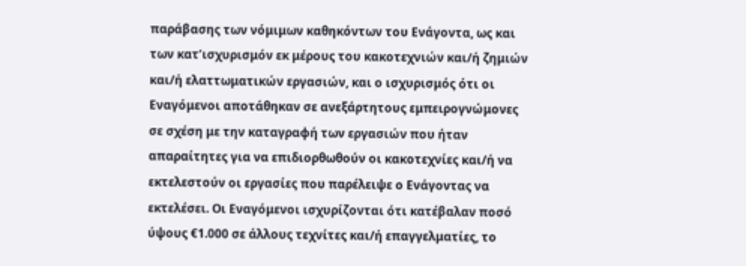παράβασης των νόμιμων καθηκόντων του Ενάγοντα, ως και των κατ’ισχυρισμόν εκ μέρους του κακοτεχνιών και/ή ζημιών και/ή ελαττωματικών εργασιών, και ο ισχυρισμός ότι οι Εναγόμενοι αποτάθηκαν σε ανεξάρτητους εμπειρογνώμονες σε σχέση με την καταγραφή των εργασιών που ήταν απαραίτητες για να επιδιορθωθούν οι κακοτεχνίες και/ή να εκτελεστούν οι εργασίες που παρέλειψε ο Ενάγοντας να εκτελέσει. Οι Εναγόμενοι ισχυρίζονται ότι κατέβαλαν ποσό ύψους €1.000 σε άλλους τεχνίτες και/ή επαγγελματίες, το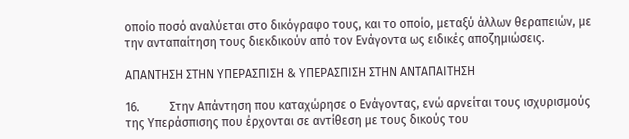οποίο ποσό αναλύεται στο δικόγραφο τους, και το οποίο, μεταξύ άλλων θεραπειών, με την ανταπαίτηση τους διεκδικούν από τον Ενάγοντα ως ειδικές αποζημιώσεις.

ΑΠΑΝΤΗΣΗ ΣΤΗΝ ΥΠΕΡΑΣΠΙΣΗ & ΥΠΕΡΑΣΠΙΣΗ ΣΤΗΝ ΑΝΤΑΠΑΙΤΗΣΗ

16.          Στην Απάντηση που καταχώρησε ο Ενάγοντας, ενώ αρνείται τους ισχυρισμούς της Υπεράσπισης που έρχονται σε αντίθεση με τους δικούς του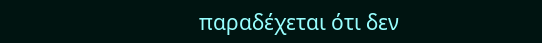παραδέχεται ότι δεν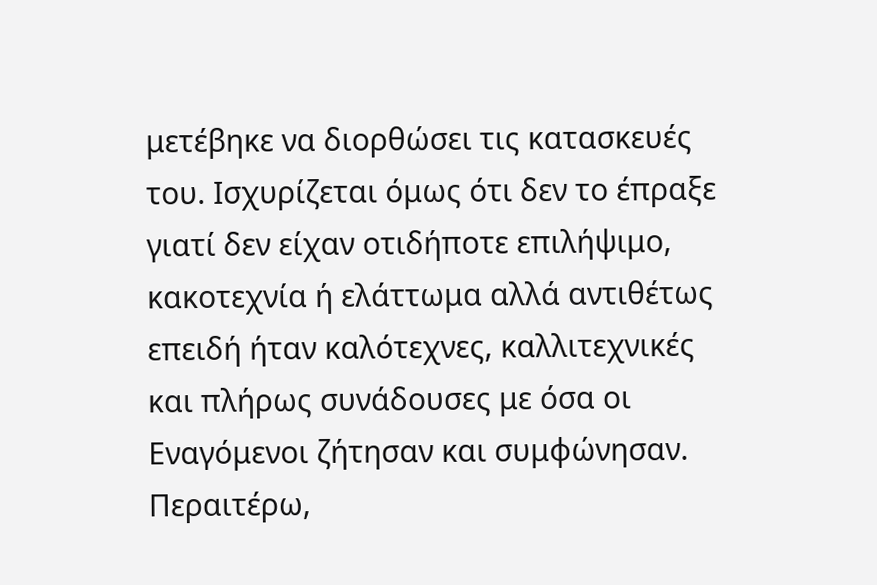μετέβηκε να διορθώσει τις κατασκευές του. Ισχυρίζεται όμως ότι δεν το έπραξε γιατί δεν είχαν οτιδήποτε επιλήψιμο, κακοτεχνία ή ελάττωμα αλλά αντιθέτως επειδή ήταν καλότεχνες, καλλιτεχνικές και πλήρως συνάδουσες με όσα οι Εναγόμενοι ζήτησαν και συμφώνησαν. Περαιτέρω,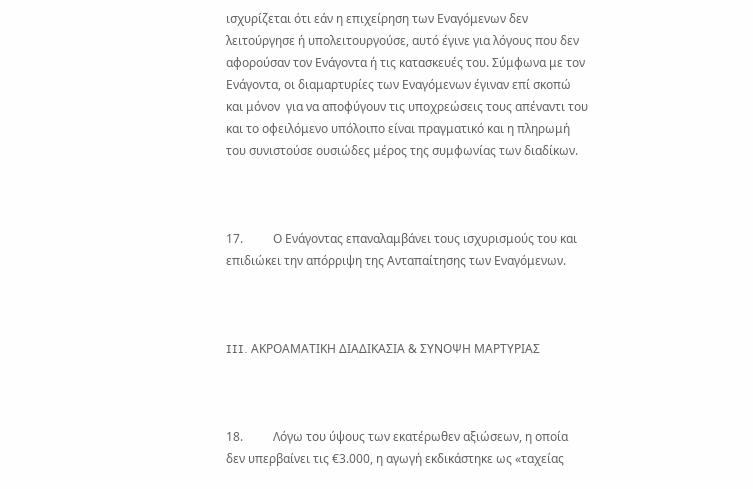ισχυρίζεται ότι εάν η επιχείρηση των Εναγόμενων δεν λειτούργησε ή υπολειτουργούσε, αυτό έγινε για λόγους που δεν αφορούσαν τον Ενάγοντα ή τις κατασκευές του. Σύμφωνα με τον Ενάγοντα, οι διαμαρτυρίες των Εναγόμενων έγιναν επί σκοπώ και μόνον  για να αποφύγουν τις υποχρεώσεις τους απέναντι του και το οφειλόμενο υπόλοιπο είναι πραγματικό και η πληρωμή του συνιστούσε ουσιώδες μέρος της συμφωνίας των διαδίκων.



17.          Ο Ενάγοντας επαναλαμβάνει τους ισχυρισμούς του και επιδιώκει την απόρριψη της Ανταπαίτησης των Εναγόμενων.



III. ΑΚΡΟΑΜΑΤΙΚΗ ΔΙΑΔΙΚΑΣΙΑ & ΣΥΝΟΨΗ ΜΑΡΤΥΡΙΑΣ



18.          Λόγω του ύψους των εκατέρωθεν αξιώσεων, η οποία δεν υπερβαίνει τις €3.000, η αγωγή εκδικάστηκε ως «ταχείας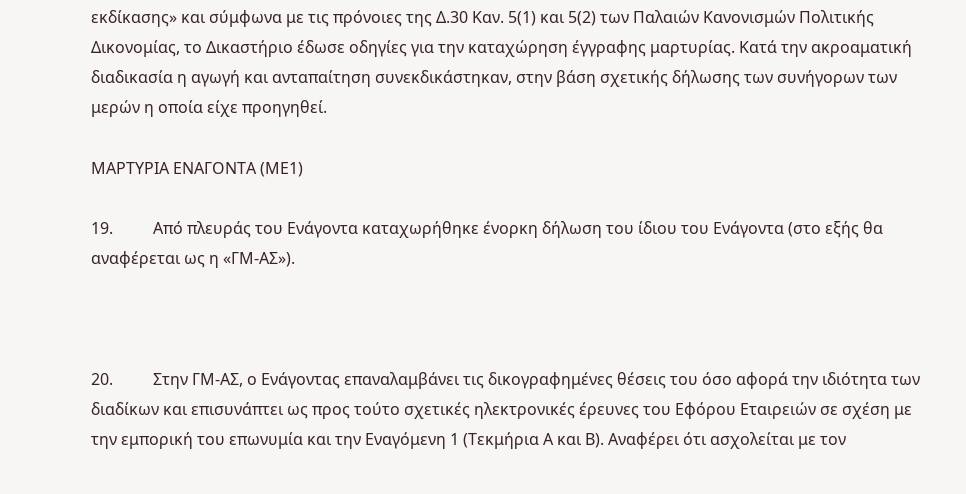εκδίκασης» και σύμφωνα με τις πρόνοιες της Δ.30 Καν. 5(1) και 5(2) των Παλαιών Κανονισμών Πολιτικής Δικονομίας, το Δικαστήριο έδωσε οδηγίες για την καταχώρηση έγγραφης μαρτυρίας. Κατά την ακροαματική διαδικασία η αγωγή και ανταπαίτηση συνεκδικάστηκαν, στην βάση σχετικής δήλωσης των συνήγορων των μερών η οποία είχε προηγηθεί.

ΜΑΡΤΥΡΙΑ ΕΝΑΓΟΝΤΑ (ΜΕ1)

19.          Από πλευράς του Ενάγοντα καταχωρήθηκε ένορκη δήλωση του ίδιου του Ενάγοντα (στο εξής θα αναφέρεται ως η «ΓΜ-ΑΣ»).



20.          Στην ΓΜ-ΑΣ, ο Ενάγοντας επαναλαμβάνει τις δικογραφημένες θέσεις του όσο αφορά την ιδιότητα των διαδίκων και επισυνάπτει ως προς τούτο σχετικές ηλεκτρονικές έρευνες του Εφόρου Εταιρειών σε σχέση με την εμπορική του επωνυμία και την Εναγόμενη 1 (Τεκμήρια Α και Β). Αναφέρει ότι ασχολείται με τον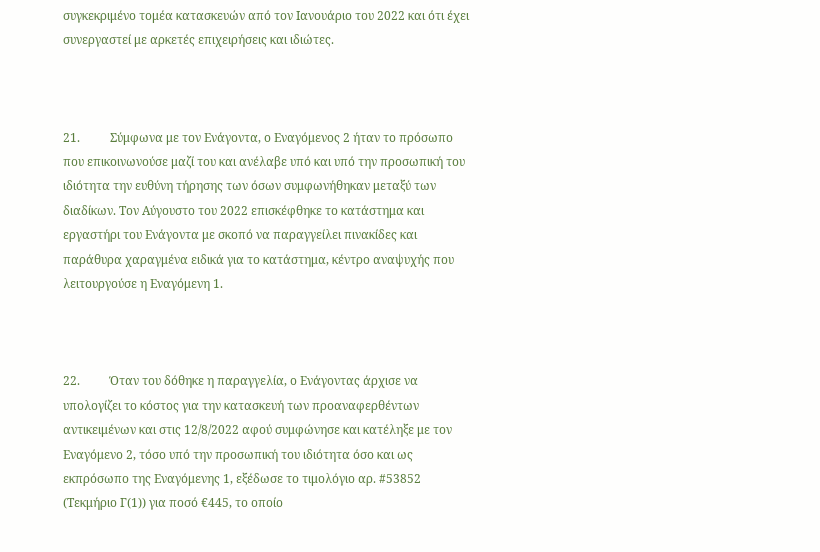συγκεκριμένο τομέα κατασκευών από τον Ιανουάριο του 2022 και ότι έχει συνεργαστεί με αρκετές επιχειρήσεις και ιδιώτες.



21.          Σύμφωνα με τον Ενάγοντα, ο Εναγόμενος 2 ήταν το πρόσωπο που επικοινωνούσε μαζί του και ανέλαβε υπό και υπό την προσωπική του ιδιότητα την ευθύνη τήρησης των όσων συμφωνήθηκαν μεταξύ των διαδίκων. Τον Αύγουστο του 2022 επισκέφθηκε το κατάστημα και εργαστήρι του Ενάγοντα με σκοπό να παραγγείλει πινακίδες και παράθυρα χαραγμένα ειδικά για το κατάστημα, κέντρο αναψυχής που λειτουργούσε η Εναγόμενη 1.



22.          Όταν του δόθηκε η παραγγελία, ο Ενάγοντας άρχισε να υπολογίζει το κόστος για την κατασκευή των προαναφερθέντων αντικειμένων και στις 12/8/2022 αφού συμφώνησε και κατέληξε με τον Εναγόμενο 2, τόσο υπό την προσωπική του ιδιότητα όσο και ως εκπρόσωπο της Εναγόμενης 1, εξέδωσε το τιμολόγιο αρ. #53852 (Τεκμήριο Γ(1)) για ποσό €445, το οποίο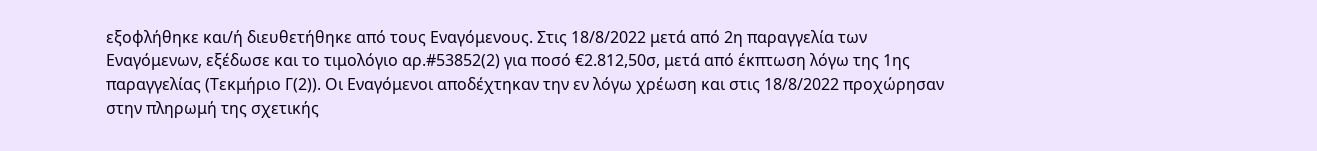εξοφλήθηκε και/ή διευθετήθηκε από τους Εναγόμενους. Στις 18/8/2022 μετά από 2η παραγγελία των Εναγόμενων, εξέδωσε και το τιμολόγιο αρ.#53852(2) για ποσό €2.812,50σ, μετά από έκπτωση λόγω της 1ης παραγγελίας (Τεκμήριο Γ(2)). Οι Εναγόμενοι αποδέχτηκαν την εν λόγω χρέωση και στις 18/8/2022 προχώρησαν στην πληρωμή της σχετικής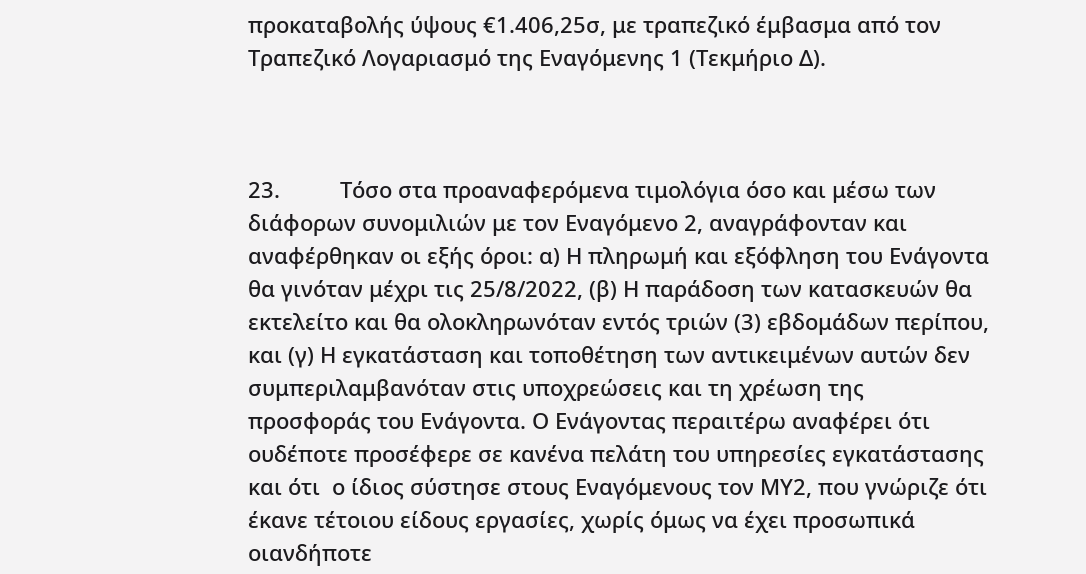προκαταβολής ύψους €1.406,25σ, με τραπεζικό έμβασμα από τον Τραπεζικό Λογαριασμό της Εναγόμενης 1 (Τεκμήριο Δ).



23.          Τόσο στα προαναφερόμενα τιμολόγια όσο και μέσω των διάφορων συνομιλιών με τον Εναγόμενο 2, αναγράφονταν και αναφέρθηκαν οι εξής όροι: α) Η πληρωμή και εξόφληση του Ενάγοντα θα γινόταν μέχρι τις 25/8/2022, (β) Η παράδοση των κατασκευών θα εκτελείτο και θα ολοκληρωνόταν εντός τριών (3) εβδομάδων περίπου, και (γ) Η εγκατάσταση και τοποθέτηση των αντικειμένων αυτών δεν συμπεριλαμβανόταν στις υποχρεώσεις και τη χρέωση της προσφοράς του Ενάγοντα. Ο Ενάγοντας περαιτέρω αναφέρει ότι ουδέποτε προσέφερε σε κανένα πελάτη του υπηρεσίες εγκατάστασης και ότι  ο ίδιος σύστησε στους Εναγόμενους τον ΜΥ2, που γνώριζε ότι έκανε τέτοιου είδους εργασίες, χωρίς όμως να έχει προσωπικά οιανδήποτε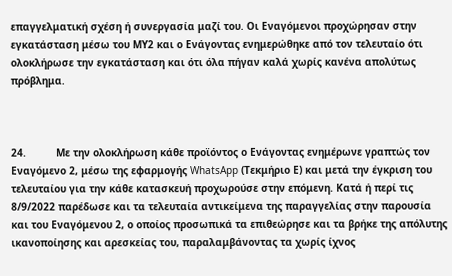επαγγελματική σχέση ή συνεργασία μαζί του. Οι Εναγόμενοι προχώρησαν στην εγκατάσταση μέσω του ΜΥ2 και ο Ενάγοντας ενημερώθηκε από τον τελευταίο ότι ολοκλήρωσε την εγκατάσταση και ότι όλα πήγαν καλά χωρίς κανένα απολύτως πρόβλημα.



24.          Με την ολοκλήρωση κάθε προϊόντος ο Ενάγοντας ενημέρωνε γραπτώς τον Εναγόμενο 2, μέσω της εφαρμογής WhatsApp (Τεκμήριο Ε) και μετά την έγκριση του τελευταίου για την κάθε κατασκευή προχωρούσε στην επόμενη. Κατά ή περί τις 8/9/2022 παρέδωσε και τα τελευταία αντικείμενα της παραγγελίας στην παρουσία και του Εναγόμενου 2, ο οποίος προσωπικά τα επιθεώρησε και τα βρήκε της απόλυτης ικανοποίησης και αρεσκείας του, παραλαμβάνοντας τα χωρίς ίχνος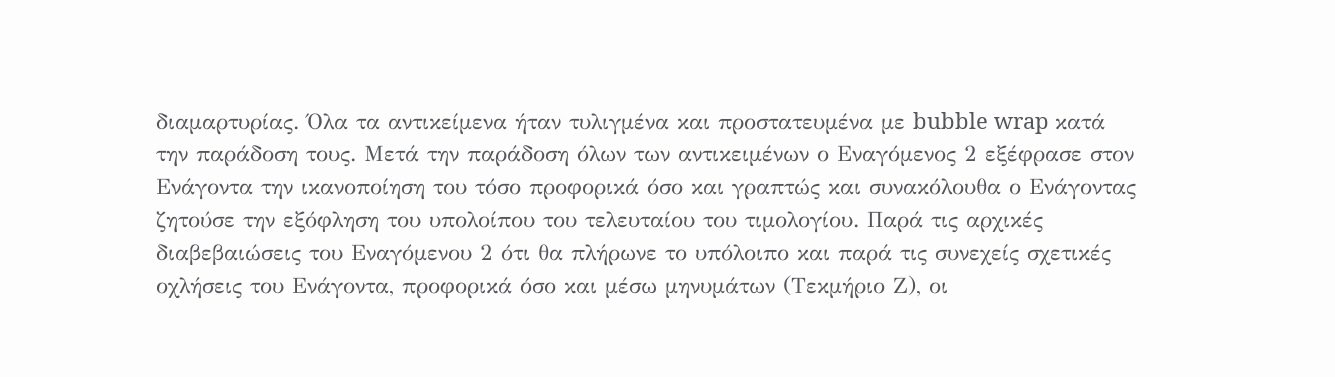διαμαρτυρίας. Όλα τα αντικείμενα ήταν τυλιγμένα και προστατευμένα με bubble wrap κατά την παράδοση τους. Μετά την παράδοση όλων των αντικειμένων ο Εναγόμενος 2 εξέφρασε στον Ενάγοντα την ικανοποίηση του τόσο προφορικά όσο και γραπτώς και συνακόλουθα ο Ενάγοντας ζητούσε την εξόφληση του υπολοίπου του τελευταίου του τιμολογίου. Παρά τις αρχικές διαβεβαιώσεις του Εναγόμενου 2 ότι θα πλήρωνε το υπόλοιπο και παρά τις συνεχείς σχετικές οχλήσεις του Ενάγοντα, προφορικά όσο και μέσω μηνυμάτων (Τεκμήριο Ζ), οι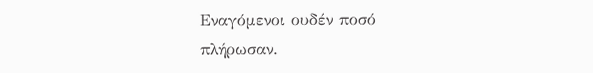Εναγόμενοι ουδέν ποσό πλήρωσαν.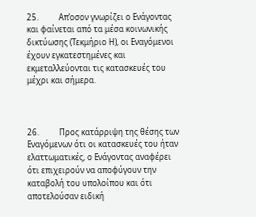25.          Απ’οσον γνωρίζει ο Ενάγοντας και φαίνεται από τα μέσα κοινωνικής δικτύωσης (Τεκμήριο Η), οι Εναγόμενοι έχουν εγκατεστημένες και εκμεταλλεύονται τις κατασκευές του μέχρι και σήμερα.



26.          Προς κατάρριψη της θέσης των Εναγόμενων ότι οι κατασκευές του ήταν ελαττωματικές, ο Ενάγοντας αναφέρει ότι επιχειρούν να αποφύγουν την καταβολή του υπολοίπου και ότι αποτελούσαν ειδική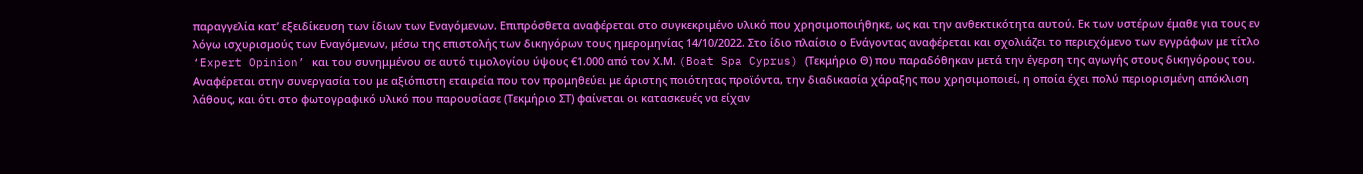παραγγελία κατ’ εξειδίκευση των ίδιων των Εναγόμενων. Επιπρόσθετα αναφέρεται στο συγκεκριμένο υλικό που χρησιμοποιήθηκε, ως και την ανθεκτικότητα αυτού. Εκ των υστέρων έμαθε για τους εν λόγω ισχυρισμούς των Εναγόμενων, μέσω της επιστολής των δικηγόρων τους ημερομηνίας 14/10/2022. Στο ίδιο πλαίσιο ο Ενάγοντας αναφέρεται και σχολιάζει το περιεχόμενο των εγγράφων με τίτλο ‘Expert Opinion’ και του συνημμένου σε αυτό τιμολογίου ύψους €1.000 από τον Χ.Μ. (Boat Spa Cyprus) (Τεκμήριο Θ) που παραδόθηκαν μετά την έγερση της αγωγής στους δικηγόρους του. Αναφέρεται στην συνεργασία του με αξιόπιστη εταιρεία που τον προμηθεύει με άριστης ποιότητας προϊόντα, την διαδικασία χάραξης που χρησιμοποιεί, η οποία έχει πολύ περιορισμένη απόκλιση λάθους, και ότι στο φωτογραφικό υλικό που παρουσίασε (Τεκμήριο ΣΤ) φαίνεται οι κατασκευές να είχαν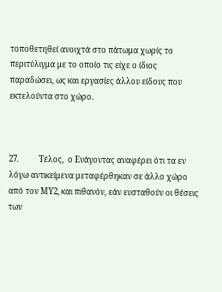τοποθετηθεί ανοιχτά στο πάτωμα χωρίς το περιτύλιγμα με το οποίο τις είχε ο ίδιος παραδώσει, ως και εργασίες άλλου είδους που εκτελούντα στο χώρο.



27.          Τέλος,  ο Ενάγοντας αναφέρει ότι τα εν λόγω αντικείμενα μεταφέρθηκαν σε άλλο χώρο από τον ΜΥ2, και πιθανόν, εάν ευσταθούν οι θέσεις των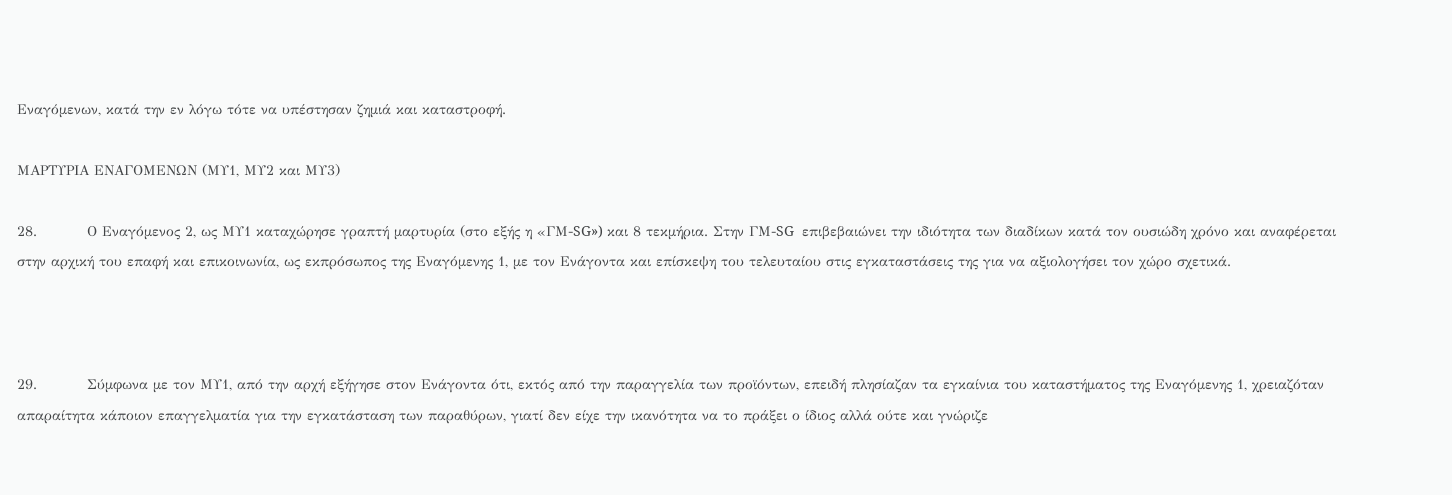Εναγόμενων, κατά την εν λόγω τότε να υπέστησαν ζημιά και καταστροφή.

ΜΑΡΤΥΡΙΑ ΕΝΑΓΟΜΕΝΩΝ (ΜΥ1, ΜΥ2 και ΜΥ3)

28.          Ο Εναγόμενος 2, ως ΜΥ1 καταχώρησε γραπτή μαρτυρία (στο εξής η «ΓΜ-SG») και 8 τεκμήρια. Στην ΓΜ-SG  επιβεβαιώνει την ιδιότητα των διαδίκων κατά τον ουσιώδη χρόνο και αναφέρεται στην αρχική του επαφή και επικοινωνία, ως εκπρόσωπος της Εναγόμενης 1, με τον Ενάγοντα και επίσκεψη του τελευταίου στις εγκαταστάσεις της για να αξιολογήσει τον χώρο σχετικά.



29.          Σύμφωνα με τον ΜΥ1, από την αρχή εξήγησε στον Ενάγοντα ότι, εκτός από την παραγγελία των προϊόντων, επειδή πλησίαζαν τα εγκαίνια του καταστήματος της Εναγόμενης 1, χρειαζόταν απαραίτητα κάποιον επαγγελματία για την εγκατάσταση των παραθύρων, γιατί δεν είχε την ικανότητα να το πράξει ο ίδιος αλλά ούτε και γνώριζε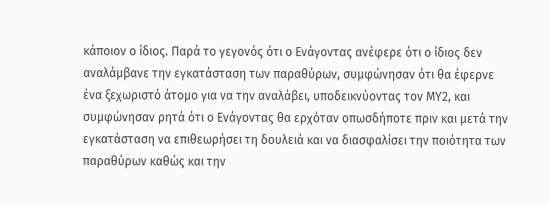κάποιον ο ίδιος. Παρά το γεγονός ότι ο Ενάγοντας ανέφερε ότι ο ίδιος δεν αναλάμβανε την εγκατάσταση των παραθύρων, συμφώνησαν ότι θα έφερνε ένα ξεχωριστό άτομο για να την αναλάβει, υποδεικνύοντας τον ΜΥ2, και συμφώνησαν ρητά ότι ο Ενάγοντας θα ερχόταν οπωσδήποτε πριν και μετά την εγκατάσταση να επιθεωρήσει τη δουλειά και να διασφαλίσει την ποιότητα των παραθύρων καθώς και την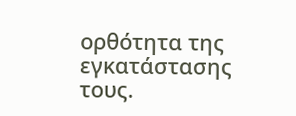ορθότητα της εγκατάστασης τους.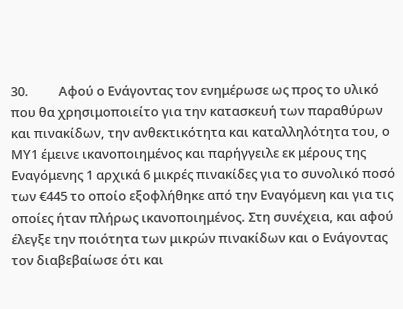30.          Αφού ο Ενάγοντας τον ενημέρωσε ως προς το υλικό που θα χρησιμοποιείτο για την κατασκευή των παραθύρων και πινακίδων, την ανθεκτικότητα και καταλληλότητα του, ο ΜΥ1 έμεινε ικανοποιημένος και παρήγγειλε εκ μέρους της Εναγόμενης 1 αρχικά 6 μικρές πινακίδες για το συνολικό ποσό των €445 το οποίο εξοφλήθηκε από την Εναγόμενη και για τις οποίες ήταν πλήρως ικανοποιημένος. Στη συνέχεια, και αφού έλεγξε την ποιότητα των μικρών πινακίδων και ο Ενάγοντας τον διαβεβαίωσε ότι και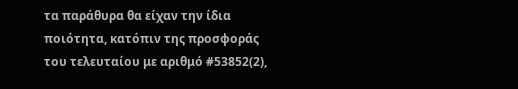τα παράθυρα θα είχαν την ίδια ποιότητα, κατόπιν της προσφοράς του τελευταίου με αριθμό #53852(2),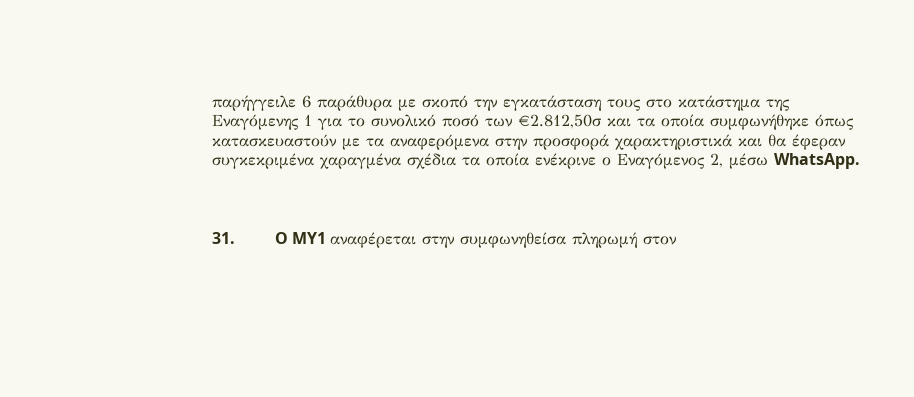παρήγγειλε 6 παράθυρα με σκοπό την εγκατάσταση τους στο κατάστημα της Εναγόμενης 1 για το συνολικό ποσό των €2.812,50σ και τα οποία συμφωνήθηκε όπως κατασκευαστούν με τα αναφερόμενα στην προσφορά χαρακτηριστικά και θα έφεραν συγκεκριμένα χαραγμένα σχέδια τα οποία ενέκρινε ο Εναγόμενος 2, μέσω WhatsApp.



31.          O MY1 αναφέρεται στην συμφωνηθείσα πληρωμή στον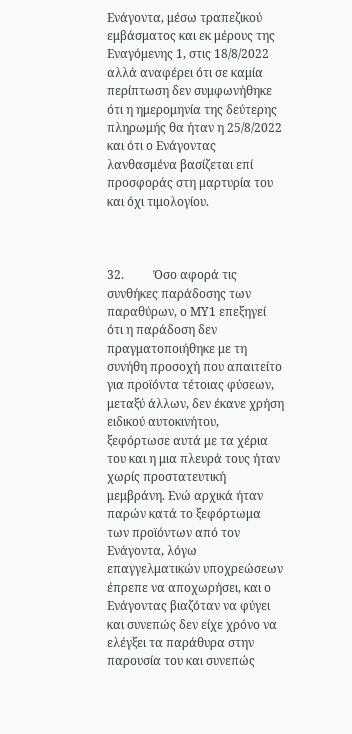Ενάγοντα, μέσω τραπεζικού εμβάσματος και εκ μέρους της Εναγόμενης 1, στις 18/8/2022 αλλά αναφέρει ότι σε καμία περίπτωση δεν συμφωνήθηκε ότι η ημερομηνία της δεύτερης πληρωμής θα ήταν η 25/8/2022 και ότι ο Ενάγοντας λανθασμένα βασίζεται επί προσφοράς στη μαρτυρία του και όχι τιμολογίου.



32.          Όσο αφορά τις συνθήκες παράδοσης των παραθύρων, ο ΜΥ1 επεξηγεί ότι η παράδοση δεν πραγματοποιήθηκε με τη συνήθη προσοχή που απαιτείτο για προϊόντα τέτοιας φύσεων, μεταξύ άλλων, δεν έκανε χρήση ειδικού αυτοκινήτου, ξεφόρτωσε αυτά με τα χέρια του και η μια πλευρά τους ήταν χωρίς προστατευτική μεμβράνη. Ενώ αρχικά ήταν παρών κατά το ξεφόρτωμα των προϊόντων από τον Ενάγοντα, λόγω επαγγελματικών υποχρεώσεων έπρεπε να αποχωρήσει, και ο Ενάγοντας βιαζόταν να φύγει και συνεπώς δεν είχε χρόνο να ελέγξει τα παράθυρα στην παρουσία του και συνεπώς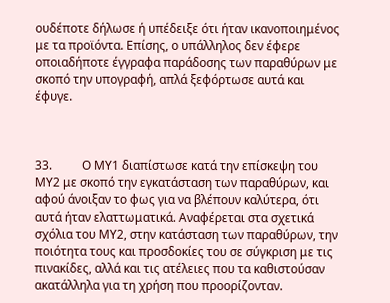ουδέποτε δήλωσε ή υπέδειξε ότι ήταν ικανοποιημένος με τα προϊόντα. Επίσης, ο υπάλληλος δεν έφερε οποιαδήποτε έγγραφα παράδοσης των παραθύρων με σκοπό την υπογραφή, απλά ξεφόρτωσε αυτά και έφυγε.



33.          Ο ΜΥ1 διαπίστωσε κατά την επίσκεψη του ΜΥ2 με σκοπό την εγκατάσταση των παραθύρων, και αφού άνοιξαν το φως για να βλέπουν καλύτερα, ότι αυτά ήταν ελαττωματικά. Αναφέρεται στα σχετικά σχόλια του ΜΥ2, στην κατάσταση των παραθύρων, την ποιότητα τους και προσδοκίες του σε σύγκριση με τις πινακίδες, αλλά και τις ατέλειες που τα καθιστούσαν ακατάλληλα για τη χρήση που προορίζονταν.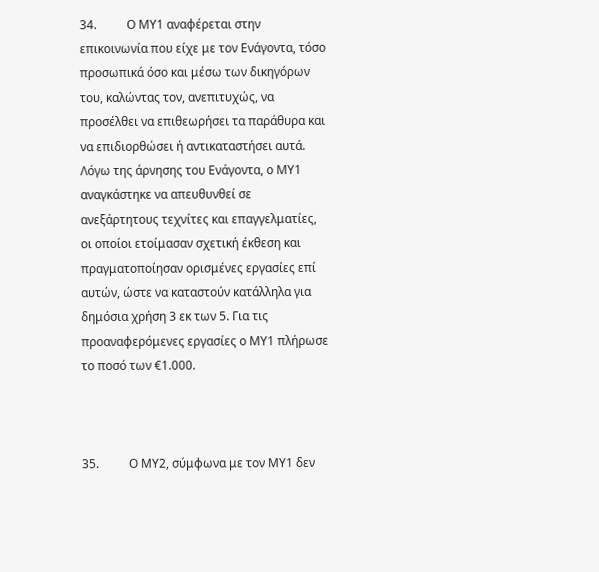34.          Ο ΜΥ1 αναφέρεται στην επικοινωνία που είχε με τον Ενάγοντα, τόσο προσωπικά όσο και μέσω των δικηγόρων του, καλώντας τον, ανεπιτυχώς, να προσέλθει να επιθεωρήσει τα παράθυρα και να επιδιορθώσει ή αντικαταστήσει αυτά. Λόγω της άρνησης του Ενάγοντα, ο ΜΥ1 αναγκάστηκε να απευθυνθεί σε ανεξάρτητους τεχνίτες και επαγγελματίες, οι οποίοι ετοίμασαν σχετική έκθεση και πραγματοποίησαν ορισμένες εργασίες επί αυτών, ώστε να καταστούν κατάλληλα για δημόσια χρήση 3 εκ των 5. Για τις προαναφερόμενες εργασίες ο ΜΥ1 πλήρωσε το ποσό των €1.000.



35.          Ο ΜΥ2, σύμφωνα με τον ΜΥ1 δεν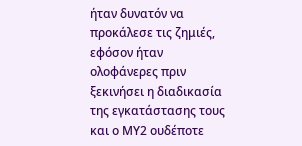ήταν δυνατόν να προκάλεσε τις ζημιές, εφόσον ήταν ολοφάνερες πριν ξεκινήσει η διαδικασία της εγκατάστασης τους και ο ΜΥ2 ουδέποτε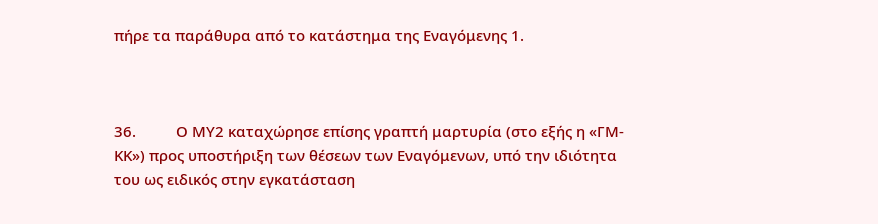πήρε τα παράθυρα από το κατάστημα της Εναγόμενης 1.



36.          Ο ΜΥ2 καταχώρησε επίσης γραπτή μαρτυρία (στο εξής η «ΓΜ-ΚΚ») προς υποστήριξη των θέσεων των Εναγόμενων, υπό την ιδιότητα του ως ειδικός στην εγκατάσταση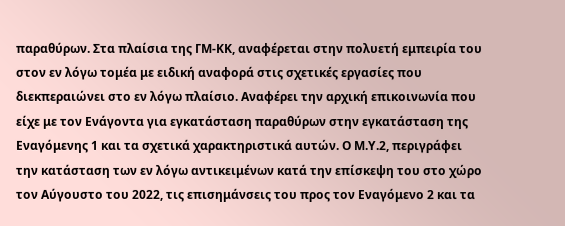παραθύρων. Στα πλαίσια της ΓΜ-ΚΚ, αναφέρεται στην πολυετή εμπειρία του στον εν λόγω τομέα με ειδική αναφορά στις σχετικές εργασίες που διεκπεραιώνει στο εν λόγω πλαίσιο. Αναφέρει την αρχική επικοινωνία που είχε με τον Ενάγοντα για εγκατάσταση παραθύρων στην εγκατάσταση της Εναγόμενης 1 και τα σχετικά χαρακτηριστικά αυτών. Ο Μ.Υ.2, περιγράφει την κατάσταση των εν λόγω αντικειμένων κατά την επίσκεψη του στο χώρο τον Αύγουστο του 2022, τις επισημάνσεις του προς τον Εναγόμενο 2 και τα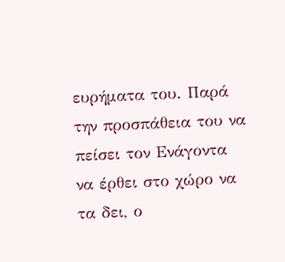ευρήματα του. Παρά την προσπάθεια του να πείσει τον Ενάγοντα να έρθει στο χώρο να τα δει, ο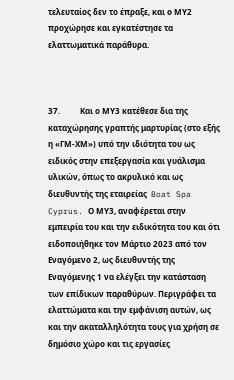τελευταίος δεν το έπραξε, και ο ΜΥ2 προχώρησε και εγκατέστησε τα ελαττωματικά παράθυρα.



37.          Και ο ΜΥ3 κατέθεσε δια της καταχώρησης γραπτής μαρτυρίας (στο εξής η «ΓΜ-ΧΜ») υπό την ιδιότητα του ως ειδικός στην επεξεργασία και γυάλισμα υλικών, όπως το ακρυλικό και ως διευθυντής της εταιρείας  Boat Spa Cyprus. Ο ΜΥ3, αναφέρεται στην εμπειρία του και την ειδικότητα του και ότι ειδοποιήθηκε τον Μάρτιο 2023 από τον Εναγόμενο 2, ως διευθυντής της Εναγόμενης 1 να ελέγξει την κατάσταση των επίδικων παραθύρων. Περιγράφει τα ελαττώματα και την εμφάνιση αυτών, ως και την ακαταλληλότητα τους για χρήση σε δημόσιο χώρο και τις εργασίες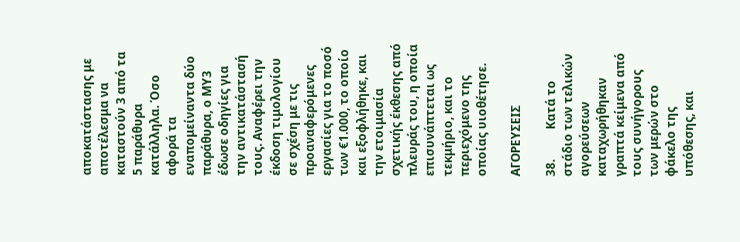αποκατάστασης με αποτέλεσμα να καταστούν 3 από τα 5 παράθυρα κατάλληλα. Όσο αφορά τα εναπομείναντα δύο παράθυρα, ο ΜΥ3 έδωσε οδηγίες για την αντικατάστασή τους. Αναφέρει την έκδοση τιμολογίου σε σχέση με τις προαναφερόμενες εργασίες για το ποσό των €1.000, το οποίο και εξοφλήθηκε, και την ετοιμασία σχετικής έκθεσης από πλευράς του, η οποία επισυνάπτεται ως τεκμήριο, και το περιεχόμενο της οποίας υιοθέτησε.

ΑΓΟΡΕΥΣΕΙΣ

38.          Κατά το στάδιο των τελικών αγορεύσεων καταχωρήθηκαν γραπτά κείμενα από τους συνήγορους των μερών στο φάκελο της υπόθεσης, και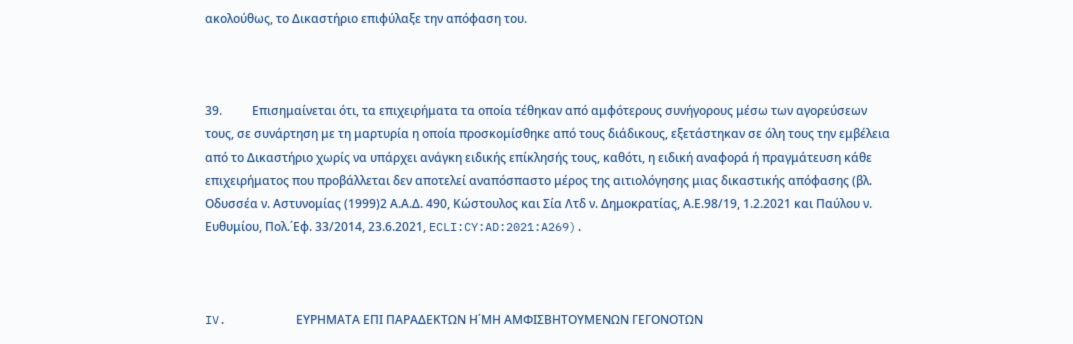ακολούθως, το Δικαστήριο επιφύλαξε την απόφαση του.



39.          Επισημαίνεται ότι, τα επιχειρήματα τα οποία τέθηκαν από αμφότερους συνήγορους μέσω των αγορεύσεων τους, σε συνάρτηση με τη μαρτυρία η οποία προσκομίσθηκε από τους διάδικους, εξετάστηκαν σε όλη τους την εμβέλεια από το Δικαστήριο χωρίς να υπάρχει ανάγκη ειδικής επίκλησής τους, καθότι, η ειδική αναφορά ή πραγμάτευση κάθε επιχειρήματος που προβάλλεται δεν αποτελεί αναπόσπαστο μέρος της αιτιολόγησης μιας δικαστικής απόφασης (βλ. Οδυσσέα ν. Αστυνομίας (1999)2 Α.Α.Δ. 490, Κώστουλος και Σία Λτδ ν. Δημοκρατίας, Α.Ε.98/19, 1.2.2021 και Παύλου ν. Ευθυμίου, Πολ.΄Εφ. 33/2014, 23.6.2021, ECLI:CY:AD:2021:A269).



IV.          ΕΥΡΗΜΑΤΑ ΕΠΙ ΠΑΡΑΔΕΚΤΩΝ Η΄ΜΗ ΑΜΦIΣΒΗΤΟΥΜΕΝΩΝ ΓΕΓΟΝΟΤΩΝ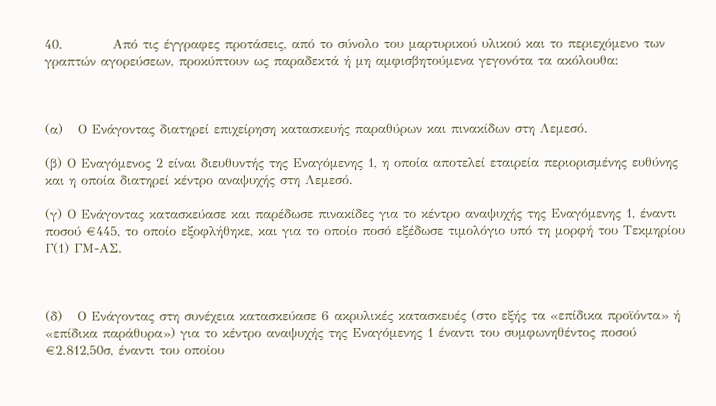40.          Από τις έγγραφες προτάσεις, από το σύνολο του μαρτυρικού υλικού και το περιεχόμενο των γραπτών αγορεύσεων, προκύπτουν ως παραδεκτά ή μη αμφισβητούμενα γεγονότα τα ακόλουθα:



(α)   Ο Ενάγοντας διατηρεί επιχείρηση κατασκευής παραθύρων και πινακίδων στη Λεμεσό.

(β) Ο Εναγόμενος 2 είναι διευθυντής της Εναγόμενης 1, η οποία αποτελεί εταιρεία περιορισμένης ευθύνης και η οποία διατηρεί κέντρο αναψυχής στη Λεμεσό.

(γ) Ο Ενάγοντας κατασκεύασε και παρέδωσε πινακίδες για το κέντρο αναψυχής της Εναγόμενης 1, έναντι ποσού €445, το οποίο εξοφλήθηκε, και για το οποίο ποσό εξέδωσε τιμολόγιο υπό τη μορφή του Τεκμηρίου Γ(1) ΓΜ-ΑΣ.



(δ)   Ο Ενάγοντας στη συνέχεια κατασκεύασε 6 ακρυλικές κατασκευές (στο εξής τα «επίδικα προϊόντα» ή «επίδικα παράθυρα») για το κέντρο αναψυχής της Εναγόμενης 1 έναντι του συμφωνηθέντος ποσού €2.812,50σ, έναντι του οποίου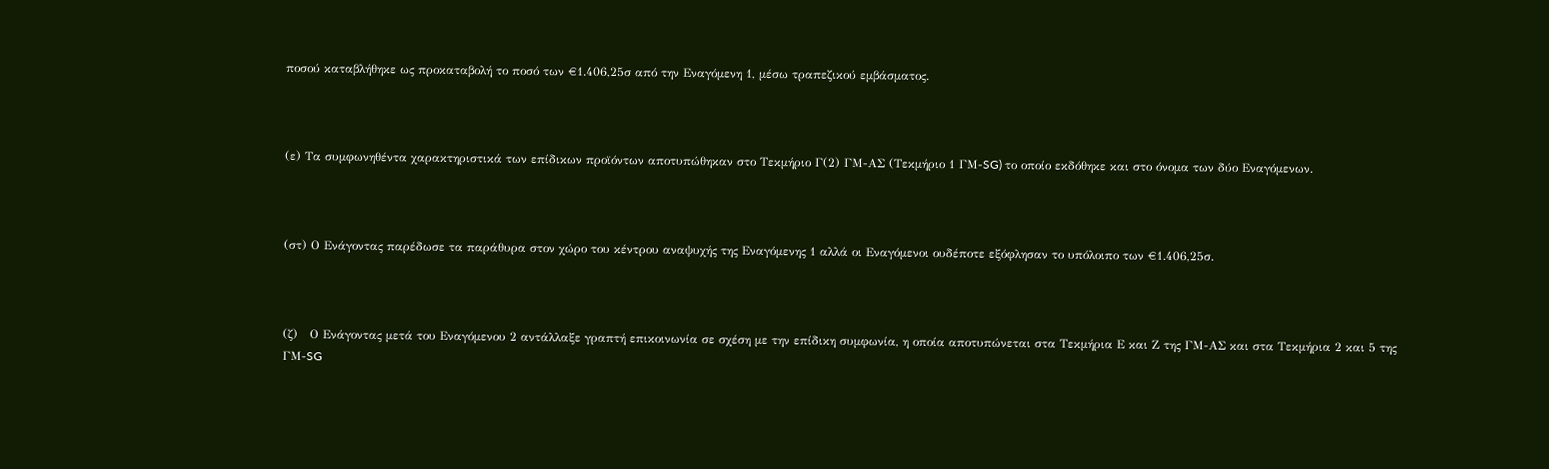ποσού καταβλήθηκε ως προκαταβολή το ποσό των €1.406,25σ από την Εναγόμενη 1, μέσω τραπεζικού εμβάσματος.



(ε) Τα συμφωνηθέντα χαρακτηριστικά των επίδικων προϊόντων αποτυπώθηκαν στο Τεκμήριο Γ(2) ΓΜ-ΑΣ (Τεκμήριο 1 ΓΜ-SG) το οποίο εκδόθηκε και στο όνομα των δύο Εναγόμενων.



(στ) Ο Ενάγοντας παρέδωσε τα παράθυρα στον χώρο του κέντρου αναψυχής της Εναγόμενης 1 αλλά οι Εναγόμενοι ουδέποτε εξόφλησαν το υπόλοιπο των €1.406,25σ.



(ζ)   Ο Ενάγοντας μετά του Εναγόμενου 2 αντάλλαξε γραπτή επικοινωνία σε σχέση με την επίδικη συμφωνία, η οποία αποτυπώνεται στα Τεκμήρια Ε και Ζ της ΓΜ-ΑΣ και στα Τεκμήρια 2 και 5 της ΓΜ-SG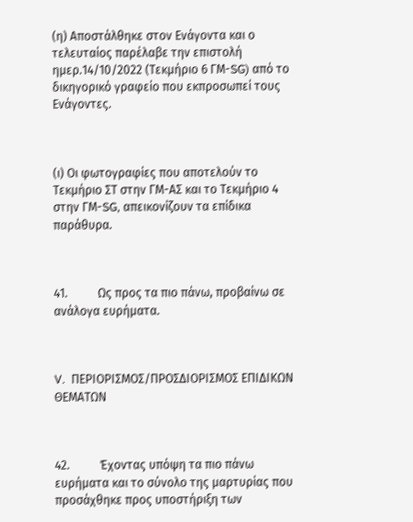(η) Αποστάλθηκε στον Ενάγοντα και ο τελευταίος παρέλαβε την επιστολή ημερ.14/10/2022 (Τεκμήριο 6 ΓΜ-SG) από το δικηγορικό γραφείο που εκπροσωπεί τους Ενάγοντες.



(ι) Οι φωτογραφίες που αποτελούν το Τεκμήριο ΣΤ στην ΓΜ-ΑΣ και το Τεκμήριο 4 στην ΓΜ-SG, απεικονίζουν τα επίδικα παράθυρα.



41.          Ως προς τα πιο πάνω, προβαίνω σε ανάλογα ευρήματα.



V.  ΠΕΡΙΟΡΙΣΜΟΣ/ΠΡΟΣΔΙΟΡΙΣΜΟΣ ΕΠΙΔΙΚΩΝ ΘΕΜΑΤΩΝ



42.          Έχοντας υπόψη τα πιο πάνω ευρήματα και το σύνολο της μαρτυρίας που προσάχθηκε προς υποστήριξη των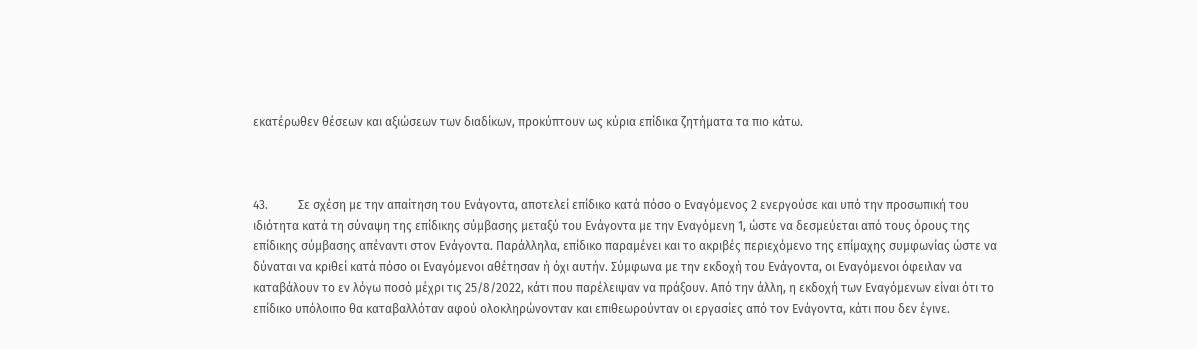εκατέρωθεν θέσεων και αξιώσεων των διαδίκων, προκύπτουν ως κύρια επίδικα ζητήματα τα πιο κάτω.



43.          Σε σχέση με την απαίτηση του Ενάγοντα, αποτελεί επίδικο κατά πόσο ο Εναγόμενος 2 ενεργούσε και υπό την προσωπική του ιδιότητα κατά τη σύναψη της επίδικης σύμβασης μεταξύ του Ενάγοντα με την Εναγόμενη 1, ώστε να δεσμεύεται από τους όρους της επίδικης σύμβασης απέναντι στον Ενάγοντα. Παράλληλα, επίδικο παραμένει και το ακριβές περιεχόμενο της επίμαχης συμφωνίας ώστε να δύναται να κριθεί κατά πόσο οι Εναγόμενοι αθέτησαν ή όχι αυτήν. Σύμφωνα με την εκδοχή του Ενάγοντα, οι Εναγόμενοι όφειλαν να καταβάλουν το εν λόγω ποσό μέχρι τις 25/8/2022, κάτι που παρέλειψαν να πράξουν. Από την άλλη, η εκδοχή των Εναγόμενων είναι ότι το επίδικο υπόλοιπο θα καταβαλλόταν αφού ολοκληρώνονταν και επιθεωρούνταν οι εργασίες από τον Ενάγοντα, κάτι που δεν έγινε.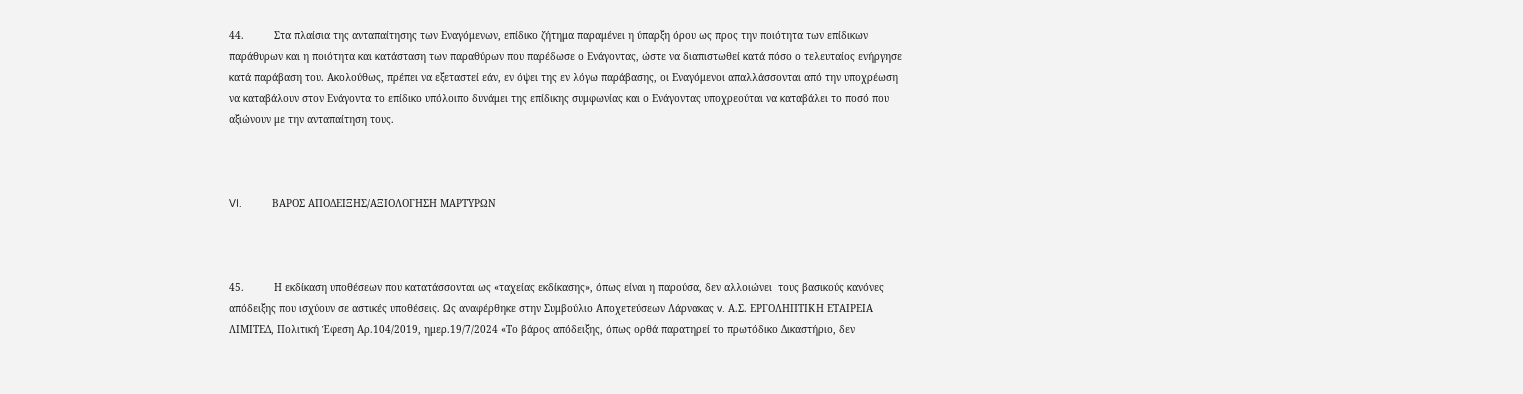44.          Στα πλαίσια της ανταπαίτησης των Εναγόμενων, επίδικο ζήτημα παραμένει η ύπαρξη όρου ως προς την ποιότητα των επίδικων παράθυρων και η ποιότητα και κατάσταση των παραθύρων που παρέδωσε ο Ενάγοντας, ώστε να διαπιστωθεί κατά πόσο ο τελευταίος ενήργησε κατά παράβαση του. Ακολούθως, πρέπει να εξεταστεί εάν, εν όψει της εν λόγω παράβασης, οι Εναγόμενοι απαλλάσσονται από την υποχρέωση να καταβάλουν στον Ενάγοντα το επίδικο υπόλοιπο δυνάμει της επίδικης συμφωνίας και ο Ενάγοντας υποχρεούται να καταβάλει το ποσό που αξιώνουν με την ανταπαίτηση τους.



VI.          ΒΑΡΟΣ ΑΠΟΔΕΙΞΗΣ/ΑΞΙΟΛΟΓΗΣΗ ΜΑΡΤΥΡΩΝ



45.          Η εκδίκαση υποθέσεων που κατατάσσονται ως «ταχείας εκδίκασης», όπως είναι η παρούσα, δεν αλλοιώνει  τους βασικούς κανόνες απόδειξης που ισχύουν σε αστικές υποθέσεις. Ως αναφέρθηκε στην Συμβούλιο Αποχετεύσεων Λάρνακας v. Α.Σ. ΕΡΓΟΛΗΠΤΙΚΗ ΕΤΑΙΡΕΙΑ ΛΙΜΙΤΕΔ, Πολιτική Έφεση Αρ.104/2019, ημερ.19/7/2024 «Το βάρος απόδειξης, όπως ορθά παρατηρεί το πρωτόδικο Δικαστήριο, δεν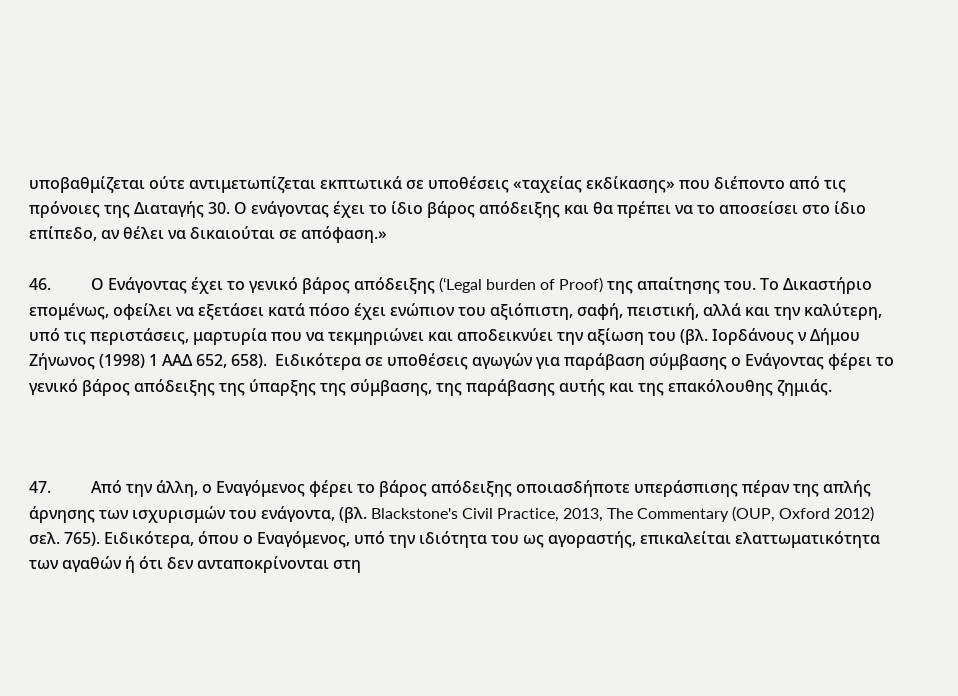υποβαθμίζεται ούτε αντιμετωπίζεται εκπτωτικά σε υποθέσεις «ταχείας εκδίκασης» που διέποντο από τις πρόνοιες της Διαταγής 30. Ο ενάγοντας έχει το ίδιο βάρος απόδειξης και θα πρέπει να το αποσείσει στο ίδιο επίπεδο, αν θέλει να δικαιούται σε απόφαση.»

46.          Ο Ενάγοντας έχει το γενικό βάρος απόδειξης (‘Legal burden of Proof) της απαίτησης του. Το Δικαστήριο επομένως, οφείλει να εξετάσει κατά πόσο έχει ενώπιον του αξιόπιστη, σαφή, πειστική, αλλά και την καλύτερη, υπό τις περιστάσεις, μαρτυρία που να τεκμηριώνει και αποδεικνύει την αξίωση του (βλ. Ιορδάνους ν Δήμου Ζήνωνος (1998) 1 ΑΑΔ 652, 658).  Ειδικότερα σε υποθέσεις αγωγών για παράβαση σύμβασης ο Ενάγοντας φέρει το γενικό βάρος απόδειξης της ύπαρξης της σύμβασης, της παράβασης αυτής και της επακόλουθης ζημιάς.



47.          Από την άλλη, ο Εναγόμενος φέρει το βάρος απόδειξης οποιασδήποτε υπεράσπισης πέραν της απλής άρνησης των ισχυρισμών του ενάγοντα, (βλ. Blackstone's Civil Practice, 2013, The Commentary (OUP, Oxford 2012) σελ. 765). Ειδικότερα, όπου ο Εναγόμενος, υπό την ιδιότητα του ως αγοραστής, επικαλείται ελαττωματικότητα των αγαθών ή ότι δεν ανταποκρίνονται στη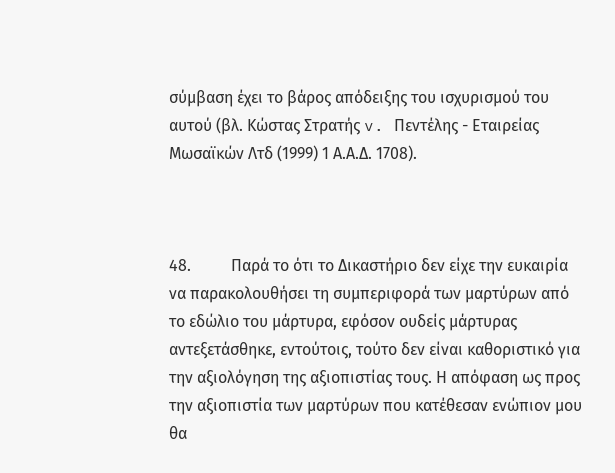σύμβαση έχει το βάρος απόδειξης του ισχυρισμού του αυτού (βλ. Κώστας Στρατής v. Πεντέλης - Εταιρείας Μωσαϊκών Λτδ (1999) 1 Α.Α.Δ. 1708).



48.          Παρά το ότι το Δικαστήριο δεν είχε την ευκαιρία να παρακολουθήσει τη συμπεριφορά των μαρτύρων από το εδώλιο του μάρτυρα, εφόσον ουδείς μάρτυρας αντεξετάσθηκε, εντούτοις, τούτο δεν είναι καθοριστικό για την αξιολόγηση της αξιοπιστίας τους. Η απόφαση ως προς την αξιοπιστία των μαρτύρων που κατέθεσαν ενώπιον μου θα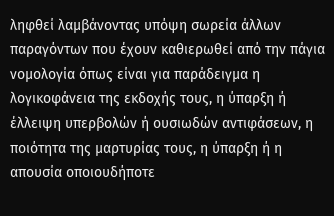ληφθεί λαμβάνοντας υπόψη σωρεία άλλων παραγόντων που έχουν καθιερωθεί από την πάγια νομολογία όπως είναι για παράδειγμα η λογικοφάνεια της εκδοχής τους, η ύπαρξη ή έλλειψη υπερβολών ή ουσιωδών αντιφάσεων, η ποιότητα της μαρτυρίας τους, η ύπαρξη ή η απουσία οποιουδήποτε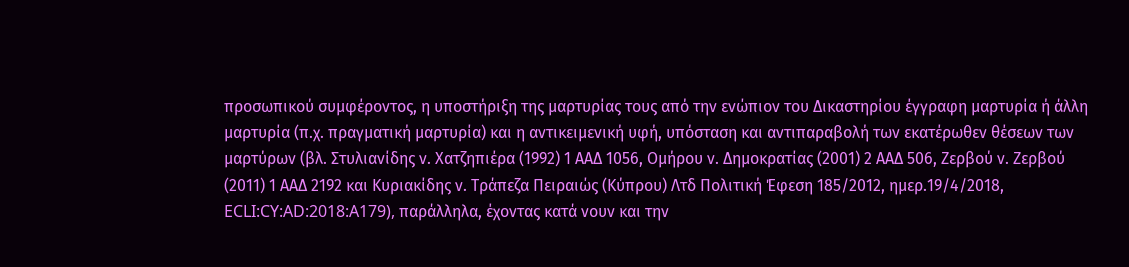προσωπικού συμφέροντος, η υποστήριξη της μαρτυρίας τους από την ενώπιον του Δικαστηρίου έγγραφη μαρτυρία ή άλλη μαρτυρία (π.χ. πραγματική μαρτυρία) και η αντικειμενική υφή, υπόσταση και αντιπαραβολή των εκατέρωθεν θέσεων των μαρτύρων (βλ. Στυλιανίδης ν. Χατζηπιέρα (1992) 1 ΑΑΔ 1056, Ομήρου ν. Δημοκρατίας (2001) 2 ΑΑΔ 506, Ζερβού ν. Ζερβού (2011) 1 ΑΑΔ 2192 και Κυριακίδης ν. Τράπεζα Πειραιώς (Κύπρου) Λτδ Πολιτική Έφεση 185/2012, ημερ.19/4/2018, ECLI:CY:AD:2018:A179), παράλληλα, έχοντας κατά νουν και την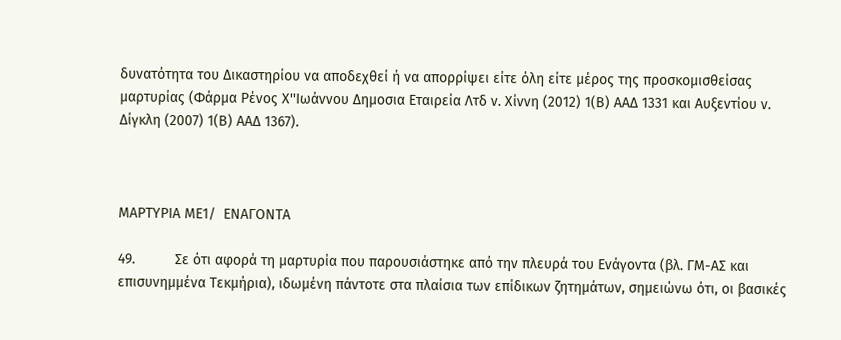δυνατότητα του Δικαστηρίου να αποδεχθεί ή να απορρίψει είτε όλη είτε μέρος της προσκομισθείσας μαρτυρίας (Φάρμα Ρένος Χ''Ιωάννου Δημοσια Εταιρεία Λτδ ν. Χίννη (2012) 1(Β) ΑΑΔ 1331 και Αυξεντίου ν. Δίγκλη (2007) 1(Β) ΑΑΔ 1367).



ΜΑΡΤΥΡΙΑ ΜΕ1/  ΕΝΑΓΟΝΤΑ

49.          Σε ότι αφορά τη μαρτυρία που παρουσιάστηκε από την πλευρά του Ενάγοντα (βλ. ΓΜ-ΑΣ και επισυνημμένα Τεκμήρια), ιδωμένη πάντοτε στα πλαίσια των επίδικων ζητημάτων, σημειώνω ότι, οι βασικές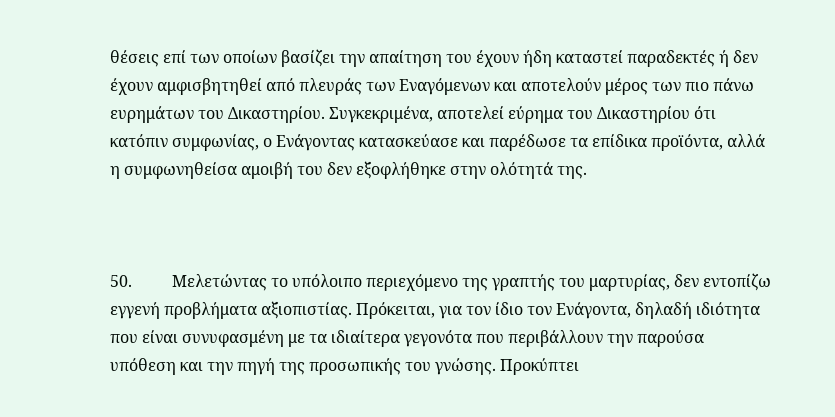θέσεις επί των οποίων βασίζει την απαίτηση του έχουν ήδη καταστεί παραδεκτές ή δεν έχουν αμφισβητηθεί από πλευράς των Εναγόμενων και αποτελούν μέρος των πιο πάνω ευρημάτων του Δικαστηρίου. Συγκεκριμένα, αποτελεί εύρημα του Δικαστηρίου ότι κατόπιν συμφωνίας, ο Ενάγοντας κατασκεύασε και παρέδωσε τα επίδικα προϊόντα, αλλά η συμφωνηθείσα αμοιβή του δεν εξοφλήθηκε στην ολότητά της.



50.          Μελετώντας το υπόλοιπο περιεχόμενο της γραπτής του μαρτυρίας, δεν εντοπίζω εγγενή προβλήματα αξιοπιστίας. Πρόκειται, για τον ίδιο τον Ενάγοντα, δηλαδή ιδιότητα που είναι συνυφασμένη με τα ιδιαίτερα γεγονότα που περιβάλλουν την παρούσα υπόθεση και την πηγή της προσωπικής του γνώσης. Προκύπτει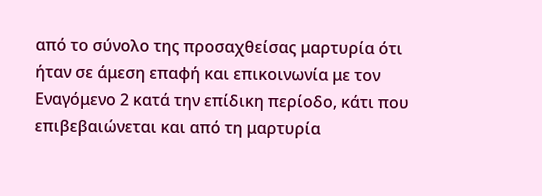από το σύνολο της προσαχθείσας μαρτυρία ότι ήταν σε άμεση επαφή και επικοινωνία με τον Εναγόμενο 2 κατά την επίδικη περίοδο, κάτι που επιβεβαιώνεται και από τη μαρτυρία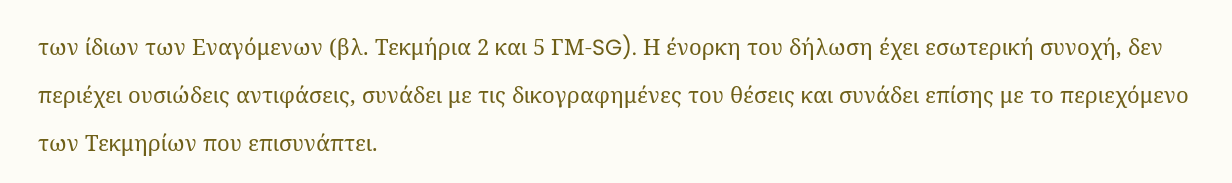των ίδιων των Εναγόμενων (βλ. Τεκμήρια 2 και 5 ΓΜ-SG). Η ένορκη του δήλωση έχει εσωτερική συνοχή, δεν περιέχει ουσιώδεις αντιφάσεις, συνάδει με τις δικογραφημένες του θέσεις και συνάδει επίσης με το περιεχόμενο των Τεκμηρίων που επισυνάπτει.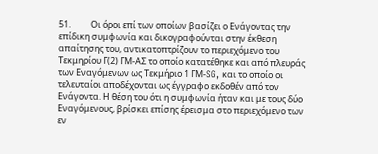51.          Οι όροι επί των οποίων βασίζει ο Ενάγοντας την επίδικη συμφωνία και δικογραφούνται στην έκθεση απαίτησης του, αντικατοπτρίζουν το περιεχόμενο του Τεκμηρίου Γ(2) ΓΜ-ΑΣ το οποίο κατατέθηκε και από πλευράς των Εναγόμενων ως Τεκμήριο 1 ΓΜ-SG, και το οποίο οι τελευταίοι αποδέχονται ως έγγραφο εκδοθέν από τον Ενάγοντα. Η θέση του ότι η συμφωνία ήταν και με τους δύο Εναγόμενους, βρίσκει επίσης έρεισμα στο περιεχόμενο των εν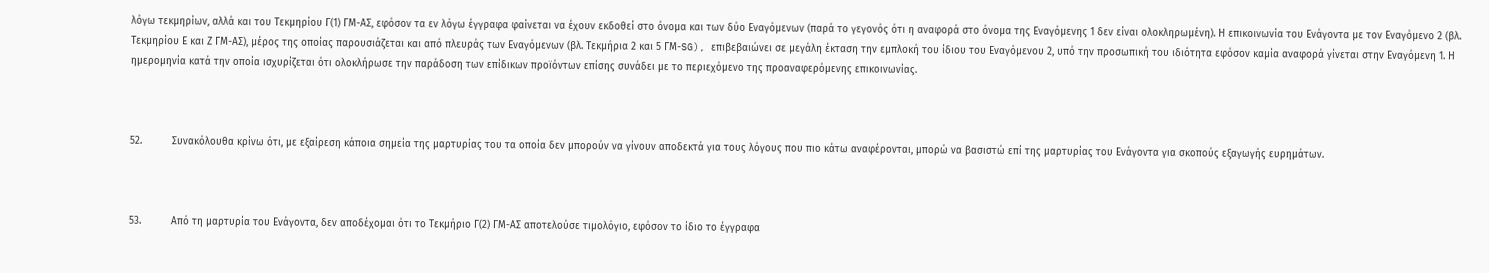λόγω τεκμηρίων, αλλά και του Τεκμηρίου Γ(1) ΓΜ-ΑΣ, εφόσον τα εν λόγω έγγραφα φαίνεται να έχουν εκδοθεί στο όνομα και των δύο Εναγόμενων (παρά το γεγονός ότι η αναφορά στο όνομα της Εναγόμενης 1 δεν είναι ολοκληρωμένη). Η επικοινωνία του Ενάγοντα με τον Εναγόμενο 2 (βλ. Τεκμηρίου Ε και Ζ ΓΜ-ΑΣ), μέρος της οποίας παρουσιάζεται και από πλευράς των Εναγόμενων (βλ. Τεκμήρια 2 και 5 ΓΜ-SG), επιβεβαιώνει σε μεγάλη έκταση την εμπλοκή του ίδιου του Εναγόμενου 2, υπό την προσωπική του ιδιότητα εφόσον καμία αναφορά γίνεται στην Εναγόμενη 1. Η ημερομηνία κατά την οποία ισχυρίζεται ότι ολοκλήρωσε την παράδοση των επίδικων προϊόντων επίσης συνάδει με το περιεχόμενο της προαναφερόμενης επικοινωνίας.



52.          Συνακόλουθα κρίνω ότι, με εξαίρεση κάποια σημεία της μαρτυρίας του τα οποία δεν μπορούν να γίνουν αποδεκτά για τους λόγους που πιο κάτω αναφέρονται, μπορώ να βασιστώ επί της μαρτυρίας του Ενάγοντα για σκοπούς εξαγωγής ευρημάτων.



53.          Από τη μαρτυρία του Ενάγοντα, δεν αποδέχομαι ότι το Τεκμήριο Γ(2) ΓΜ-ΑΣ αποτελούσε τιμολόγιο, εφόσον το ίδιο το έγγραφα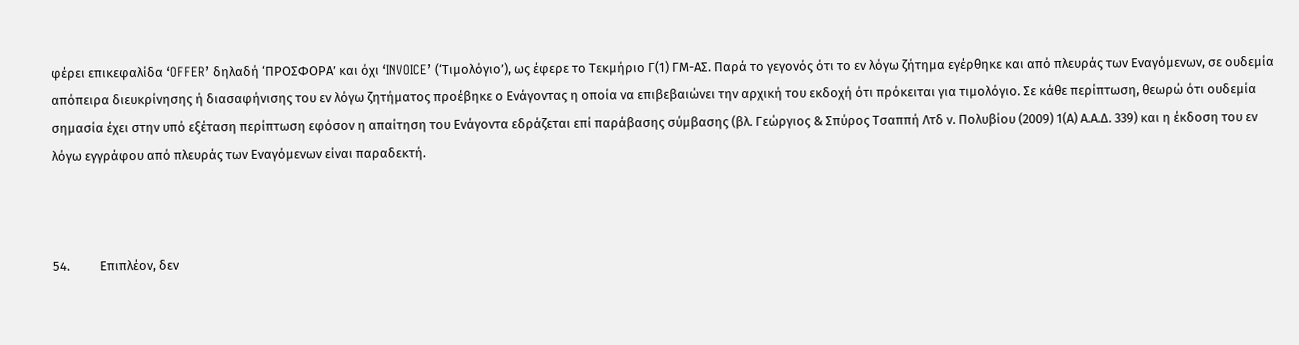φέρει επικεφαλίδα ‘OFFER’ δηλαδή ‘ΠΡΟΣΦΟΡΑ’ και όχι ‘INVOICE’ (‘Τιμολόγιο’), ως έφερε το Τεκμήριο Γ(1) ΓΜ-ΑΣ. Παρά το γεγονός ότι το εν λόγω ζήτημα εγέρθηκε και από πλευράς των Εναγόμενων, σε ουδεμία απόπειρα διευκρίνησης ή διασαφήνισης του εν λόγω ζητήματος προέβηκε ο Ενάγοντας η οποία να επιβεβαιώνει την αρχική του εκδοχή ότι πρόκειται για τιμολόγιο. Σε κάθε περίπτωση, θεωρώ ότι ουδεμία σημασία έχει στην υπό εξέταση περίπτωση εφόσον η απαίτηση του Ενάγοντα εδράζεται επί παράβασης σύμβασης (βλ. Γεώργιος & Σπύρος Τσαππή Λτδ ν. Πολυβίου (2009) 1(Α) Α.Α.Δ. 339) και η έκδοση του εν λόγω εγγράφου από πλευράς των Εναγόμενων είναι παραδεκτή.



54.          Επιπλέον, δεν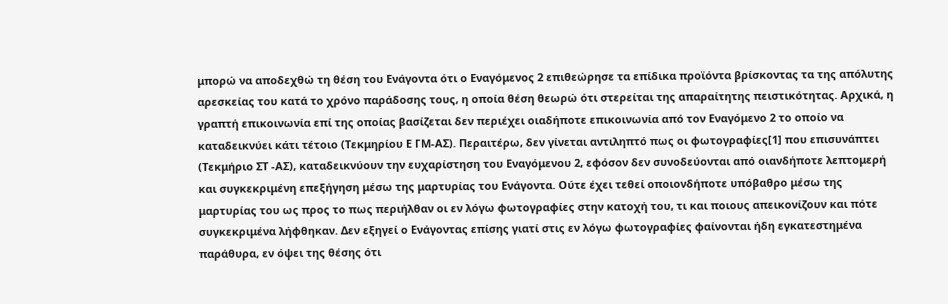μπορώ να αποδεχθώ τη θέση του Ενάγοντα ότι ο Εναγόμενος 2 επιθεώρησε τα επίδικα προϊόντα βρίσκοντας τα της απόλυτης αρεσκείας του κατά το χρόνο παράδοσης τους, η οποία θέση θεωρώ ότι στερείται της απαραίτητης πειστικότητας. Αρχικά, η γραπτή επικοινωνία επί της οποίας βασίζεται δεν περιέχει οιαδήποτε επικοινωνία από τον Εναγόμενο 2 το οποίο να καταδεικνύει κάτι τέτοιο (Τεκμηρίου Ε ΓΜ-ΑΣ). Περαιτέρω, δεν γίνεται αντιληπτό πως οι φωτογραφίες[1] που επισυνάπτει (Τεκμήριο ΣΤ -ΑΣ), καταδεικνύουν την ευχαρίστηση του Εναγόμενου 2, εφόσον δεν συνοδεύονται από οιανδήποτε λεπτομερή και συγκεκριμένη επεξήγηση μέσω της μαρτυρίας του Ενάγοντα. Ούτε έχει τεθεί οποιονδήποτε υπόβαθρο μέσω της μαρτυρίας του ως προς το πως περιήλθαν οι εν λόγω φωτογραφίες στην κατοχή του, τι και ποιους απεικονίζουν και πότε συγκεκριμένα λήφθηκαν. Δεν εξηγεί ο Ενάγοντας επίσης γιατί στις εν λόγω φωτογραφίες φαίνονται ήδη εγκατεστημένα παράθυρα, εν όψει της θέσης ότι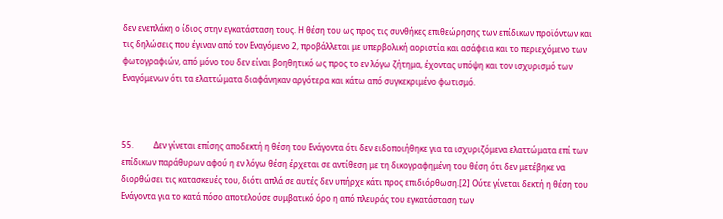δεν ενεπλάκη ο ίδιος στην εγκατάσταση τους. Η θέση του ως προς τις συνθήκες επιθεώρησης των επίδικων προϊόντων και τις δηλώσεις που έγιναν από τον Εναγόμενο 2, προβάλλεται με υπερβολική αοριστία και ασάφεια και το περιεχόμενο των φωτογραφιών, από μόνο του δεν είναι βοηθητικό ως προς το εν λόγω ζήτημα, έχοντας υπόψη και τον ισχυρισμό των Εναγόμενων ότι τα ελαττώματα διαφάνηκαν αργότερα και κάτω από συγκεκριμένο φωτισμό.



55.          Δεν γίνεται επίσης αποδεκτή η θέση του Ενάγοντα ότι δεν ειδοποιήθηκε για τα ισχυριζόμενα ελαττώματα επί των επίδικων παράθυρων αφού η εν λόγω θέση έρχεται σε αντίθεση με τη δικογραφημένη του θέση ότι δεν μετέβηκε να διορθώσει τις κατασκευές του, διότι απλά σε αυτές δεν υπήρχε κάτι προς επιδιόρθωση.[2] Ούτε γίνεται δεκτή η θέση του Ενάγοντα για το κατά πόσο αποτελούσε συμβατικό όρο η από πλευράς του εγκατάσταση των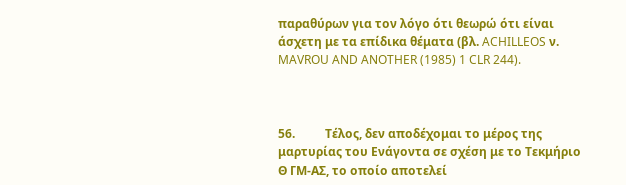παραθύρων για τον λόγο ότι θεωρώ ότι είναι άσχετη με τα επίδικα θέματα (βλ. ACHILLEOS ν. MAVROU AND ANOTHER (1985) 1 CLR 244).



56.          Τέλος, δεν αποδέχομαι το μέρος της μαρτυρίας του Ενάγοντα σε σχέση με το Τεκμήριο Θ ΓΜ-ΑΣ, το οποίο αποτελεί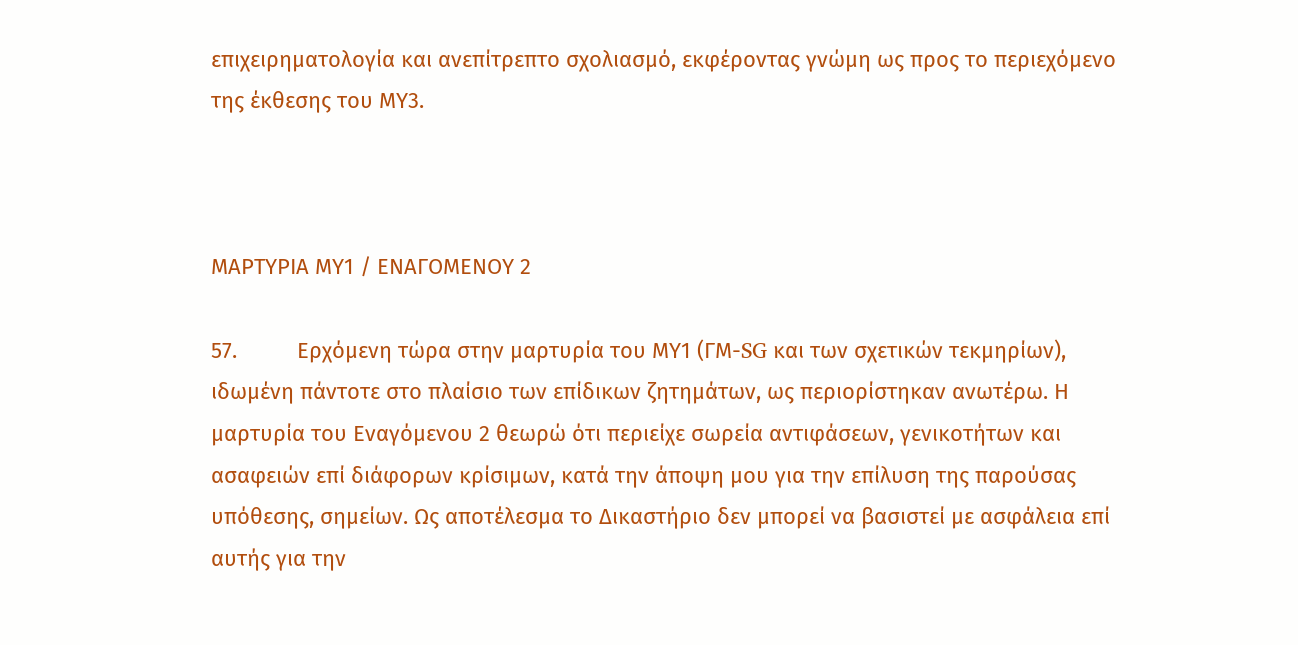επιχειρηματολογία και ανεπίτρεπτο σχολιασμό, εκφέροντας γνώμη ως προς το περιεχόμενο της έκθεσης του ΜΥ3.



ΜΑΡΤΥΡΙΑ ΜΥ1 / ΕΝΑΓΟΜΕΝΟΥ 2

57.          Ερχόμενη τώρα στην μαρτυρία του ΜΥ1 (ΓΜ-SG και των σχετικών τεκμηρίων), ιδωμένη πάντοτε στο πλαίσιο των επίδικων ζητημάτων, ως περιορίστηκαν ανωτέρω. Η μαρτυρία του Εναγόμενου 2 θεωρώ ότι περιείχε σωρεία αντιφάσεων, γενικοτήτων και ασαφειών επί διάφορων κρίσιμων, κατά την άποψη μου για την επίλυση της παρούσας υπόθεσης, σημείων. Ως αποτέλεσμα το Δικαστήριο δεν μπορεί να βασιστεί με ασφάλεια επί αυτής για την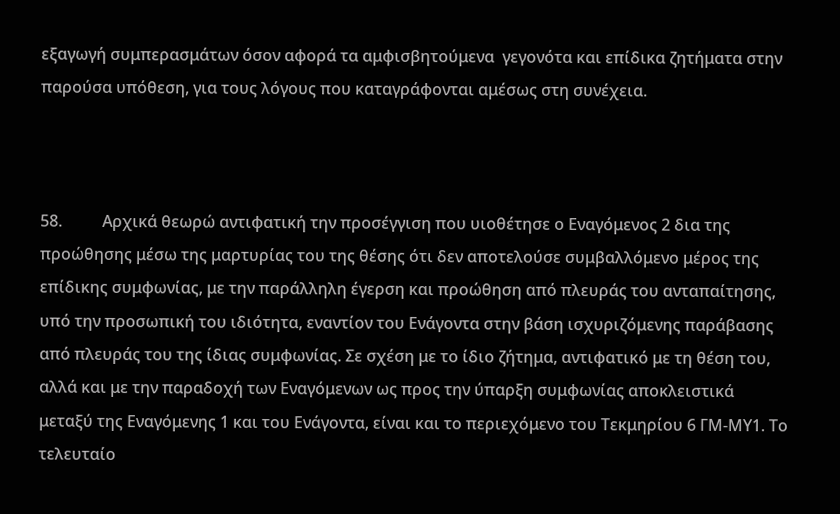εξαγωγή συμπερασμάτων όσον αφορά τα αμφισβητούμενα  γεγονότα και επίδικα ζητήματα στην παρούσα υπόθεση, για τους λόγους που καταγράφονται αμέσως στη συνέχεια.



58.          Αρχικά θεωρώ αντιφατική την προσέγγιση που υιοθέτησε ο Εναγόμενος 2 δια της προώθησης μέσω της μαρτυρίας του της θέσης ότι δεν αποτελούσε συμβαλλόμενο μέρος της επίδικης συμφωνίας, με την παράλληλη έγερση και προώθηση από πλευράς του ανταπαίτησης, υπό την προσωπική του ιδιότητα, εναντίον του Ενάγοντα στην βάση ισχυριζόμενης παράβασης από πλευράς του της ίδιας συμφωνίας. Σε σχέση με το ίδιο ζήτημα, αντιφατικό με τη θέση του, αλλά και με την παραδοχή των Εναγόμενων ως προς την ύπαρξη συμφωνίας αποκλειστικά μεταξύ της Εναγόμενης 1 και του Ενάγοντα, είναι και το περιεχόμενο του Τεκμηρίου 6 ΓΜ-ΜΥ1. Το τελευταίο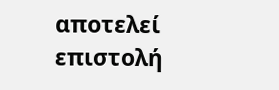αποτελεί επιστολή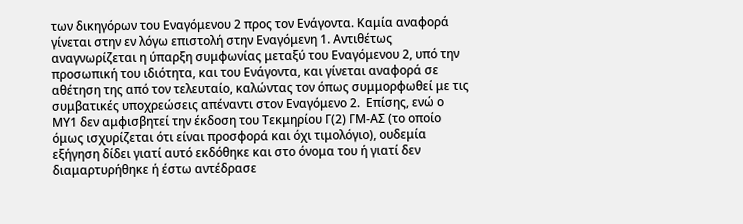των δικηγόρων του Εναγόμενου 2 προς τον Ενάγοντα. Καμία αναφορά γίνεται στην εν λόγω επιστολή στην Εναγόμενη 1. Αντιθέτως αναγνωρίζεται η ύπαρξη συμφωνίας μεταξύ του Εναγόμενου 2, υπό την προσωπική του ιδιότητα, και του Ενάγοντα, και γίνεται αναφορά σε αθέτηση της από τον τελευταίο, καλώντας τον όπως συμμορφωθεί με τις συμβατικές υποχρεώσεις απέναντι στον Εναγόμενο 2.  Επίσης, ενώ ο ΜΥ1 δεν αμφισβητεί την έκδοση του Τεκμηρίου Γ(2) ΓΜ-ΑΣ (το οποίο όμως ισχυρίζεται ότι είναι προσφορά και όχι τιμολόγιο), ουδεμία εξήγηση δίδει γιατί αυτό εκδόθηκε και στο όνομα του ή γιατί δεν διαμαρτυρήθηκε ή έστω αντέδρασε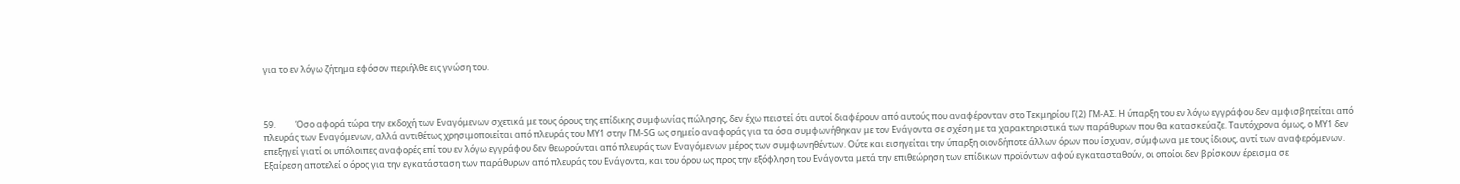για το εν λόγω ζήτημα εφόσον περιήλθε εις γνώση του.



59.          Όσο αφορά τώρα την εκδοχή των Εναγόμενων σχετικά με τους όρους της επίδικης συμφωνίας πώλησης, δεν έχω πειστεί ότι αυτοί διαφέρουν από αυτούς που αναφέρονταν στο Τεκμηρίου Γ(2) ΓΜ-ΑΣ. Η ύπαρξη του εν λόγω εγγράφου δεν αμφισβητείται από πλευράς των Εναγόμενων, αλλά αντιθέτως χρησιμοποιείται από πλευράς του ΜΥ1 στην ΓΜ-SG ως σημείο αναφοράς για τα όσα συμφωνήθηκαν με τον Ενάγοντα σε σχέση με τα χαρακτηριστικά των παράθυρων που θα κατασκεύαζε. Ταυτόχρονα όμως, ο ΜΥ1 δεν επεξηγεί γιατί οι υπόλοιπες αναφορές επί του εν λόγω εγγράφου δεν θεωρούνται από πλευράς των Εναγόμενων μέρος των συμφωνηθέντων. Ούτε και εισηγείται την ύπαρξη οιονδήποτε άλλων όρων που ίσχυαν, σύμφωνα με τους ίδιους, αντί των αναφερόμενων. Εξαίρεση αποτελεί ο όρος για την εγκατάσταση των παράθυρων από πλευράς του Ενάγοντα, και του όρου ως προς την εξόφληση του Ενάγοντα μετά την επιθεώρηση των επίδικων προϊόντων αφού εγκατασταθούν, οι οποίοι δεν βρίσκουν έρεισμα σε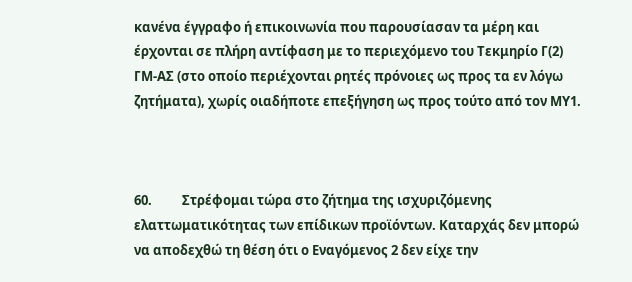κανένα έγγραφο ή επικοινωνία που παρουσίασαν τα μέρη και έρχονται σε πλήρη αντίφαση με το περιεχόμενο του Τεκμηρίο Γ(2) ΓΜ-ΑΣ (στο οποίο περιέχονται ρητές πρόνοιες ως προς τα εν λόγω ζητήματα), χωρίς οιαδήποτε επεξήγηση ως προς τούτο από τον ΜΥ1.



60.          Στρέφομαι τώρα στο ζήτημα της ισχυριζόμενης ελαττωματικότητας των επίδικων προϊόντων. Καταρχάς δεν μπορώ να αποδεχθώ τη θέση ότι ο Εναγόμενος 2 δεν είχε την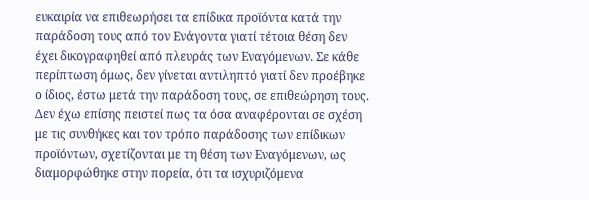ευκαιρία να επιθεωρήσει τα επίδικα προϊόντα κατά την παράδοση τους από τον Ενάγοντα γιατί τέτοια θέση δεν έχει δικογραφηθεί από πλευράς των Εναγόμενων. Σε κάθε περίπτωση όμως, δεν γίνεται αντιληπτό γιατί δεν προέβηκε ο ίδιος, έστω μετά την παράδοση τους, σε επιθεώρηση τους. Δεν έχω επίσης πειστεί πως τα όσα αναφέρονται σε σχέση με τις συνθήκες και τον τρόπο παράδοσης των επίδικων προϊόντων, σχετίζονται με τη θέση των Εναγόμενων, ως διαμορφώθηκε στην πορεία, ότι τα ισχυριζόμενα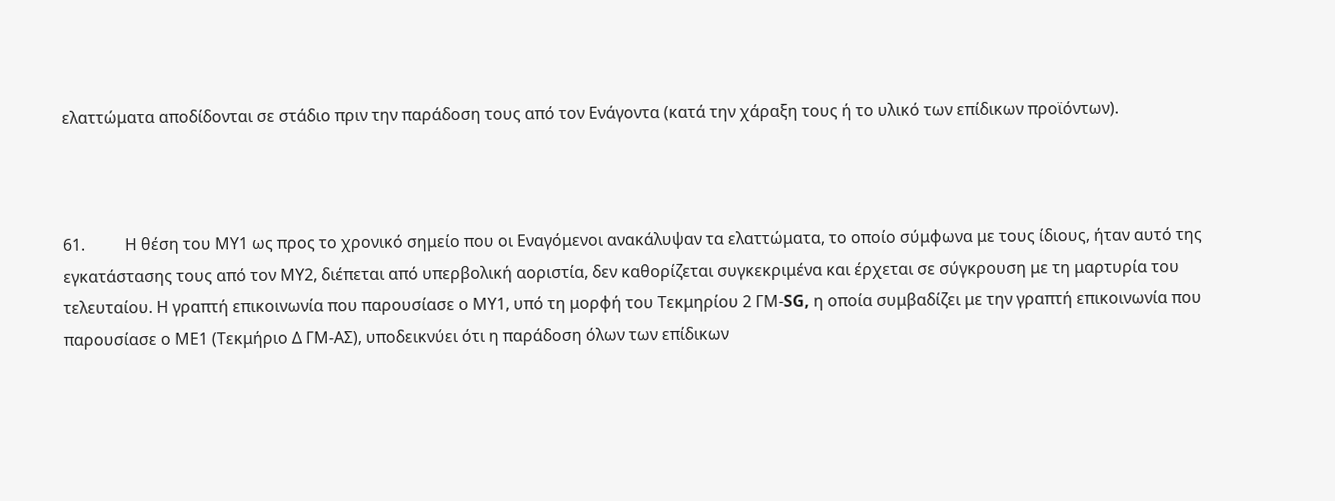ελαττώματα αποδίδονται σε στάδιο πριν την παράδοση τους από τον Ενάγοντα (κατά την χάραξη τους ή το υλικό των επίδικων προϊόντων).



61.          Η θέση του ΜΥ1 ως προς το χρονικό σημείο που οι Εναγόμενοι ανακάλυψαν τα ελαττώματα, το οποίο σύμφωνα με τους ίδιους, ήταν αυτό της εγκατάστασης τους από τον ΜΥ2, διέπεται από υπερβολική αοριστία, δεν καθορίζεται συγκεκριμένα και έρχεται σε σύγκρουση με τη μαρτυρία του τελευταίου. Η γραπτή επικοινωνία που παρουσίασε ο ΜΥ1, υπό τη μορφή του Τεκμηρίου 2 ΓΜ-SG, η οποία συμβαδίζει με την γραπτή επικοινωνία που παρουσίασε ο ΜΕ1 (Τεκμήριο Δ ΓΜ-ΑΣ), υποδεικνύει ότι η παράδοση όλων των επίδικων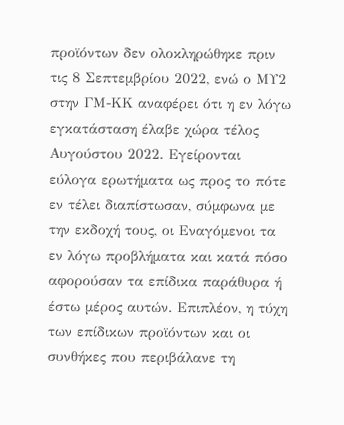προϊόντων δεν ολοκληρώθηκε πριν τις 8 Σεπτεμβρίου 2022, ενώ ο ΜΥ2 στην ΓΜ-ΚΚ αναφέρει ότι η εν λόγω εγκατάσταση έλαβε χώρα τέλος Αυγούστου 2022. Εγείρονται εύλογα ερωτήματα ως προς το πότε εν τέλει διαπίστωσαν, σύμφωνα με την εκδοχή τους, οι Εναγόμενοι τα εν λόγω προβλήματα και κατά πόσο αφορούσαν τα επίδικα παράθυρα ή έστω μέρος αυτών. Επιπλέον, η τύχη των επίδικων προϊόντων και οι συνθήκες που περιβάλανε τη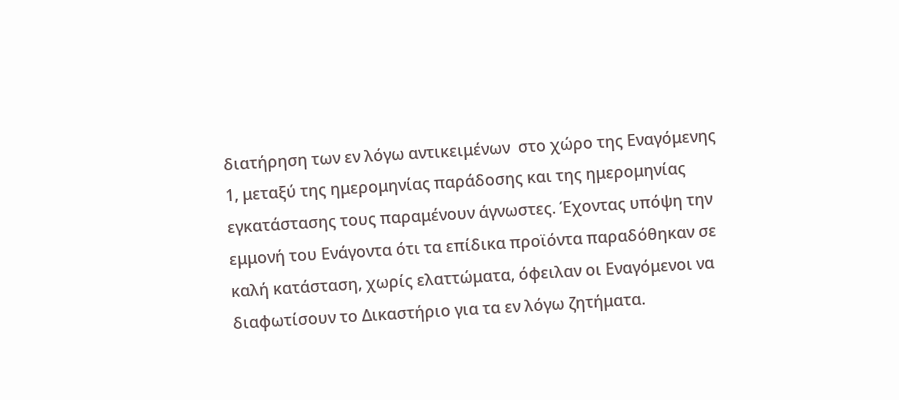διατήρηση των εν λόγω αντικειμένων  στο χώρο της Εναγόμενης 1, μεταξύ της ημερομηνίας παράδοσης και της ημερομηνίας εγκατάστασης τους παραμένουν άγνωστες. Έχοντας υπόψη την εμμονή του Ενάγοντα ότι τα επίδικα προϊόντα παραδόθηκαν σε καλή κατάσταση, χωρίς ελαττώματα, όφειλαν οι Εναγόμενοι να διαφωτίσουν το Δικαστήριο για τα εν λόγω ζητήματα.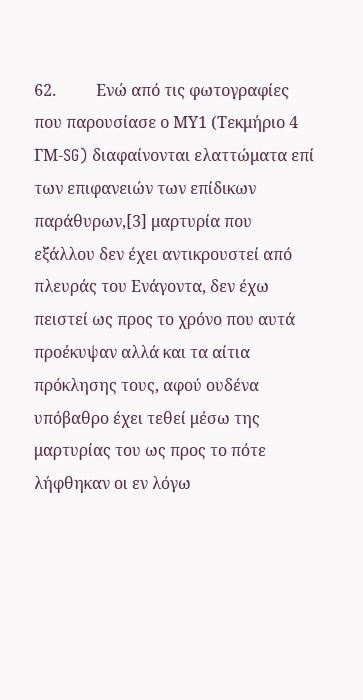62.          Ενώ από τις φωτογραφίες που παρουσίασε ο ΜΥ1 (Τεκμήριο 4 ΓΜ-SG) διαφαίνονται ελαττώματα επί των επιφανειών των επίδικων παράθυρων,[3] μαρτυρία που εξάλλου δεν έχει αντικρουστεί από πλευράς του Ενάγοντα, δεν έχω πειστεί ως προς το χρόνο που αυτά προέκυψαν αλλά και τα αίτια πρόκλησης τους, αφού ουδένα υπόβαθρο έχει τεθεί μέσω της μαρτυρίας του ως προς το πότε λήφθηκαν οι εν λόγω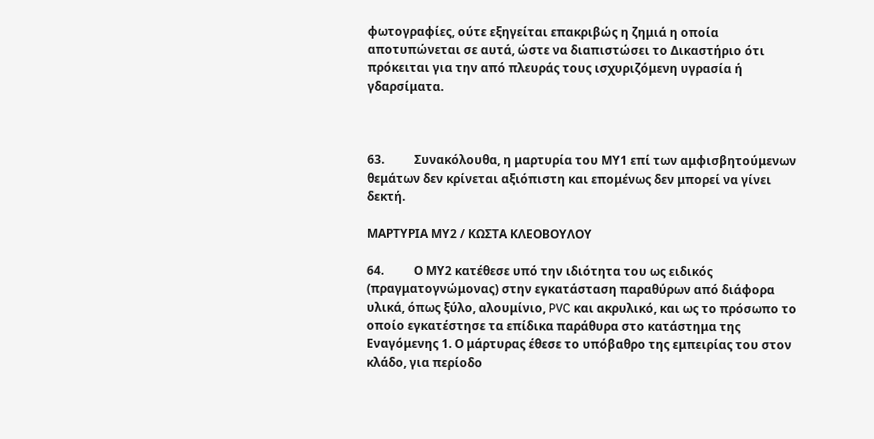φωτογραφίες, ούτε εξηγείται επακριβώς η ζημιά η οποία αποτυπώνεται σε αυτά, ώστε να διαπιστώσει το Δικαστήριο ότι πρόκειται για την από πλευράς τους ισχυριζόμενη υγρασία ή γδαρσίματα.



63.          Συνακόλουθα, η μαρτυρία του ΜΥ1 επί των αμφισβητούμενων θεμάτων δεν κρίνεται αξιόπιστη και επομένως δεν μπορεί να γίνει δεκτή.

ΜΑΡΤΥΡΙΑ ΜΥ2 / ΚΩΣΤΑ ΚΛΕΟΒΟΥΛΟΥ

64.          Ο ΜΥ2 κατέθεσε υπό την ιδιότητα του ως ειδικός (πραγματογνώμονας) στην εγκατάσταση παραθύρων από διάφορα υλικά, όπως ξύλο, αλουμίνιο, PVC και ακρυλικό, και ως το πρόσωπο το οποίο εγκατέστησε τα επίδικα παράθυρα στο κατάστημα της Εναγόμενης 1. Ο μάρτυρας έθεσε το υπόβαθρο της εμπειρίας του στον κλάδο, για περίοδο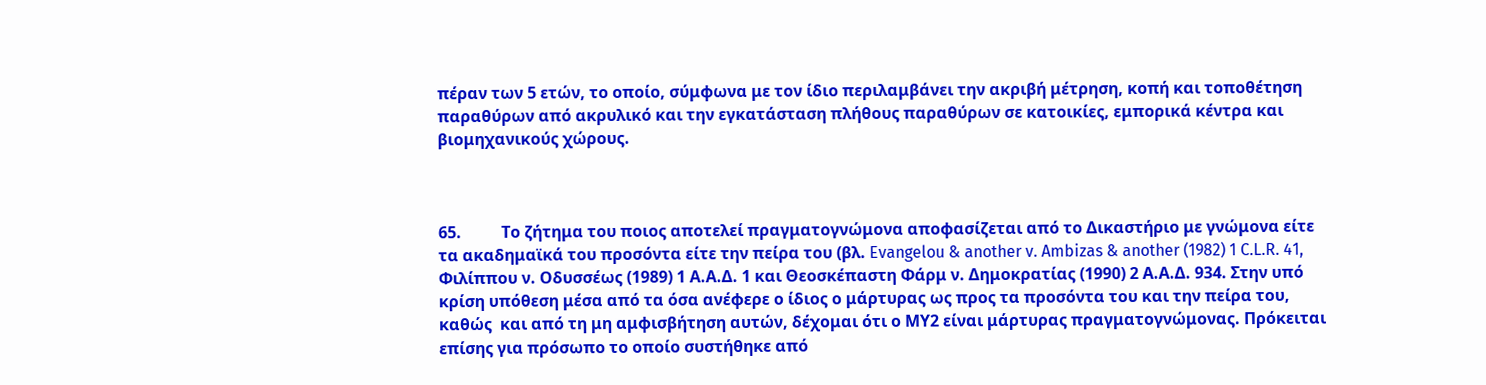πέραν των 5 ετών, το οποίο, σύμφωνα με τον ίδιο περιλαμβάνει την ακριβή μέτρηση, κοπή και τοποθέτηση παραθύρων από ακρυλικό και την εγκατάσταση πλήθους παραθύρων σε κατοικίες, εμπορικά κέντρα και βιομηχανικούς χώρους.



65.          Το ζήτημα του ποιος αποτελεί πραγματογνώμονα αποφασίζεται από το Δικαστήριο με γνώμονα είτε τα ακαδημαϊκά του προσόντα είτε την πείρα του (βλ. Evangelou & another v. Ambizas & another (1982) 1 C.L.R. 41, Φιλίππου ν. Οδυσσέως (1989) 1 Α.Α.Δ. 1 και Θεοσκέπαστη Φάρμ ν. Δημοκρατίας (1990) 2 Α.Α.Δ. 934. Στην υπό κρίση υπόθεση μέσα από τα όσα ανέφερε ο ίδιος ο μάρτυρας ως προς τα προσόντα του και την πείρα του, καθώς  και από τη μη αμφισβήτηση αυτών, δέχομαι ότι ο ΜΥ2 είναι μάρτυρας πραγματογνώμονας. Πρόκειται επίσης για πρόσωπο το οποίο συστήθηκε από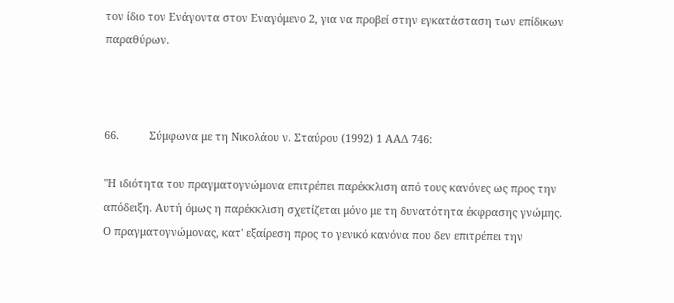τον ίδιο τον Ενάγοντα στον Εναγόμενο 2, για να προβεί στην εγκατάσταση των επίδικων παραθύρων.



66.          Σύμφωνα με τη Νικολάου ν. Σταύρου (1992) 1 ΑΑΔ 746:

"Η ιδιότητα του πραγματογνώμονα επιτρέπει παρέκκλιση από τους κανόνες ως προς την απόδειξη. Αυτή όμως η παρέκκλιση σχετίζεται μόνο με τη δυνατότητα έκφρασης γνώμης. Ο πραγματογνώμονας, κατ' εξαίρεση προς το γενικό κανόνα που δεν επιτρέπει την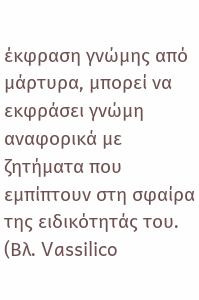έκφραση γνώμης από μάρτυρα, μπορεί να εκφράσει γνώμη αναφορικά με ζητήματα που εμπίπτουν στη σφαίρα της ειδικότητάς του. (Βλ. Vassilico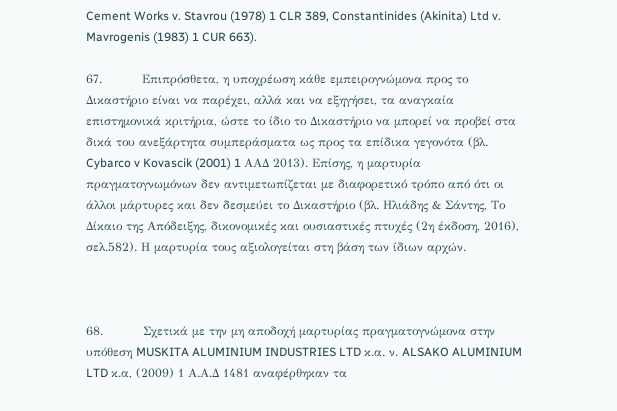Cement Works v. Stavrou (1978) 1 CLR 389, Constantinides (Akinita) Ltd v. Mavrogenis (1983) 1 CUR 663).

67.          Επιπρόσθετα, η υποχρέωση κάθε εμπειρογνώμονα προς το Δικαστήριο είναι να παρέχει, αλλά και να εξηγήσει, τα αναγκαία επιστημονικά κριτήρια, ώστε το ίδιο το Δικαστήριο να μπορεί να προβεί στα δικά του ανεξάρτητα συμπεράσματα ως προς τα επίδικα γεγονότα (βλ. Cybarco v Kovascik (2001) 1 ΑΑΔ 2013). Επίσης, η μαρτυρία πραγματογνωμόνων δεν αντιμετωπίζεται με διαφορετικό τρόπο από ότι οι άλλοι μάρτυρες και δεν δεσμεύει το Δικαστήριο (βλ. Ηλιάδης & Σάντης, Το Δίκαιο της Απόδειξης, δικονομικές και ουσιαστικές πτυχές (2η έκδοση, 2016), σελ.582). Η μαρτυρία τους αξιολογείται στη βάση των ίδιων αρχών.



68.          Σχετικά με την μη αποδοχή μαρτυρίας πραγματογνώμονα στην υπόθεση MUSKITA ALUMINIUM INDUSTRIES LTD κ.α. ν. ALSAKO ALUMINIUM LTD κ.α, (2009) 1 Α.Α.Δ 1481 αναφέρθηκαν τα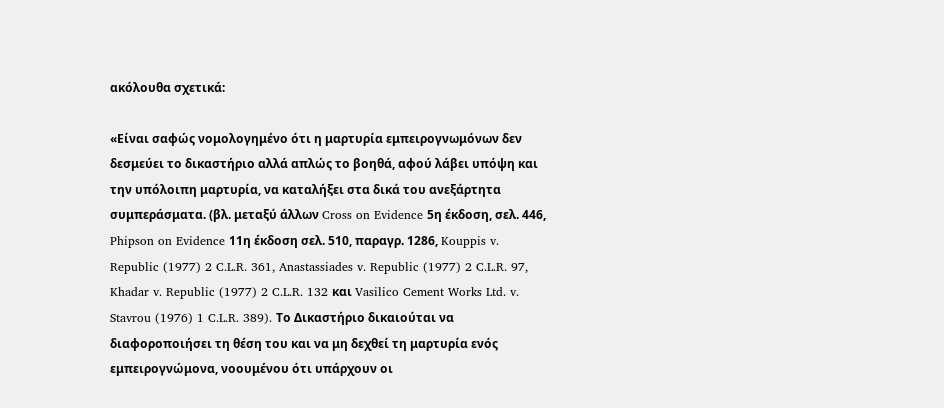ακόλουθα σχετικά:

«Είναι σαφώς νομολογημένο ότι η μαρτυρία εμπειρογνωμόνων δεν δεσμεύει το δικαστήριο αλλά απλώς το βοηθά, αφού λάβει υπόψη και την υπόλοιπη μαρτυρία, να καταλήξει στα δικά του ανεξάρτητα συμπεράσματα. (βλ. μεταξύ άλλων Cross on Evidence 5η έκδοση, σελ. 446, Phipson on Evidence 11η έκδοση σελ. 510, παραγρ. 1286, Kouppis v. Republic (1977) 2 C.L.R. 361, Anastassiades v. Republic (1977) 2 C.L.R. 97, Khadar v. Republic (1977) 2 C.L.R. 132 και Vasilico Cement Works Ltd. v. Stavrou (1976) 1 C.L.R. 389). Το Δικαστήριο δικαιούται να διαφοροποιήσει τη θέση του και να μη δεχθεί τη μαρτυρία ενός εμπειρογνώμονα, νοουμένου ότι υπάρχουν οι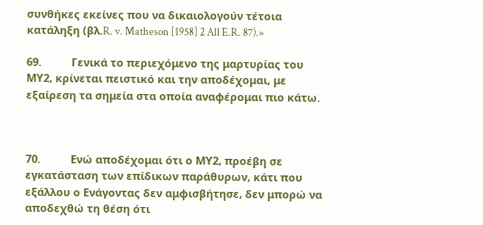συνθήκες εκείνες που να δικαιολογούν τέτοια κατάληξη (βλ.R. v. Matheson [1958] 2 All E.R. 87).»

69.          Γενικά το περιεχόμενο της μαρτυρίας του ΜΥ2, κρίνεται πειστικό και την αποδέχομαι, με εξαίρεση τα σημεία στα οποία αναφέρομαι πιο κάτω.



70.          Ενώ αποδέχομαι ότι ο ΜΥ2, προέβη σε εγκατάσταση των επίδικων παράθυρων, κάτι που εξάλλου ο Ενάγοντας δεν αμφισβήτησε, δεν μπορώ να αποδεχθώ τη θέση ότι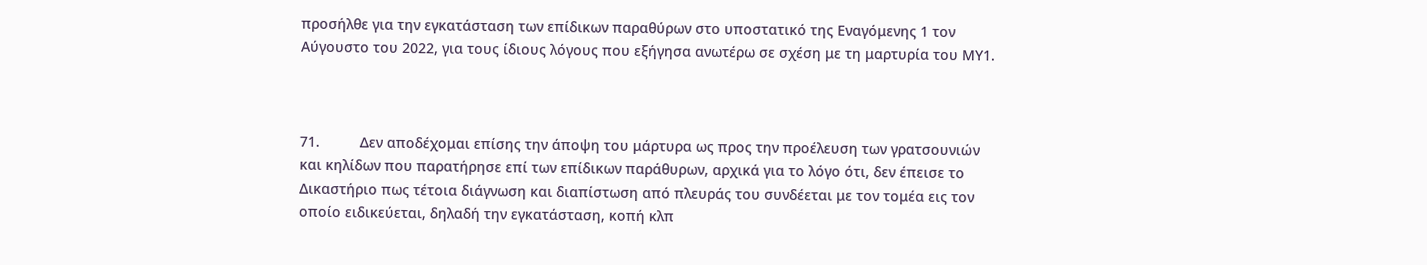προσήλθε για την εγκατάσταση των επίδικων παραθύρων στο υποστατικό της Εναγόμενης 1 τον Αύγουστο του 2022, για τους ίδιους λόγους που εξήγησα ανωτέρω σε σχέση με τη μαρτυρία του ΜΥ1.



71.          Δεν αποδέχομαι επίσης την άποψη του μάρτυρα ως προς την προέλευση των γρατσουνιών και κηλίδων που παρατήρησε επί των επίδικων παράθυρων, αρχικά για το λόγο ότι, δεν έπεισε το Δικαστήριο πως τέτοια διάγνωση και διαπίστωση από πλευράς του συνδέεται με τον τομέα εις τον οποίο ειδικεύεται, δηλαδή την εγκατάσταση, κοπή κλπ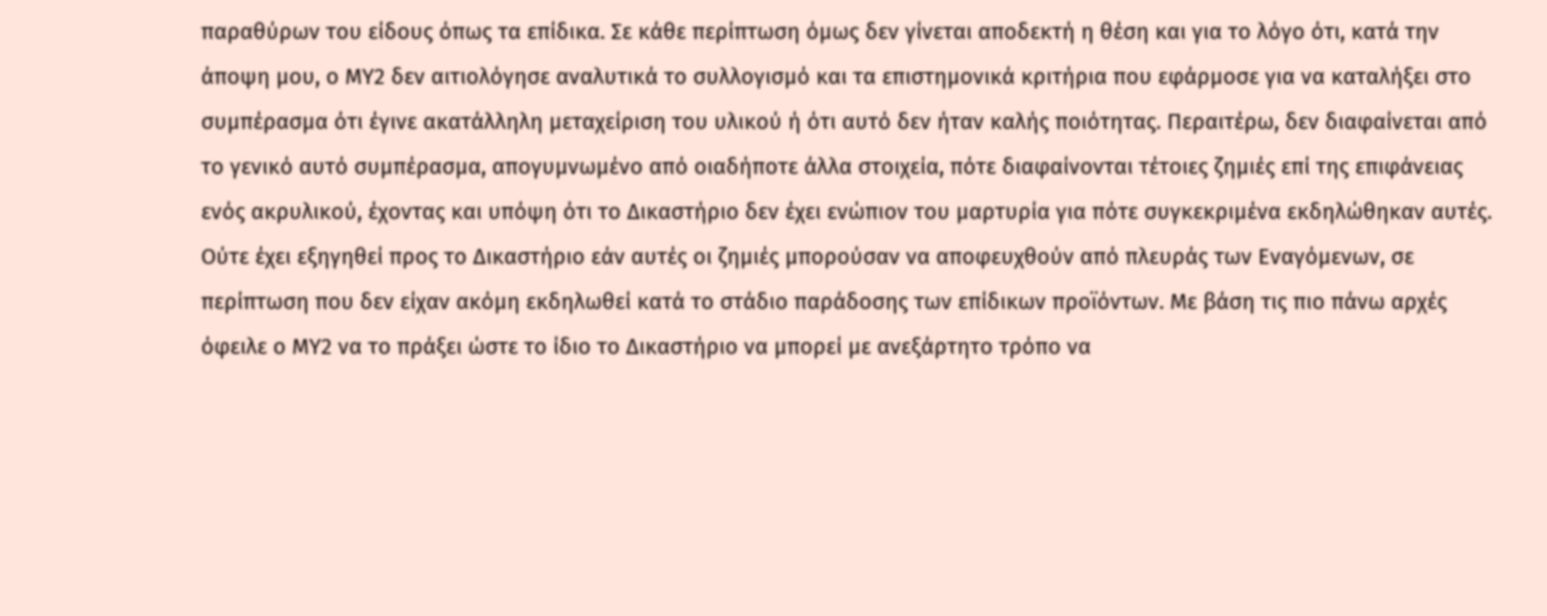παραθύρων του είδους όπως τα επίδικα. Σε κάθε περίπτωση όμως δεν γίνεται αποδεκτή η θέση και για το λόγο ότι, κατά την άποψη μου, ο ΜΥ2 δεν αιτιολόγησε αναλυτικά το συλλογισμό και τα επιστημονικά κριτήρια που εφάρμοσε για να καταλήξει στο συμπέρασμα ότι έγινε ακατάλληλη μεταχείριση του υλικού ή ότι αυτό δεν ήταν καλής ποιότητας. Περαιτέρω, δεν διαφαίνεται από το γενικό αυτό συμπέρασμα, απογυμνωμένο από οιαδήποτε άλλα στοιχεία, πότε διαφαίνονται τέτοιες ζημιές επί της επιφάνειας ενός ακρυλικού, έχοντας και υπόψη ότι το Δικαστήριο δεν έχει ενώπιον του μαρτυρία για πότε συγκεκριμένα εκδηλώθηκαν αυτές. Ούτε έχει εξηγηθεί προς το Δικαστήριο εάν αυτές οι ζημιές μπορούσαν να αποφευχθούν από πλευράς των Εναγόμενων, σε περίπτωση που δεν είχαν ακόμη εκδηλωθεί κατά το στάδιο παράδοσης των επίδικων προϊόντων. Με βάση τις πιο πάνω αρχές όφειλε ο ΜΥ2 να το πράξει ώστε το ίδιο το Δικαστήριο να μπορεί με ανεξάρτητο τρόπο να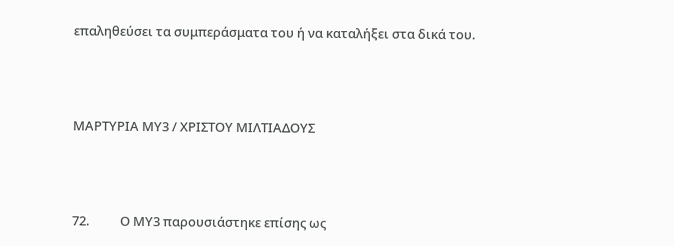επαληθεύσει τα συμπεράσματα του ή να καταλήξει στα δικά του.



ΜΑΡΤΥΡΙΑ ΜΥ3 / ΧΡΙΣΤΟΥ ΜΙΛΤΙΑΔΟΥΣ



72.          Ο ΜΥ3 παρουσιάστηκε επίσης ως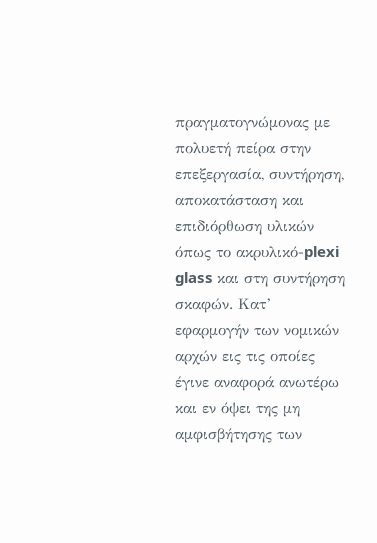πραγματογνώμονας με πολυετή πείρα στην επεξεργασία, συντήρηση, αποκατάσταση και επιδιόρθωση υλικών όπως το ακρυλικό-plexi glass και στη συντήρηση σκαφών. Κατ’ εφαρμογήν των νομικών αρχών εις τις οποίες έγινε αναφορά ανωτέρω και εν όψει της μη αμφισβήτησης των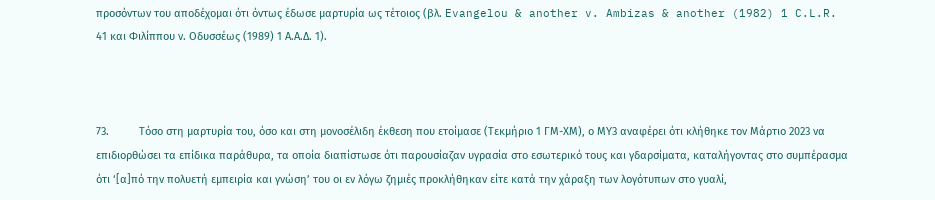προσόντων του αποδέχομαι ότι όντως έδωσε μαρτυρία ως τέτοιος (βλ. Evangelou & another v. Ambizas & another (1982) 1 C.L.R. 41 και Φιλίππου ν. Οδυσσέως (1989) 1 Α.Α.Δ. 1).



73.          Τόσο στη μαρτυρία του, όσο και στη μονοσέλιδη έκθεση που ετοίμασε (Τεκμήριο 1 ΓΜ-ΧΜ), ο ΜΥ3 αναφέρει ότι κλήθηκε τον Μάρτιο 2023 να επιδιορθώσει τα επίδικα παράθυρα, τα οποία διαπίστωσε ότι παρουσίαζαν υγρασία στο εσωτερικό τους και γδαρσίματα, καταλήγοντας στο συμπέρασμα ότι ‘[α]πό την πολυετή εμπειρία και γνώση’ του οι εν λόγω ζημιές προκλήθηκαν είτε κατά την χάραξη των λογότυπων στο γυαλί,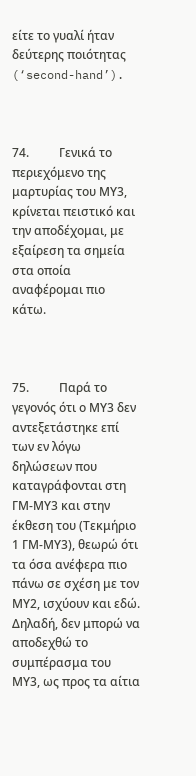είτε το γυαλί ήταν δεύτερης ποιότητας (‘second-hand’).



74.          Γενικά το περιεχόμενο της μαρτυρίας του ΜΥ3, κρίνεται πειστικό και την αποδέχομαι, με εξαίρεση τα σημεία στα οποία αναφέρομαι πιο κάτω.



75.          Παρά το γεγονός ότι ο ΜY3 δεν αντεξετάστηκε επί των εν λόγω δηλώσεων που καταγράφονται στη ΓΜ-ΜΥ3 και στην έκθεση του (Τεκμήριο 1 ΓΜ-ΜΥ3), θεωρώ ότι τα όσα ανέφερα πιο πάνω σε σχέση με τον ΜΥ2, ισχύουν και εδώ. Δηλαδή, δεν μπορώ να αποδεχθώ το συμπέρασμα του ΜΥ3, ως προς τα αίτια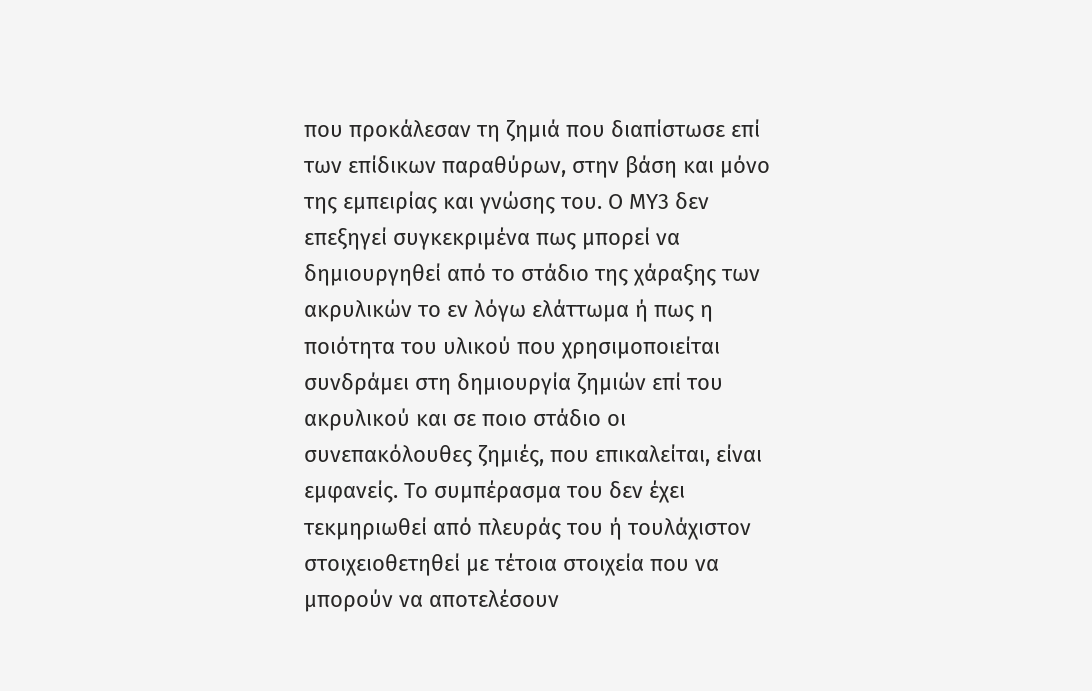που προκάλεσαν τη ζημιά που διαπίστωσε επί των επίδικων παραθύρων, στην βάση και μόνο της εμπειρίας και γνώσης του. Ο ΜΥ3 δεν επεξηγεί συγκεκριμένα πως μπορεί να δημιουργηθεί από το στάδιο της χάραξης των ακρυλικών το εν λόγω ελάττωμα ή πως η ποιότητα του υλικού που χρησιμοποιείται συνδράμει στη δημιουργία ζημιών επί του ακρυλικού και σε ποιο στάδιο οι συνεπακόλουθες ζημιές, που επικαλείται, είναι εμφανείς. Τo συμπέρασμα του δεν έχει τεκμηριωθεί από πλευράς του ή τουλάχιστον στοιχειοθετηθεί με τέτοια στοιχεία που να μπορούν να αποτελέσουν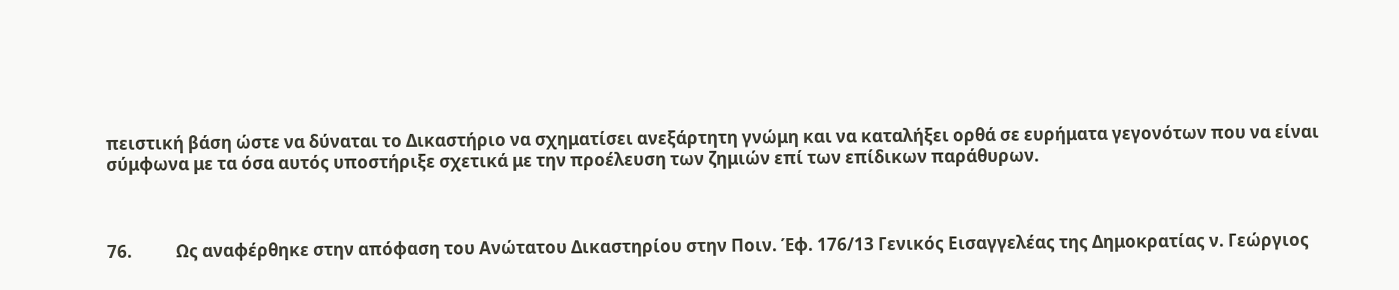πειστική βάση ώστε να δύναται το Δικαστήριο να σχηματίσει ανεξάρτητη γνώμη και να καταλήξει ορθά σε ευρήματα γεγονότων που να είναι σύμφωνα με τα όσα αυτός υποστήριξε σχετικά με την προέλευση των ζημιών επί των επίδικων παράθυρων.



76.           Ως αναφέρθηκε στην απόφαση του Ανώτατου Δικαστηρίου στην Ποιν. Έφ. 176/13 Γενικός Εισαγγελέας της Δημοκρατίας ν. Γεώργιος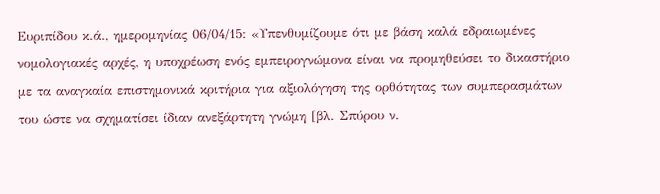Ευριπίδου κ.ά., ημερομηνίας 06/04/15: «Υπενθυμίζουμε ότι με βάση καλά εδραιωμένες νομολογιακές αρχές, η υποχρέωση ενός εμπειρογνώμονα είναι να προμηθεύσει το δικαστήριο με τα αναγκαία επιστημονικά κριτήρια για αξιολόγηση της ορθότητας των συμπερασμάτων του ώστε να σχηματίσει ίδιαν ανεξάρτητη γνώμη [βλ. Σπύρου ν.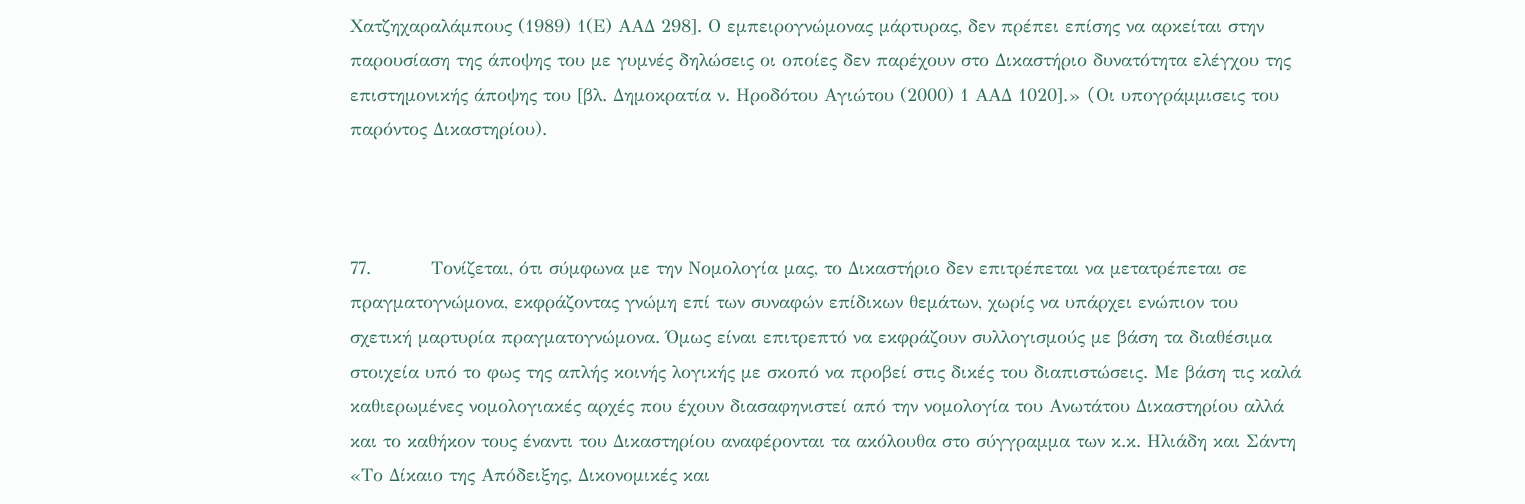Χατζηχαραλάμπους (1989) 1(Ε) ΑΑΔ 298]. Ο εμπειρογνώμονας μάρτυρας, δεν πρέπει επίσης να αρκείται στην παρουσίαση της άποψης του με γυμνές δηλώσεις οι οποίες δεν παρέχουν στο Δικαστήριο δυνατότητα ελέγχου της επιστημονικής άποψης του [βλ. Δημοκρατία ν. Ηροδότου Αγιώτου (2000) 1 ΑΑΔ 1020].» (Oι υπογράμμισεις του παρόντος Δικαστηρίου).



77.          Τονίζεται, ότι σύμφωνα με την Νομολογία μας, το Δικαστήριο δεν επιτρέπεται να μετατρέπεται σε πραγματογνώμονα, εκφράζοντας γνώμη επί των συναφών επίδικων θεμάτων, χωρίς να υπάρχει ενώπιον του σχετική μαρτυρία πραγματογνώμονα. Όμως είναι επιτρεπτό να εκφράζουν συλλογισμούς με βάση τα διαθέσιμα στοιχεία υπό το φως της απλής κοινής λογικής με σκοπό να προβεί στις δικές του διαπιστώσεις. Με βάση τις καλά καθιερωμένες νομολογιακές αρχές που έχουν διασαφηνιστεί από την νομολογία του Ανωτάτου Δικαστηρίου αλλά και το καθήκον τους έναντι του Δικαστηρίου αναφέρονται τα ακόλουθα στο σύγγραμμα των κ.κ. Ηλιάδη και Σάντη «Το Δίκαιο της Απόδειξης, Δικονομικές και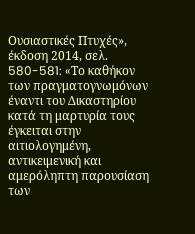Ουσιαστικές Πτυχές», έκδοση 2014, σελ. 580-581: «Tο καθήκον των πραγματογνωμόνων έναντι του Δικαστηρίου κατά τη μαρτυρία τους έγκειται στην αιτιολογημένη, αντικειμενική και αμερόληπτη παρουσίαση των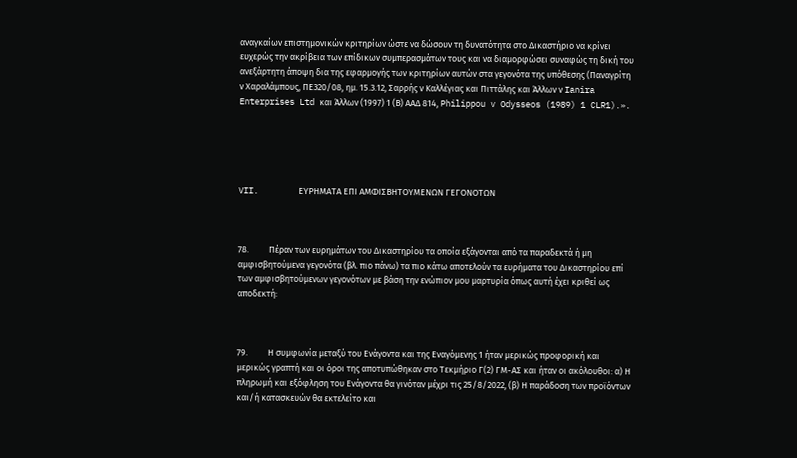αναγκαίων επιστημονικών κριτηρίων ώστε να δώσουν τη δυνατότητα στο Δικαστήριο να κρίνει ευχερώς την ακρίβεια των επίδικων συμπερασμάτων τους και να διαμορφώσει συναφώς τη δική του ανεξάρτητη άποψη δια της εφαρμογής των κριτηρίων αυτών στα γεγονότα της υπόθεσης (Παναγρίτη ν Χαραλάμπους, ΠΕ320/08, ημ. 15.3.12, Σαρρής ν Καλλέγιας και Πιττάλης και Άλλων ν Ianira Enterprises Ltd και Άλλων (1997) 1 (Β) ΑΑΔ 814, Philippou v Odysseos (1989) 1 CLR1).».





VII.        ΕΥΡΗΜΑΤΑ ΕΠΙ ΑΜΦΙΣΒΗΤΟΥΜΕΝΩΝ ΓΕΓΟΝΟΤΩΝ



78.          Πέραν των ευρημάτων του Δικαστηρίου τα οποία εξάγονται από τα παραδεκτά ή μη αμφισβητούμενα γεγονότα (βλ. πιο πάνω) τα πιο κάτω αποτελούν τα ευρήματα του Δικαστηρίου επί των αμφισβητούμενων γεγονότων με βάση την ενώπιον μου μαρτυρία όπως αυτή έχει κριθεί ως αποδεκτή:



79.          Η συμφωνία μεταξύ του Ενάγοντα και της Εναγόμενης 1 ήταν μερικώς προφορική και μερικώς γραπτή και οι όροι της αποτυπώθηκαν στο Τεκμήριο Γ(2) ΓΜ-ΑΣ και ήταν οι ακόλουθοι: α) Η πληρωμή και εξόφληση του Ενάγοντα θα γινόταν μέχρι τις 25/8/2022, (β) Η παράδοση των προϊόντων και/ή κατασκευών θα εκτελείτο και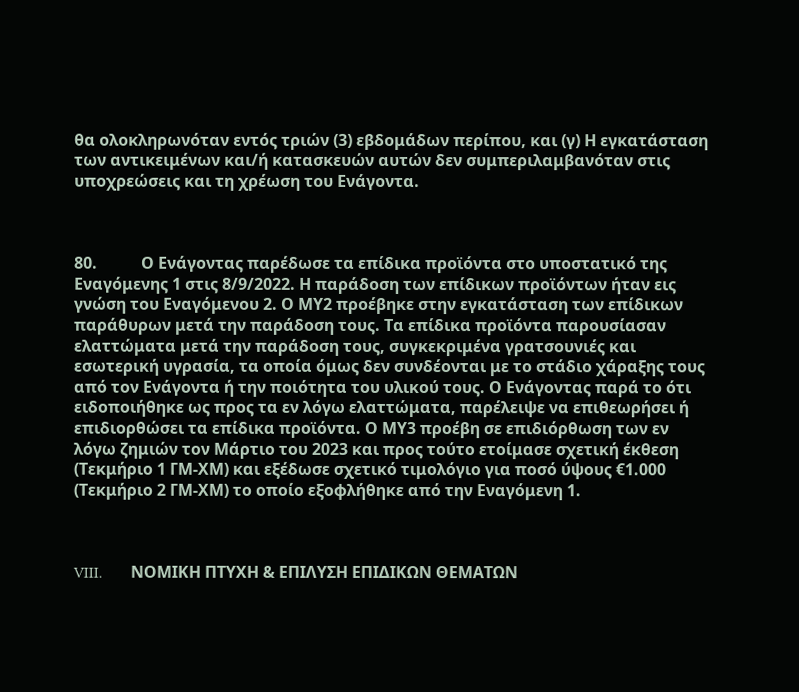θα ολοκληρωνόταν εντός τριών (3) εβδομάδων περίπου, και (γ) Η εγκατάσταση των αντικειμένων και/ή κατασκευών αυτών δεν συμπεριλαμβανόταν στις υποχρεώσεις και τη χρέωση του Ενάγοντα.



80.           Ο Ενάγοντας παρέδωσε τα επίδικα προϊόντα στο υποστατικό της Εναγόμενης 1 στις 8/9/2022. Η παράδοση των επίδικων προϊόντων ήταν εις γνώση του Εναγόμενου 2. Ο ΜΥ2 προέβηκε στην εγκατάσταση των επίδικων παράθυρων μετά την παράδοση τους. Τα επίδικα προϊόντα παρουσίασαν ελαττώματα μετά την παράδοση τους, συγκεκριμένα γρατσουνιές και εσωτερική υγρασία, τα οποία όμως δεν συνδέονται με το στάδιο χάραξης τους από τον Ενάγοντα ή την ποιότητα του υλικού τους. Ο Ενάγοντας παρά το ότι ειδοποιήθηκε ως προς τα εν λόγω ελαττώματα, παρέλειψε να επιθεωρήσει ή επιδιορθώσει τα επίδικα προϊόντα. Ο ΜΥ3 προέβη σε επιδιόρθωση των εν λόγω ζημιών τον Μάρτιο του 2023 και προς τούτο ετοίμασε σχετική έκθεση (Τεκμήριο 1 ΓΜ-ΧΜ) και εξέδωσε σχετικό τιμολόγιο για ποσό ύψους €1.000 (Τεκμήριο 2 ΓΜ-ΧΜ) το οποίο εξοφλήθηκε από την Εναγόμενη 1.



VIII.       ΝΟΜΙΚH ΠΤΥΧΗ & ΕΠΙΛΥΣΗ ΕΠΙΔΙΚΩΝ ΘΕΜΑΤΩΝ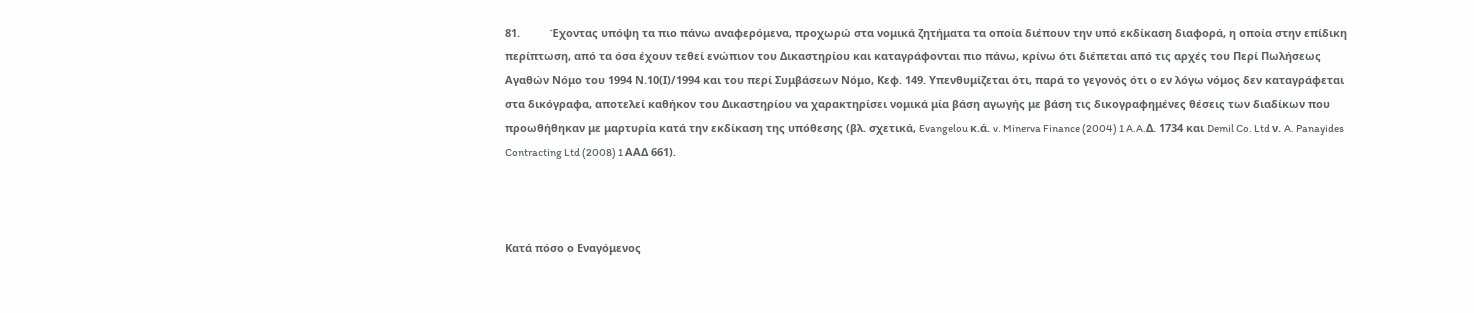81.          Έχοντας υπόψη τα πιο πάνω αναφερόμενα, προχωρώ στα νομικά ζητήματα τα οποία διέπουν την υπό εκδίκαση διαφορά, η οποία στην επίδικη περίπτωση, από τα όσα έχουν τεθεί ενώπιον του Δικαστηρίου και καταγράφονται πιο πάνω, κρίνω ότι διέπεται από τις αρχές του Περί Πωλήσεως Αγαθών Νόμο του 1994 Ν.10(Ι)/1994 και του περί Συμβάσεων Νόμο, Κεφ. 149. Υπενθυμίζεται ότι, παρά το γεγονός ότι ο εν λόγω νόμος δεν καταγράφεται στα δικόγραφα, αποτελεί καθήκον του Δικαστηρίου να χαρακτηρίσει νομικά μία βάση αγωγής με βάση τις δικογραφημένες θέσεις των διαδίκων που προωθήθηκαν με μαρτυρία κατά την εκδίκαση της υπόθεσης (βλ. σχετικά, Evangelou κ.ά. v. Minerva Finance (2004) 1 A.A.Δ. 1734 και Demil Co. Ltd ν. A. Panayides Contracting Ltd (2008) 1 ΑΑΔ 661).



Κατά πόσο ο Εναγόμενος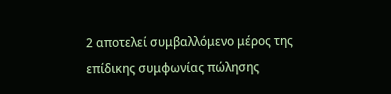2 αποτελεί συμβαλλόμενο μέρος της επίδικης συμφωνίας πώλησης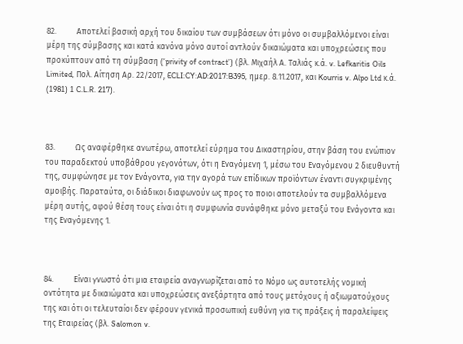82.          Αποτελεί βασική αρχή του δικαίου των συμβάσεων ότι μόνο οι συμβαλλόμενοι είναι μέρη της σύμβασης και κατά κανόνα μόνο αυτοί αντλούν δικαιώματα και υποχρεώσεις που προκύπτουν από τη σύμβαση (‘privity of contract’) (βλ. Μιχαήλ Α. Ταλιάς κ.ά. v. Lefkaritis Oils Limited, Πολ. Αίτηση Αρ. 22/2017, ECLI:CY:AD:2017:B395, ημερ. 8.11.2017, και Kourris v. Alpo Ltd κ.ά. (1981) 1 C.L.R. 217).



83.          Ως αναφέρθηκε ανωτέρω, αποτελεί εύρημα του Δικαστηρίου, στην βάση του ενώπιον του παραδεκτού υποβάθρου γεγονότων, ότι η Εναγόμενη 1, μέσω του Εναγόμενου 2 διευθυντή της, συμφώνησε με τον Ενάγοντα, για την αγορά των επίδικων προϊόντων έναντι συγκριμένης αμοιβής. Παραταύτα, οι διάδικοι διαφωνούν ως προς το ποιοι αποτελούν τα συμβαλλόμενα μέρη αυτής, αφού θέση τους είναι ότι η συμφωνία συνάφθηκε μόνο μεταξύ του Ενάγοντα και της Εναγόμενης 1.



84.          Είναι γνωστό ότι μια εταιρεία αναγνωρίζεται από το Νόμο ως αυτοτελής νομική οντότητα με δικαιώματα και υποχρεώσεις ανεξάρτητα από τους μετόχους ή αξιωματούχους της και ότι οι τελευταίοι δεν φέρουν γενικά προσωπική ευθύνη για τις πράξεις ή παραλείψεις της Εταιρείας (βλ. Salomon v.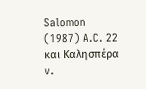Salomon (1987) A.C. 22 και Καλησπέρα v.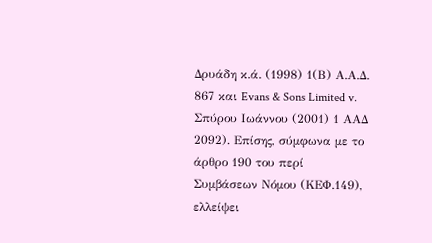Δρυάδη κ.ά. (1998) 1(Β) Α.Α.Δ. 867 και Evans & Sons Limited v. Σπύρου Ιωάννου (2001) 1 ΑΑΔ 2092). Επίσης, σύμφωνα με το άρθρο 190 του περί Συμβάσεων Νόμου (ΚΕΦ.149), ελλείψει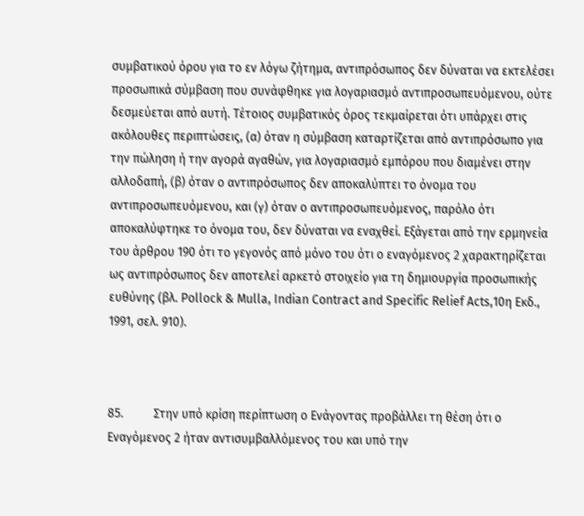συμβατικού όρου για το εν λόγω ζήτημα, αντιπρόσωπος δεν δύναται να εκτελέσει προσωπικά σύμβαση που συνάφθηκε για λογαριασμό αντιπροσωπευόμενου, ούτε δεσμεύεται από αυτή. Τέτοιος συμβατικός όρος τεκμαίρεται ότι υπάρχει στις ακόλουθες περιπτώσεις, (α) όταν η σύμβαση καταρτίζεται από αντιπρόσωπο για την πώληση ή την αγορά αγαθών, για λογαριασμό εμπόρου που διαμένει στην αλλοδαπή, (β) όταν ο αντιπρόσωπος δεν αποκαλύπτει το όνομα του αντιπροσωπευόμενου, και (γ) όταν ο αντιπροσωπευόμενος, παρόλο ότι αποκαλύφτηκε το όνομα του, δεν δύναται να εναχθεί. Εξάγεται από την ερμηνεία του άρθρου 190 ότι το γεγονός από μόνο του ότι ο εναγόμενος 2 χαρακτηρίζεται ως αντιπρόσωπος δεν αποτελεί αρκετό στοιχείο για τη δημιουργία προσωπικής ευθύνης (βλ. Pollock & Mulla, Indian Contract and Specific Relief Acts,10η Εκδ., 1991, σελ. 910).



85.          Στην υπό κρίση περίπτωση ο Ενάγοντας προβάλλει τη θέση ότι ο Εναγόμενος 2 ήταν αντισυμβαλλόμενος του και υπό την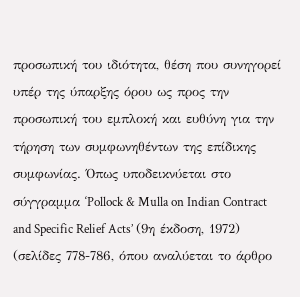προσωπική του ιδιότητα, θέση που συνηγορεί υπέρ της ύπαρξης όρου ως προς την προσωπική του εμπλοκή και ευθύνη για την τήρηση των συμφωνηθέντων της επίδικης συμφωνίας. Όπως υποδεικνύεται στο σύγγραμμα ‘Pollock & Mulla on Indian Contract and Specific Relief Acts’ (9η έκδοση, 1972) (σελίδες 778-786, όπου αναλύεται το άρθρο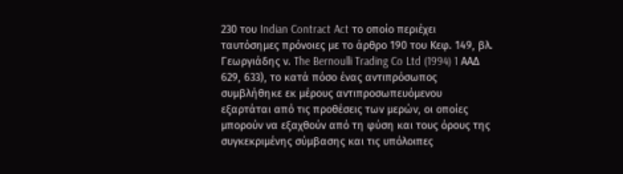230 του Indian Contract Act το οποίο περιέχει ταυτόσημες πρόνοιες με το άρθρο 190 του Κεφ. 149, βλ. Γεωργιάδης ν. The Bernoulli Trading Co Ltd (1994) 1 AAΔ 629, 633), το κατά πόσο ένας αντιπρόσωπος συμβλήθηκε εκ μέρους αντιπροσωπευόμενου εξαρτάται από τις προθέσεις των μερών, οι οποίες μπορούν να εξαχθούν από τη φύση και τους όρους της συγκεκριμένης σύμβασης και τις υπόλοιπες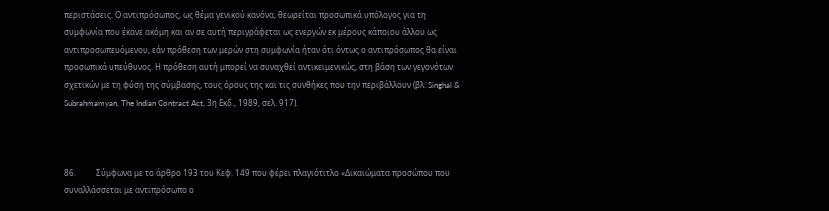περιστάσεις. Ο αντιπρόσωπος, ως θέμα γενικού κανόνα, θεωρείται προσωπικά υπόλογος για τη συμφωνία που έκανε ακόμη και αν σε αυτή περιγράφεται ως ενεργών εκ μέρους κάποιου άλλου ως αντιπροσωπευόμενου, εάν πρόθεση των μερών στη συμφωνία ήταν ότι όντως ο αντιπρόσωπος θα είναι προσωπικά υπεύθυνος. Η πρόθεση αυτή μπορεί να συναχθεί αντικειμενικώς, στη βάση των γεγονότων σχετικών με τη φύση της σύμβασης, τους όρους της και τις συνθήκες που την περιβάλλουν (βλ. Singhal & Subrahmamyan, The Indian Contract Act, 3η Εκδ., 1989, σελ. 917).



86.          Σύμφωνα με το άρθρο 193 του Κεφ. 149 που φέρει πλαγιότιτλο «Δικαιώματα προσώπου που συναλλάσσεται με αντιπρόσωπο ο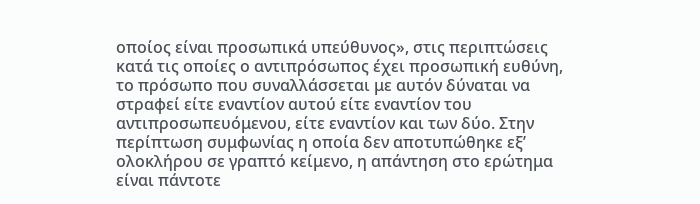οποίος είναι προσωπικά υπεύθυνος», στις περιπτώσεις κατά τις οποίες ο αντιπρόσωπος έχει προσωπική ευθύνη, το πρόσωπο που συναλλάσσεται με αυτόν δύναται να στραφεί είτε εναντίον αυτού είτε εναντίον του αντιπροσωπευόμενου, είτε εναντίον και των δύο. Στην περίπτωση συμφωνίας η οποία δεν αποτυπώθηκε εξ’ ολοκλήρου σε γραπτό κείμενο, η απάντηση στο ερώτημα είναι πάντοτε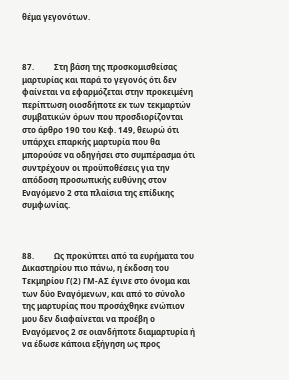θέμα γεγονότων.



87.          Στη βάση της προσκομισθείσας μαρτυρίας και παρά το γεγονός ότι δεν φαίνεται να εφαρμόζεται στην προκειμένη περίπτωση οιοσδήποτε εκ των τεκμαρτών συμβατικών όρων που προσδιορίζονται στο άρθρο 190 του Κεφ. 149, θεωρώ ότι υπάρχει επαρκής μαρτυρία που θα μπορούσε να οδηγήσει στο συμπέρασμα ότι συντρέχουν οι προϋποθέσεις για την απόδοση προσωπικής ευθύνης στον Εναγόμενο 2 στα πλαίσια της επίδικης συμφωνίας.



88.          Ως προκύπτει από τα ευρήματα του Δικαστηρίου πιο πάνω, η έκδοση του Τεκμηρίου Γ(2) ΓΜ-ΑΣ έγινε στο όνομα και των δύο Εναγόμενων, και από το σύνολο της μαρτυρίας που προσάχθηκε ενώπιον μου δεν διαφαίνεται να προέβη ο Εναγόμενος 2 σε οιανδήποτε διαμαρτυρία ή να έδωσε κάποια εξήγηση ως προς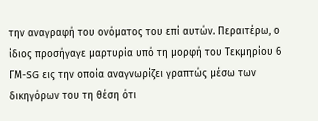την αναγραφή του ονόματος του επί αυτών. Περαιτέρω, ο ίδιος προσήγαγε μαρτυρία υπό τη μορφή του Τεκμηρίου 6 ΓΜ-SG εις την οποία αναγνωρίζει γραπτώς μέσω των δικηγόρων του τη θέση ότι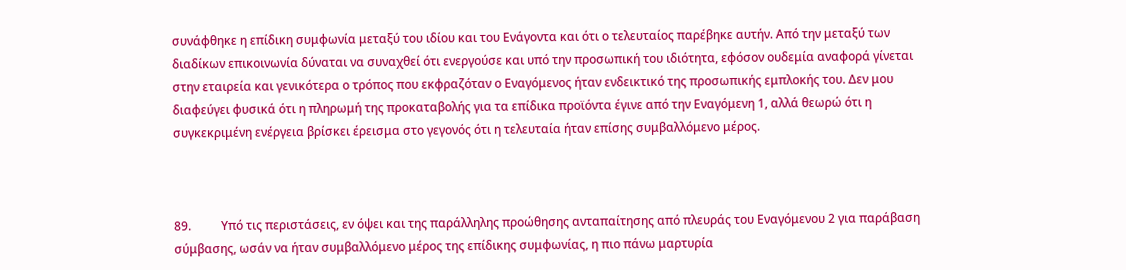συνάφθηκε η επίδικη συμφωνία μεταξύ του ιδίου και του Ενάγοντα και ότι ο τελευταίος παρέβηκε αυτήν. Από την μεταξύ των διαδίκων επικοινωνία δύναται να συναχθεί ότι ενεργούσε και υπό την προσωπική του ιδιότητα, εφόσον ουδεμία αναφορά γίνεται στην εταιρεία και γενικότερα ο τρόπος που εκφραζόταν ο Εναγόμενος ήταν ενδεικτικό της προσωπικής εμπλοκής του. Δεν μου διαφεύγει φυσικά ότι η πληρωμή της προκαταβολής για τα επίδικα προϊόντα έγινε από την Εναγόμενη 1, αλλά θεωρώ ότι η συγκεκριμένη ενέργεια βρίσκει έρεισμα στο γεγονός ότι η τελευταία ήταν επίσης συμβαλλόμενο μέρος.



89.          Υπό τις περιστάσεις, εν όψει και της παράλληλης προώθησης ανταπαίτησης από πλευράς του Εναγόμενου 2 για παράβαση σύμβασης, ωσάν να ήταν συμβαλλόμενο μέρος της επίδικης συμφωνίας, η πιο πάνω μαρτυρία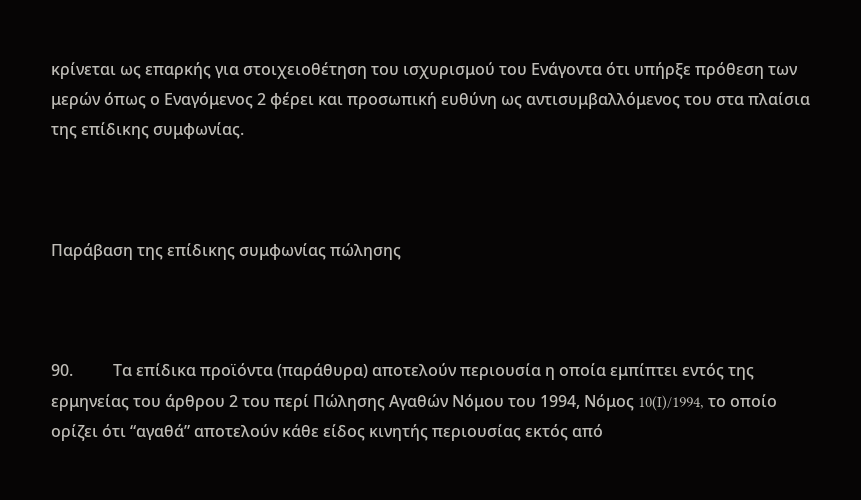κρίνεται ως επαρκής για στοιχειοθέτηση του ισχυρισμού του Ενάγοντα ότι υπήρξε πρόθεση των μερών όπως ο Εναγόμενος 2 φέρει και προσωπική ευθύνη ως αντισυμβαλλόμενος του στα πλαίσια της επίδικης συμφωνίας.



Παράβαση της επίδικης συμφωνίας πώλησης



90.          Τα επίδικα προϊόντα (παράθυρα) αποτελούν περιουσία η οποία εμπίπτει εντός της ερμηνείας του άρθρου 2 του περί Πώλησης Αγαθών Νόμου του 1994, Νόμος 10(I)/1994, το οποίο ορίζει ότι “αγαθά” αποτελούν κάθε είδος κινητής περιουσίας εκτός από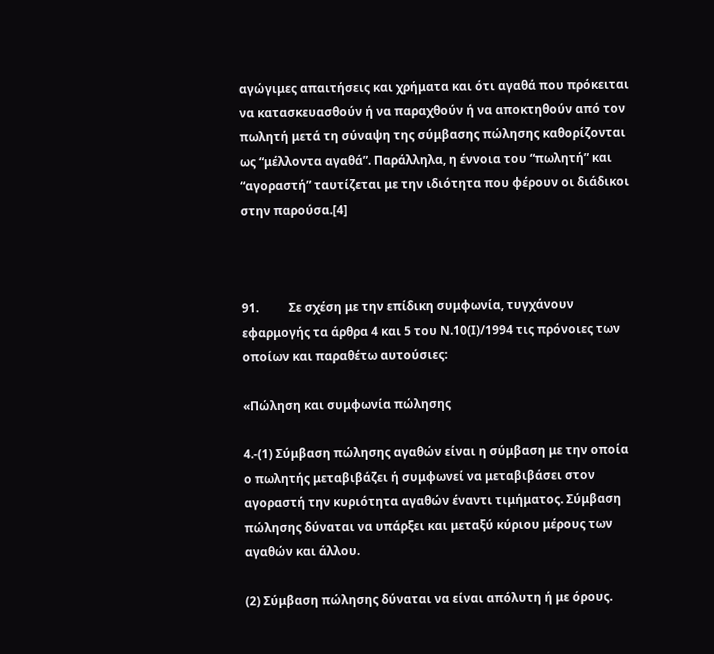αγώγιμες απαιτήσεις και χρήματα και ότι αγαθά που πρόκειται να κατασκευασθούν ή να παραχθούν ή να αποκτηθούν από τον πωλητή μετά τη σύναψη της σύμβασης πώλησης καθορίζονται ως “μέλλοντα αγαθά”. Παράλληλα, η έννοια του “πωλητή” και “αγοραστή” ταυτίζεται με την ιδιότητα που φέρουν οι διάδικοι στην παρούσα.[4]



91.          Σε σχέση με την επίδικη συμφωνία, τυγχάνουν εφαρμογής τα άρθρα 4 και 5 του Ν.10(Ι)/1994 τις πρόνοιες των οποίων και παραθέτω αυτούσιες:

«Πώληση και συμφωνία πώλησης

4.-(1) Σύμβαση πώλησης αγαθών είναι η σύμβαση με την οποία ο πωλητής μεταβιβάζει ή συμφωνεί να μεταβιβάσει στον αγοραστή την κυριότητα αγαθών έναντι τιμήματος. Σύμβαση πώλησης δύναται να υπάρξει και μεταξύ κύριου μέρους των αγαθών και άλλου.

(2) Σύμβαση πώλησης δύναται να είναι απόλυτη ή με όρους.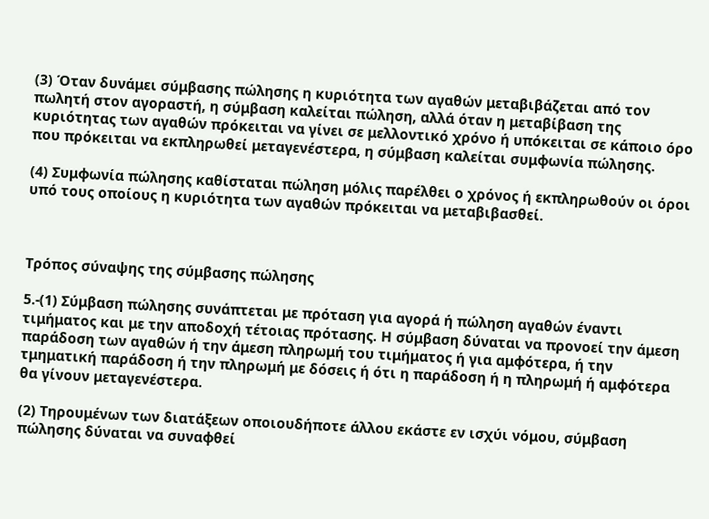(3) Όταν δυνάμει σύμβασης πώλησης η κυριότητα των αγαθών μεταβιβάζεται από τον πωλητή στον αγοραστή, η σύμβαση καλείται πώληση, αλλά όταν η μεταβίβαση της κυριότητας των αγαθών πρόκειται να γίνει σε μελλοντικό χρόνο ή υπόκειται σε κάποιο όρο που πρόκειται να εκπληρωθεί μεταγενέστερα, η σύμβαση καλείται συμφωνία πώλησης.

(4) Συμφωνία πώλησης καθίσταται πώληση μόλις παρέλθει ο χρόνος ή εκπληρωθούν οι όροι υπό τους οποίους η κυριότητα των αγαθών πρόκειται να μεταβιβασθεί.



Τρόπος σύναψης της σύμβασης πώλησης

5.-(1) Σύμβαση πώλησης συνάπτεται με πρόταση για αγορά ή πώληση αγαθών έναντι τιμήματος και με την αποδοχή τέτοιας πρότασης. Η σύμβαση δύναται να προνοεί την άμεση παράδοση των αγαθών ή την άμεση πληρωμή του τιμήματος ή για αμφότερα, ή την τμηματική παράδοση ή την πληρωμή με δόσεις ή ότι η παράδοση ή η πληρωμή ή αμφότερα θα γίνουν μεταγενέστερα.

(2) Τηρουμένων των διατάξεων οποιουδήποτε άλλου εκάστε εν ισχύι νόμου, σύμβαση πώλησης δύναται να συναφθεί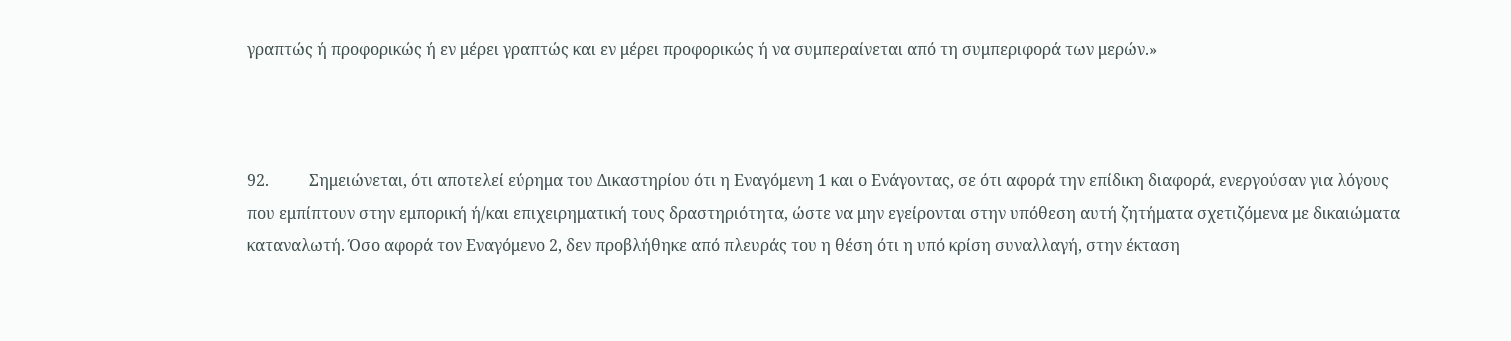γραπτώς ή προφορικώς ή εν μέρει γραπτώς και εν μέρει προφορικώς ή να συμπεραίνεται από τη συμπεριφορά των μερών.»



92.          Σημειώνεται, ότι αποτελεί εύρημα του Δικαστηρίου ότι η Εναγόμενη 1 και ο Ενάγοντας, σε ότι αφορά την επίδικη διαφορά, ενεργούσαν για λόγους που εμπίπτουν στην εμπορική ή/και επιχειρηματική τους δραστηριότητα, ώστε να μην εγείρονται στην υπόθεση αυτή ζητήματα σχετιζόμενα με δικαιώματα καταναλωτή. Όσο αφορά τον Εναγόμενο 2, δεν προβλήθηκε από πλευράς του η θέση ότι η υπό κρίση συναλλαγή, στην έκταση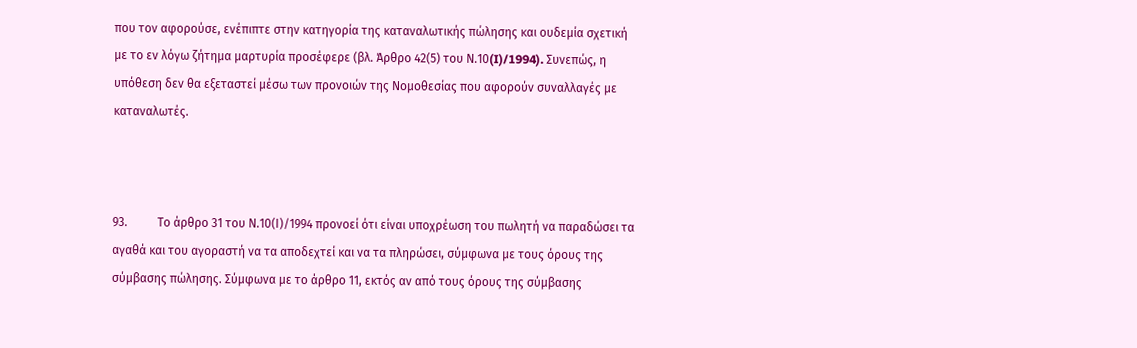που τον αφορούσε, ενέπιπτε στην κατηγορία της καταναλωτικής πώλησης και ουδεμία σχετική με το εν λόγω ζήτημα μαρτυρία προσέφερε (βλ. Άρθρο 42(5) του Ν.10(I)/1994). Συνεπώς, η υπόθεση δεν θα εξεταστεί μέσω των προνοιών της Νομοθεσίας που αφορούν συναλλαγές με καταναλωτές.



93.          Το άρθρο 31 του Ν.10(Ι)/1994 προνοεί ότι είναι υποχρέωση του πωλητή να παραδώσει τα αγαθά και του αγοραστή να τα αποδεχτεί και να τα πληρώσει, σύμφωνα με τους όρους της σύμβασης πώλησης. Σύμφωνα με το άρθρο 11, εκτός αν από τους όρους της σύμβασης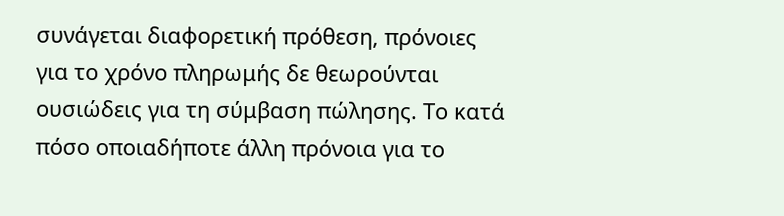συνάγεται διαφορετική πρόθεση, πρόνοιες για το χρόνο πληρωμής δε θεωρούνται ουσιώδεις για τη σύμβαση πώλησης. Το κατά πόσο οποιαδήποτε άλλη πρόνοια για το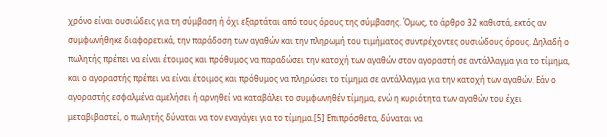χρόνο είναι ουσιώδεις για τη σύμβαση ή όχι εξαρτάται από τους όρους της σύμβασης. Όμως, το άρθρο 32 καθιστά, εκτός αν συμφωνήθηκε διαφορετικά, την παράδοση των αγαθών και την πληρωμή του τιμήματος συντρέχοντες ουσιώδους όρους. Δηλαδή ο πωλητής πρέπει να είναι έτοιμος και πρόθυμος να παραδώσει την κατοχή των αγαθών στον αγοραστή σε αντάλλαγμα για το τίμημα, και ο αγοραστής πρέπει να είναι έτοιμος και πρόθυμος να πληρώσει το τίμημα σε αντάλλαγμα για την κατοχή των αγαθών. Εάν ο αγοραστής εσφαλμένα αμελήσει ή αρνηθεί να καταβάλει το συμφωνηθέν τίμημα, ενώ η κυριότητα των αγαθών του έχει μεταβιβαστεί, ο πωλητής δύναται να τον εναγάγει για το τίμημα.[5] Επιπρόσθετα, δύναται να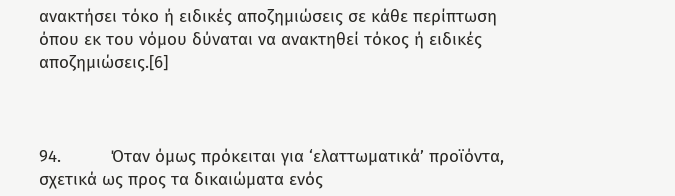ανακτήσει τόκο ή ειδικές αποζημιώσεις σε κάθε περίπτωση όπου εκ του νόμου δύναται να ανακτηθεί τόκος ή ειδικές αποζημιώσεις.[6]



94.          Όταν όμως πρόκειται για ‘ελαττωματικά’ προϊόντα, σχετικά ως προς τα δικαιώματα ενός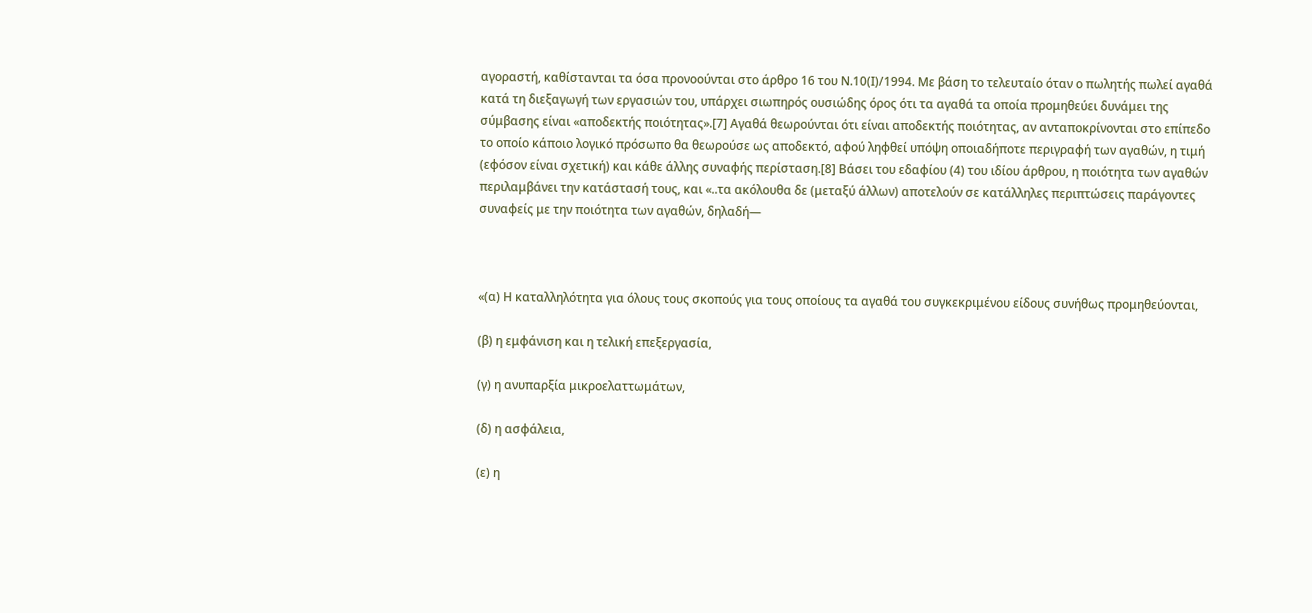αγοραστή, καθίστανται τα όσα προνοούνται στο άρθρο 16 του Ν.10(Ι)/1994. Με βάση το τελευταίο όταν ο πωλητής πωλεί αγαθά κατά τη διεξαγωγή των εργασιών του, υπάρχει σιωπηρός ουσιώδης όρος ότι τα αγαθά τα οποία προμηθεύει δυνάμει της σύμβασης είναι «αποδεκτής ποιότητας».[7] Αγαθά θεωρούνται ότι είναι αποδεκτής ποιότητας, αν ανταποκρίνονται στο επίπεδο το οποίο κάποιο λογικό πρόσωπο θα θεωρούσε ως αποδεκτό, αφού ληφθεί υπόψη οποιαδήποτε περιγραφή των αγαθών, η τιμή (εφόσον είναι σχετική) και κάθε άλλης συναφής περίσταση.[8] Βάσει του εδαφίου (4) του ιδίου άρθρου, η ποιότητα των αγαθών περιλαμβάνει την κατάστασή τους, και «..τα ακόλουθα δε (μεταξύ άλλων) αποτελούν σε κατάλληλες περιπτώσεις παράγοντες συναφείς με την ποιότητα των αγαθών, δηλαδή—



«(α) Η καταλληλότητα για όλους τους σκοπούς για τους οποίους τα αγαθά του συγκεκριμένου είδους συνήθως προμηθεύονται,

(β) η εμφάνιση και η τελική επεξεργασία,

(γ) η ανυπαρξία μικροελαττωμάτων,

(δ) η ασφάλεια,

(ε) η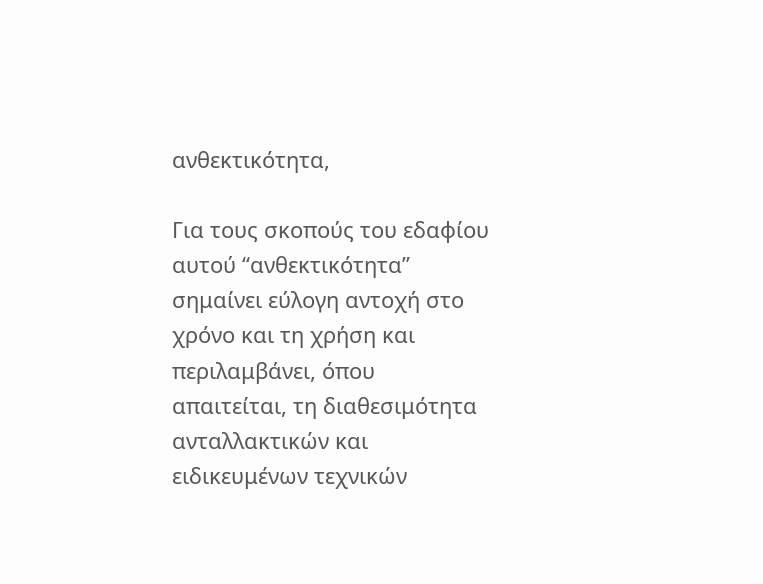ανθεκτικότητα,

Για τους σκοπούς του εδαφίου αυτού “ανθεκτικότητα” σημαίνει εύλογη αντοχή στο χρόνο και τη χρήση και περιλαμβάνει, όπου απαιτείται, τη διαθεσιμότητα ανταλλακτικών και ειδικευμένων τεχνικών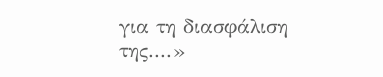για τη διασφάλιση της....»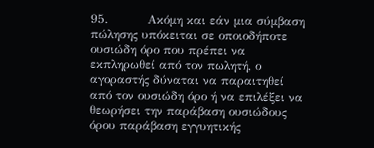95.          Ακόμη και εάν μια σύμβαση πώλησης υπόκειται σε οποιοδήποτε ουσιώδη όρο που πρέπει να εκπληρωθεί από τον πωλητή, ο αγοραστής δύναται να παραιτηθεί από τον ουσιώδη όρο ή να επιλέξει να θεωρήσει την παράβαση ουσιώδους όρου παράβαση εγγυητικής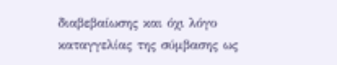διαβεβαίωσης και όχι λόγο καταγγελίας της σύμβασης ως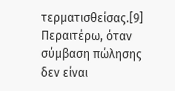τερματισθείσας.[9] Περαιτέρω, όταν σύμβαση πώλησης δεν είναι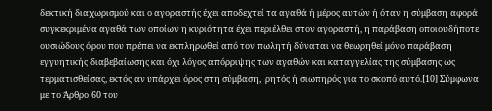δεκτική διαχωρισμού και ο αγοραστής έχει αποδεχτεί τα αγαθά ή μέρος αυτών ή όταν η σύμβαση αφορά συγκεκριμένα αγαθά των οποίων η κυριότητα έχει περιέλθει στον αγοραστή, η παράβαση οποιουδήποτε ουσιώδους όρου που πρέπει να εκπληρωθεί από τον πωλητή δύναται να θεωρηθεί μόνο παράβαση εγγυητικής διαβεβαίωσης και όχι λόγος απόρριψης των αγαθών και καταγγελίας της σύμβασης ως τερματισθείσας, εκτός αν υπάρχει όρος στη σύμβαση,  ρητός ή σιωπηρός για το σκοπό αυτό.[10] Σύμφωνα με το Άρθρο 60 του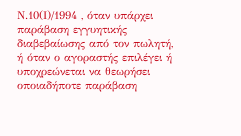Ν.10(Ι)/1994 , όταν υπάρχει παράβαση εγγυητικής διαβεβαίωσης από τον πωλητή, ή όταν ο αγοραστής επιλέγει ή υποχρεώνεται να θεωρήσει οποιαδήποτε παράβαση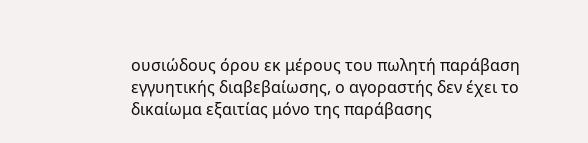ουσιώδους όρου εκ μέρους του πωλητή παράβαση εγγυητικής διαβεβαίωσης, ο αγοραστής δεν έχει το δικαίωμα εξαιτίας μόνο της παράβασης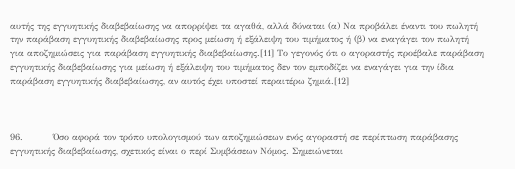αυτής της εγγυητικής διαβεβαίωσης να απορρίψει τα αγαθά, αλλά δύναται (α) Να προβάλει έναντι του πωλητή την παράβαση εγγυητικής διαβεβαίωσης προς μείωση ή εξάλειψη του τιμήματος ή (β) να εναγάγει τον πωλητή για αποζημιώσεις για παράβαση εγγυητικής διαβεβαίωσης.[11] Το γεγονός ότι ο αγοραστής προέβαλε παράβαση εγγυητικής διαβεβαίωσης για μείωση ή εξάλειψη του τιμήματος δεν τον εμποδίζει να εναγάγει για την ίδια παράβαση εγγυητικής διαβεβαίωσης, αν αυτός έχει υποστεί περαιτέρω ζημιά.[12]



96.          Όσο αφορά τον τρόπο υπολογισμού των αποζημιώσεων ενός αγοραστή σε περίπτωση παράβασης εγγυητικής διαβεβαίωσης, σχετικός είναι ο περί Συμβάσεων Νόμος. Σημειώνεται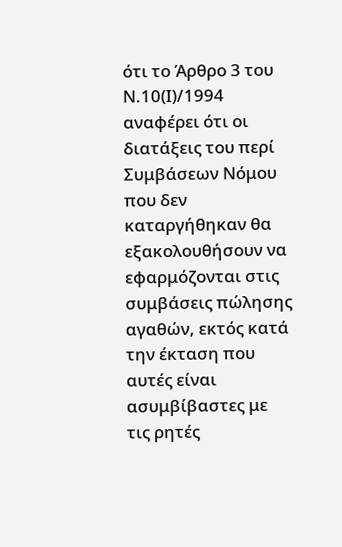ότι το Άρθρο 3 του Ν.10(Ι)/1994 αναφέρει ότι οι διατάξεις του περί Συμβάσεων Νόμου που δεν καταργήθηκαν θα εξακολουθήσουν να εφαρμόζονται στις συμβάσεις πώλησης αγαθών, εκτός κατά την έκταση που αυτές είναι ασυμβίβαστες με τις ρητές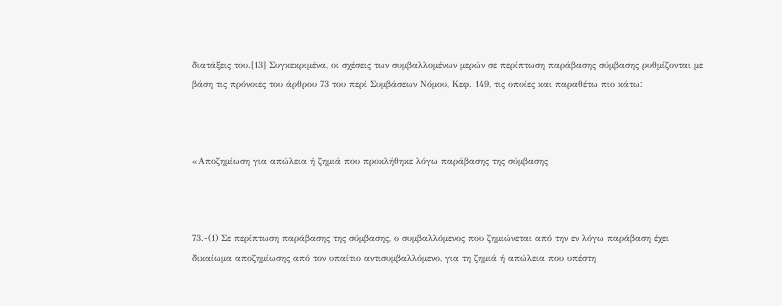διατάξεις του.[13] Συγκεκριμένα, οι σχέσεις των συμβαλλομένων μερών σε περίπτωση παράβασης σύμβασης ρυθμίζονται με βάση τις πρόνοιες του άρθρου 73 του περί Συμβάσεων Νόμου, Κεφ. 149, τις οποίες και παραθέτω πιο κάτω։



«Αποζημίωση για απώλεια ή ζημιά που προκλήθηκε λόγω παράβασης της σύμβασης



73.-(1) Σε περίπτωση παράβασης της σύμβασης, ο συμβαλλόμενος που ζημιώνεται από την εν λόγω παράβαση έχει δικαίωμα αποζημίωσης από τον υπαίτιο αντισυμβαλλόμενο, για τη ζημιά ή απώλεια που υπέστη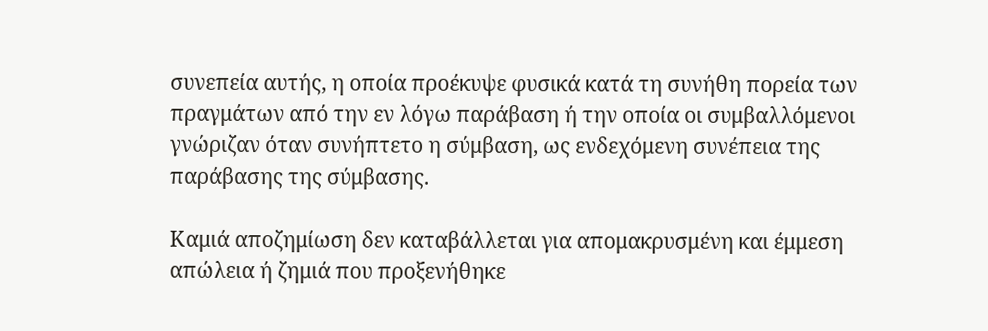συνεπεία αυτής, η οποία προέκυψε φυσικά κατά τη συνήθη πορεία των πραγμάτων από την εν λόγω παράβαση ή την οποία οι συμβαλλόμενοι γνώριζαν όταν συνήπτετο η σύμβαση, ως ενδεχόμενη συνέπεια της παράβασης της σύμβασης.

Καμιά αποζημίωση δεν καταβάλλεται για απομακρυσμένη και έμμεση απώλεια ή ζημιά που προξενήθηκε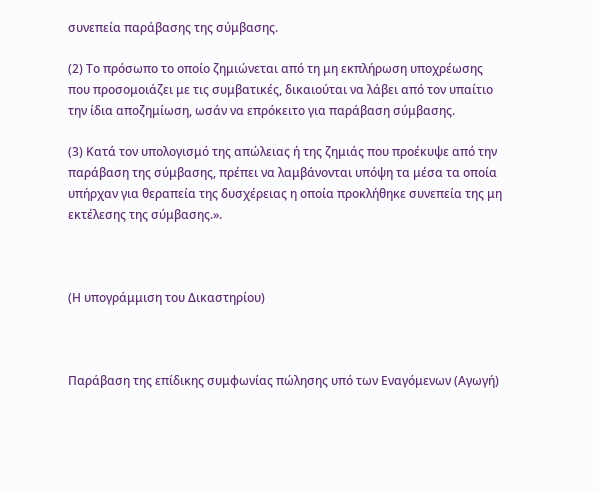συνεπεία παράβασης της σύμβασης.

(2) Το πρόσωπο το οποίο ζημιώνεται από τη μη εκπλήρωση υποχρέωσης που προσομοιάζει με τις συμβατικές, δικαιούται να λάβει από τον υπαίτιο την ίδια αποζημίωση, ωσάν να επρόκειτο για παράβαση σύμβασης.

(3) Κατά τον υπολογισμό της απώλειας ή της ζημιάς που προέκυψε από την παράβαση της σύμβασης, πρέπει να λαμβάνονται υπόψη τα μέσα τα οποία υπήρχαν για θεραπεία της δυσχέρειας η οποία προκλήθηκε συνεπεία της μη εκτέλεσης της σύμβασης.».



(Η υπογράμμιση του Δικαστηρίου)



Παράβαση της επίδικης συμφωνίας πώλησης υπό των Εναγόμενων (Αγωγή)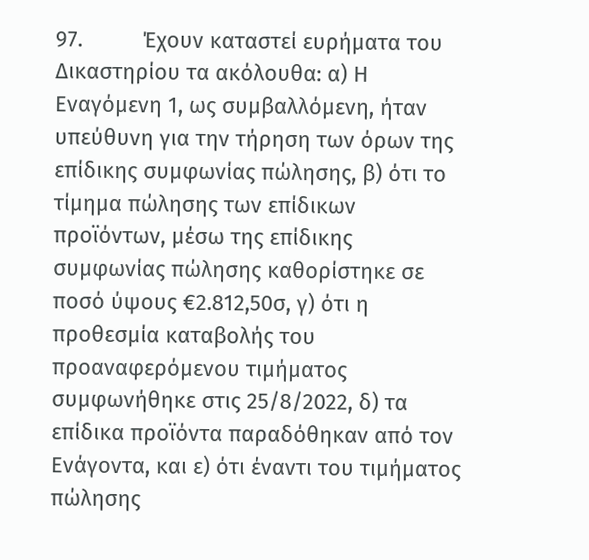97.          Έχουν καταστεί ευρήματα του Δικαστηρίου τα ακόλουθα: α) Η Εναγόμενη 1, ως συμβαλλόμενη, ήταν υπεύθυνη για την τήρηση των όρων της επίδικης συμφωνίας πώλησης, β) ότι το τίμημα πώλησης των επίδικων προϊόντων, μέσω της επίδικης συμφωνίας πώλησης καθορίστηκε σε ποσό ύψους €2.812,50σ, γ) ότι η προθεσμία καταβολής του προαναφερόμενου τιμήματος συμφωνήθηκε στις 25/8/2022, δ) τα επίδικα προϊόντα παραδόθηκαν από τον Ενάγοντα, και ε) ότι έναντι του τιμήματος πώλησης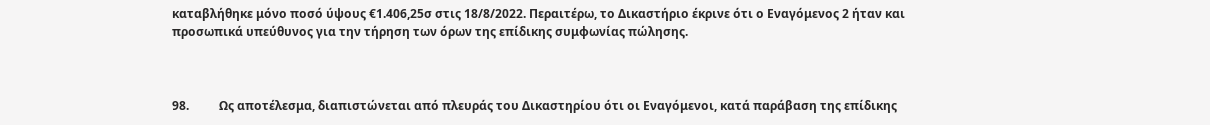καταβλήθηκε μόνο ποσό ύψους €1.406,25σ στις 18/8/2022. Περαιτέρω, το Δικαστήριο έκρινε ότι ο Εναγόμενος 2 ήταν και προσωπικά υπεύθυνος για την τήρηση των όρων της επίδικης συμφωνίας πώλησης.



98.          Ως αποτέλεσμα, διαπιστώνεται από πλευράς του Δικαστηρίου ότι οι Εναγόμενοι, κατά παράβαση της επίδικης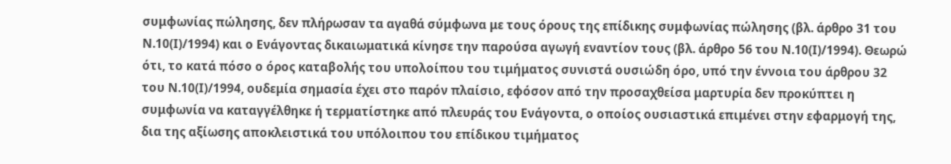συμφωνίας πώλησης, δεν πλήρωσαν τα αγαθά σύμφωνα με τους όρους της επίδικης συμφωνίας πώλησης (βλ. άρθρο 31 του Ν.10(Ι)/1994) και ο Ενάγοντας δικαιωματικά κίνησε την παρούσα αγωγή εναντίον τους (βλ. άρθρο 56 του Ν.10(Ι)/1994). Θεωρώ ότι, το κατά πόσο ο όρος καταβολής του υπολοίπου του τιμήματος συνιστά ουσιώδη όρο, υπό την έννοια του άρθρου 32 του Ν.10(I)/1994, ουδεμία σημασία έχει στο παρόν πλαίσιο, εφόσον από την προσαχθείσα μαρτυρία δεν προκύπτει η συμφωνία να καταγγέλθηκε ή τερματίστηκε από πλευράς του Ενάγοντα, ο οποίος ουσιαστικά επιμένει στην εφαρμογή της, δια της αξίωσης αποκλειστικά του υπόλοιπου του επίδικου τιμήματος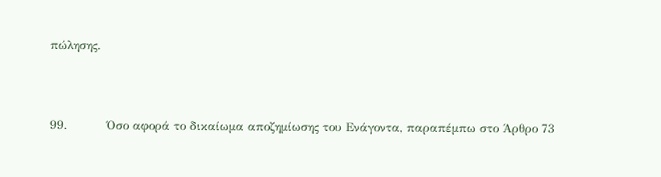πώλησης.



99.          Όσο αφορά το δικαίωμα αποζημίωσης του Ενάγοντα, παραπέμπω στο Άρθρο 73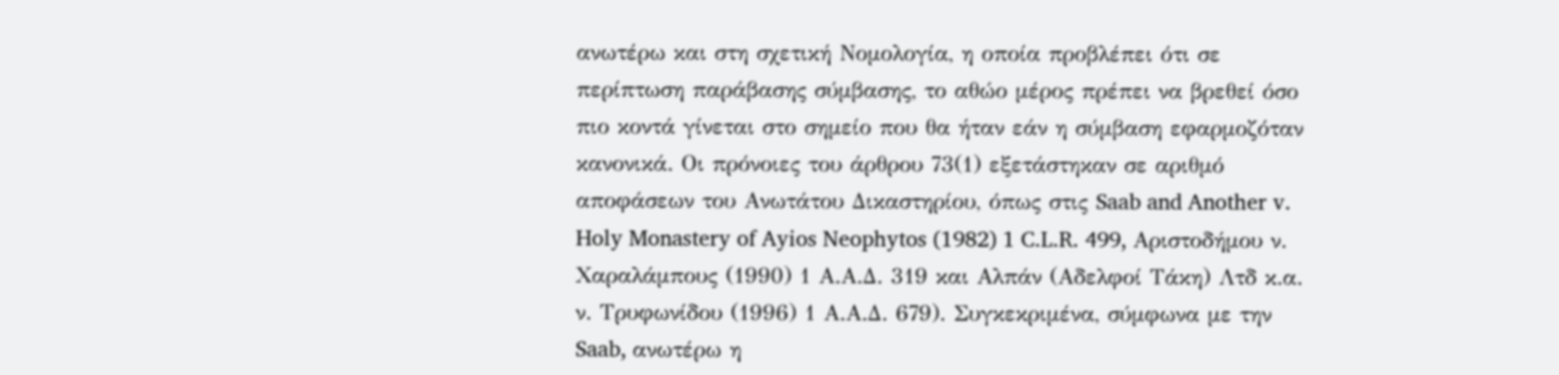ανωτέρω και στη σχετική Νομολογία, η οποία προβλέπει ότι σε περίπτωση παράβασης σύμβασης, το αθώο μέρος πρέπει να βρεθεί όσο πιο κοντά γίνεται στο σημείο που θα ήταν εάν η σύμβαση εφαρμοζόταν κανονικά. Οι πρόνοιες του άρθρου 73(1) εξετάστηκαν σε αριθμό αποφάσεων του Ανωτάτου Δικαστηρίου, όπως στις Saab and Another v. Holy Monastery of Ayios Neophytos (1982) 1 C.L.R. 499, Αριστοδήμου ν. Χαραλάμπους (1990) 1 Α.Α.Δ. 319 και Αλπάν (Αδελφοί Τάκη) Λτδ κ.α. ν. Τρυφωνίδου (1996) 1 Α.Α.Δ. 679). Συγκεκριμένα, σύμφωνα με την Saab, ανωτέρω η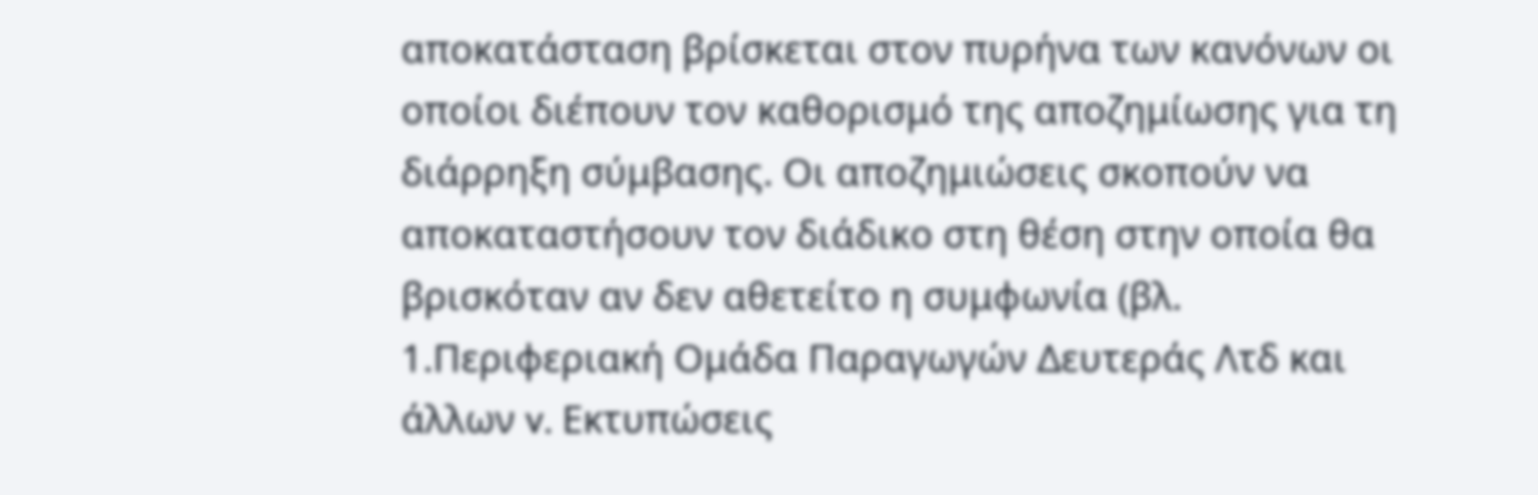αποκατάσταση βρίσκεται στον πυρήνα των κανόνων οι οποίοι διέπουν τον καθορισμό της αποζημίωσης για τη διάρρηξη σύμβασης. Οι αποζημιώσεις σκοπούν να αποκαταστήσουν τον διάδικο στη θέση στην οποία θα βρισκόταν αν δεν αθετείτο η συμφωνία (βλ. 1.Περιφεριακή Ομάδα Παραγωγών Δευτεράς Λτδ και άλλων v. Εκτυπώσεις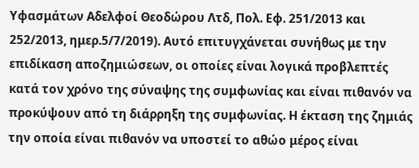Υφασμάτων Αδελφοί Θεοδώρου Λτδ, Πολ. Εφ. 251/2013 και 252/2013, ημερ.5/7/2019). Αυτό επιτυγχάνεται συνήθως με την επιδίκαση αποζημιώσεων, οι οποίες είναι λογικά προβλεπτές κατά τον χρόνο της σύναψης της συμφωνίας και είναι πιθανόν να προκύψουν από τη διάρρηξη της συμφωνίας. Η έκταση της ζημιάς την οποία είναι πιθανόν να υποστεί το αθώο μέρος είναι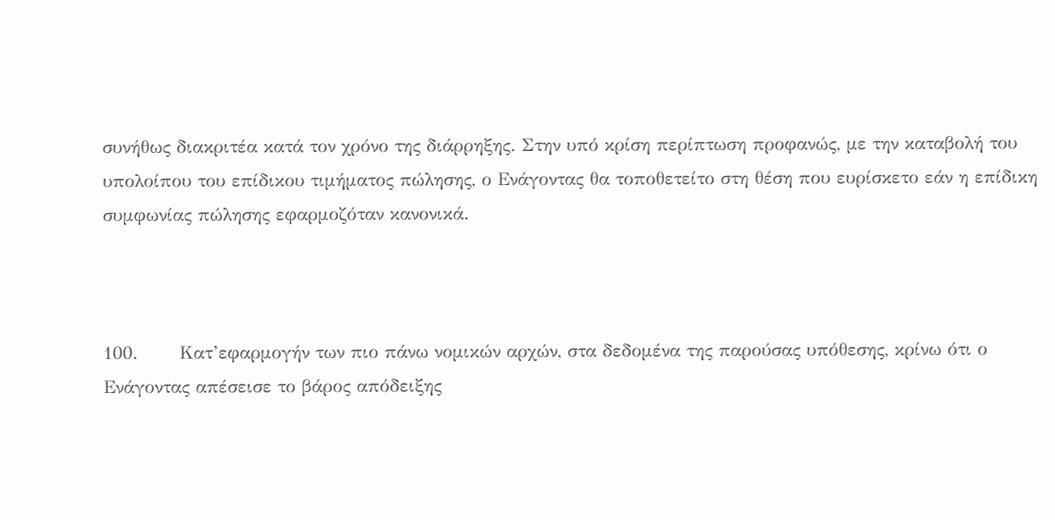συνήθως διακριτέα κατά τον χρόνο της διάρρηξης. Στην υπό κρίση περίπτωση προφανώς, με την καταβολή του υπολοίπου του επίδικου τιμήματος πώλησης, ο Ενάγοντας θα τοποθετείτο στη θέση που ευρίσκετο εάν η επίδικη συμφωνίας πώλησης εφαρμοζόταν κανονικά.



100.       Κατ’εφαρμογήν των πιο πάνω νομικών αρχών, στα δεδομένα της παρούσας υπόθεσης, κρίνω ότι ο Ενάγοντας απέσεισε το βάρος απόδειξης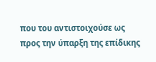που του αντιστοιχούσε ως προς την ύπαρξη της επίδικης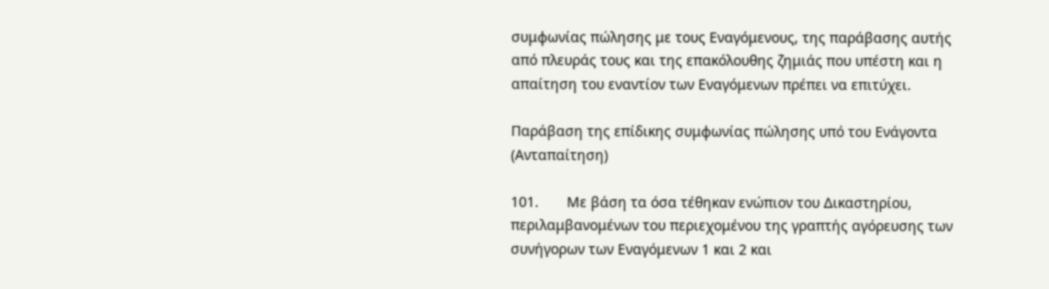συμφωνίας πώλησης με τους Εναγόμενους, της παράβασης αυτής από πλευράς τους και της επακόλουθης ζημιάς που υπέστη και η απαίτηση του εναντίον των Εναγόμενων πρέπει να επιτύχει.

Παράβαση της επίδικης συμφωνίας πώλησης υπό του Ενάγοντα (Ανταπαίτηση)

101.       Με βάση τα όσα τέθηκαν ενώπιον του Δικαστηρίου, περιλαμβανομένων του περιεχομένου της γραπτής αγόρευσης των συνήγορων των Εναγόμενων 1 και 2 και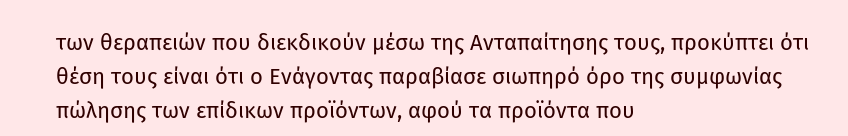των θεραπειών που διεκδικούν μέσω της Ανταπαίτησης τους, προκύπτει ότι θέση τους είναι ότι ο Ενάγοντας παραβίασε σιωπηρό όρο της συμφωνίας πώλησης των επίδικων προϊόντων, αφού τα προϊόντα που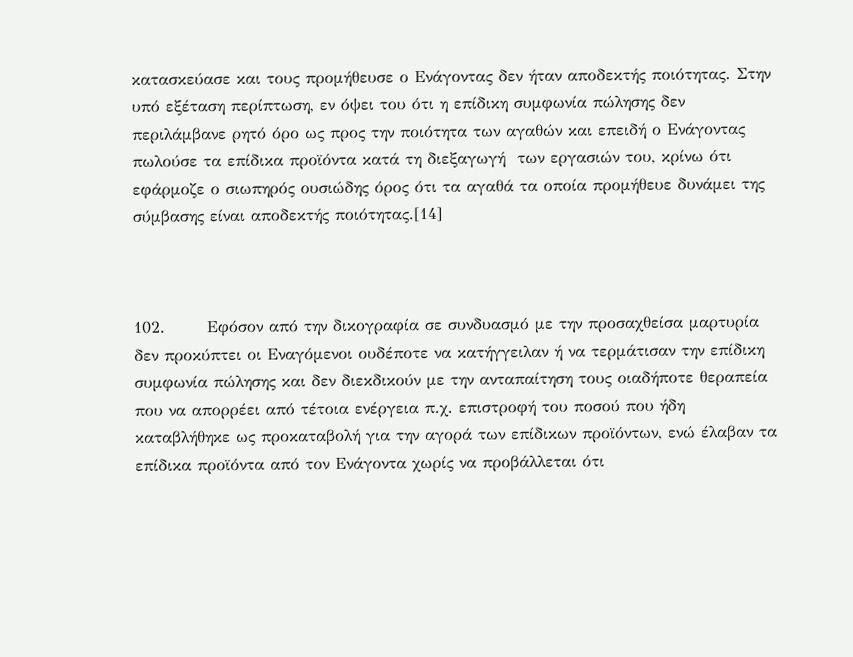κατασκεύασε και τους προμήθευσε ο Ενάγοντας δεν ήταν αποδεκτής ποιότητας. Στην υπό εξέταση περίπτωση, εν όψει του ότι η επίδικη συμφωνία πώλησης δεν περιλάμβανε ρητό όρο ως προς την ποιότητα των αγαθών και επειδή ο Ενάγοντας πωλούσε τα επίδικα προϊόντα κατά τη διεξαγωγή  των εργασιών του, κρίνω ότι εφάρμοζε ο σιωπηρός ουσιώδης όρος ότι τα αγαθά τα οποία προμήθευε δυνάμει της σύμβασης είναι αποδεκτής ποιότητας.[14]



102.       Εφόσον από την δικογραφία σε συνδυασμό με την προσαχθείσα μαρτυρία δεν προκύπτει οι Εναγόμενοι ουδέποτε να κατήγγειλαν ή να τερμάτισαν την επίδικη συμφωνία πώλησης και δεν διεκδικούν με την ανταπαίτηση τους οιαδήποτε θεραπεία που να απορρέει από τέτοια ενέργεια π.χ. επιστροφή του ποσού που ήδη καταβλήθηκε ως προκαταβολή για την αγορά των επίδικων προϊόντων, ενώ έλαβαν τα επίδικα προϊόντα από τον Ενάγοντα χωρίς να προβάλλεται ότι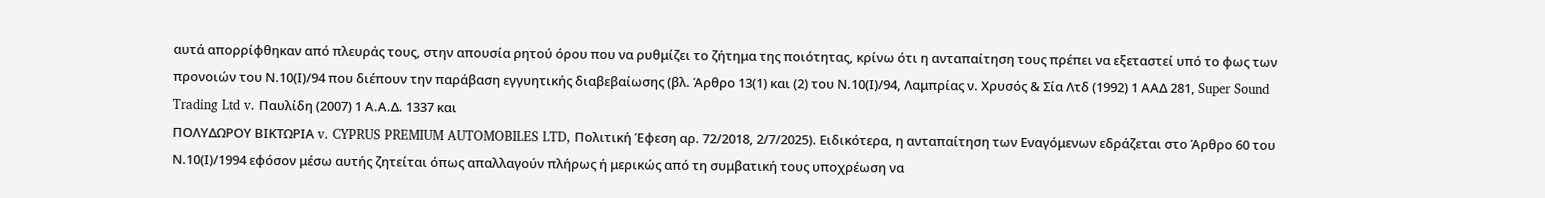αυτά απορρίφθηκαν από πλευράς τους, στην απουσία ρητού όρου που να ρυθμίζει το ζήτημα της ποιότητας, κρίνω ότι η ανταπαίτηση τους πρέπει να εξεταστεί υπό το φως των προνοιών του Ν.10(Ι)/94 που διέπουν την παράβαση εγγυητικής διαβεβαίωσης (βλ. Άρθρο 13(1) και (2) του Ν.10(Ι)/94, Λαμπρίας ν. Χρυσός & Σία Λτδ (1992) 1 ΑΑΔ 281, Super Sound Trading Ltd v. Παυλίδη (2007) 1 Α.Α.Δ. 1337 και
ΠΟΛΥΔΩΡΟΥ ΒΙΚΤΩΡΙΑ v. CYPRUS PREMIUM AUTOMOBILES LTD, Πολιτική Έφεση αρ. 72/2018, 2/7/2025). Ειδικότερα, η ανταπαίτηση των Εναγόμενων εδράζεται στο Άρθρο 60 του Ν.10(Ι)/1994 εφόσον μέσω αυτής ζητείται όπως απαλλαγούν πλήρως ή μερικώς από τη συμβατική τους υποχρέωση να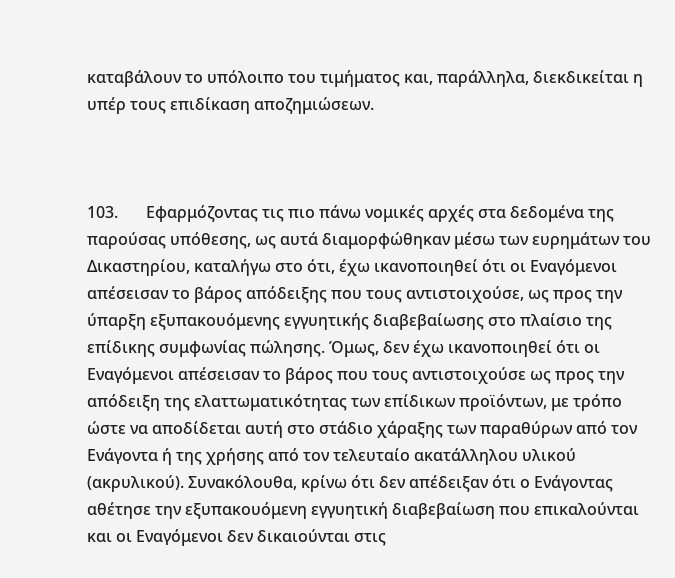καταβάλουν το υπόλοιπο του τιμήματος και, παράλληλα, διεκδικείται η υπέρ τους επιδίκαση αποζημιώσεων.



103.       Εφαρμόζοντας τις πιο πάνω νομικές αρχές στα δεδομένα της παρούσας υπόθεσης, ως αυτά διαμορφώθηκαν μέσω των ευρημάτων του Δικαστηρίου, καταλήγω στο ότι, έχω ικανοποιηθεί ότι οι Εναγόμενοι απέσεισαν το βάρος απόδειξης που τους αντιστοιχούσε, ως προς την ύπαρξη εξυπακουόμενης εγγυητικής διαβεβαίωσης στο πλαίσιο της επίδικης συμφωνίας πώλησης. Όμως, δεν έχω ικανοποιηθεί ότι οι Εναγόμενοι απέσεισαν το βάρος που τους αντιστοιχούσε ως προς την απόδειξη της ελαττωματικότητας των επίδικων προϊόντων, με τρόπο ώστε να αποδίδεται αυτή στο στάδιο χάραξης των παραθύρων από τον Ενάγοντα ή της χρήσης από τον τελευταίο ακατάλληλου υλικού (ακρυλικού). Συνακόλουθα, κρίνω ότι δεν απέδειξαν ότι ο Ενάγοντας αθέτησε την εξυπακουόμενη εγγυητική διαβεβαίωση που επικαλούνται και οι Εναγόμενοι δεν δικαιούνται στις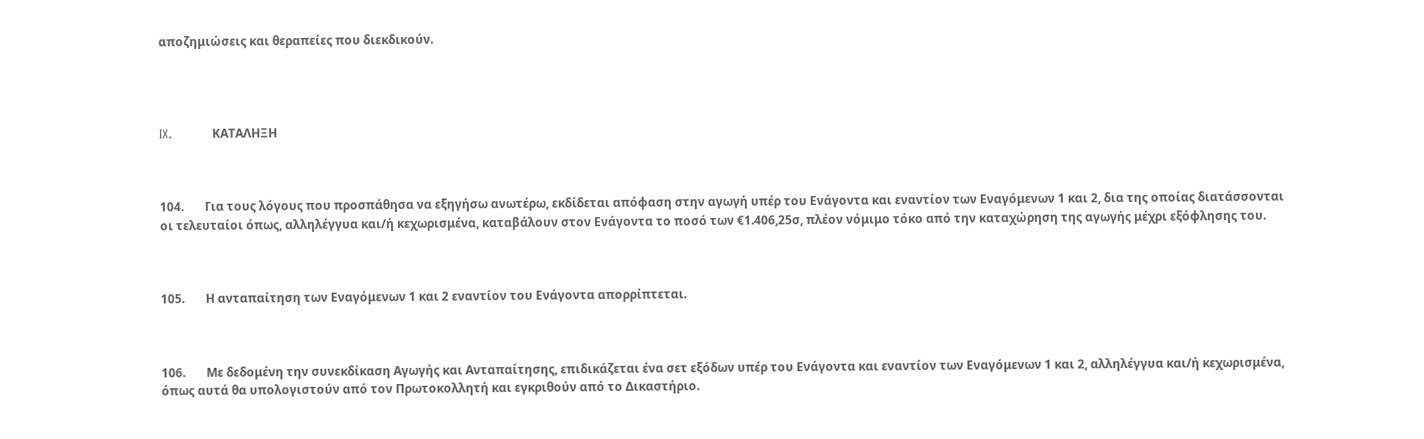αποζημιώσεις και θεραπείες που διεκδικούν.




IX.          ΚΑΤΑΛΗΞΗ



104.       Για τους λόγους που προσπάθησα να εξηγήσω ανωτέρω, εκδίδεται απόφαση στην αγωγή υπέρ του Ενάγοντα και εναντίον των Εναγόμενων 1 και 2, δια της οποίας διατάσσονται οι τελευταίοι όπως, αλληλέγγυα και/ή κεχωρισμένα, καταβάλουν στον Ενάγοντα το ποσό των €1.406,25σ, πλέον νόμιμο τόκο από την καταχώρηση της αγωγής μέχρι εξόφλησης του.



105.       Η ανταπαίτηση των Εναγόμενων 1 και 2 εναντίον του Ενάγοντα απορρίπτεται.



106.       Με δεδομένη την συνεκδίκαση Αγωγής και Ανταπαίτησης, επιδικάζεται ένα σετ εξόδων υπέρ του Ενάγοντα και εναντίον των Εναγόμενων 1 και 2, αλληλέγγυα και/ή κεχωρισμένα, όπως αυτά θα υπολογιστούν από τον Πρωτοκολλητή και εγκριθούν από το Δικαστήριο.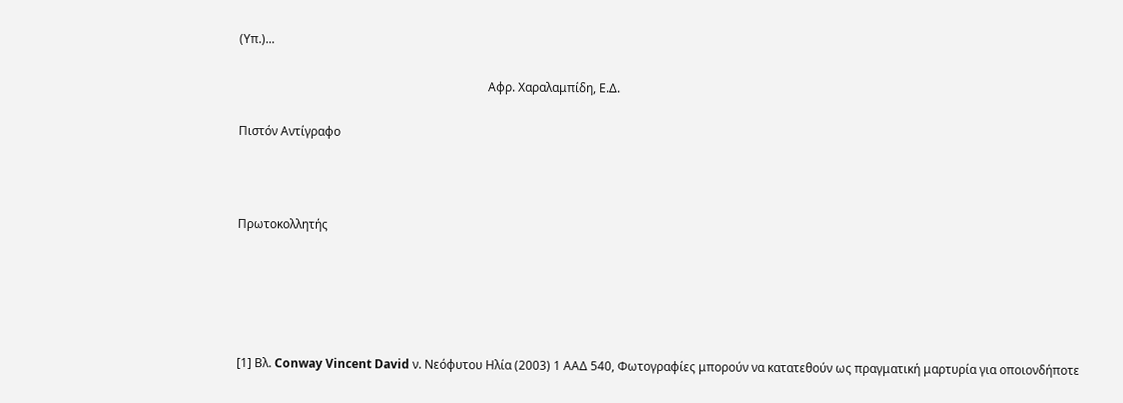(Υπ.)...

                                                                                   Αφρ. Χαραλαμπίδη, Ε.Δ.

Πιστόν Αντίγραφο



Πρωτοκολλητής





[1] Βλ. Conway Vincent David ν. Νεόφυτου Ηλία (2003) 1 ΑΑΔ 540, Φωτογραφίες μπορούν να κατατεθούν ως πραγματική μαρτυρία για οποιονδήποτε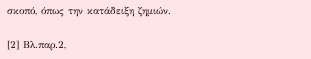σκοπό, όπως την κατάδειξη ζημιών.

[2] Βλ.παρ.2,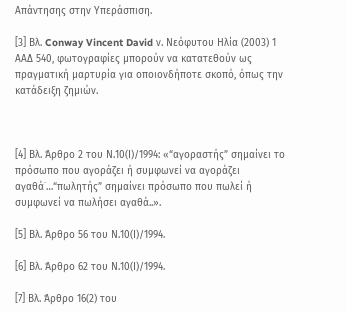Απάντησης στην Υπεράσπιση.

[3] Βλ. Conway Vincent David ν. Νεόφυτου Ηλία (2003) 1 ΑΑΔ 540, φωτογραφίες μπορούν να κατατεθούν ως πραγματική μαρτυρία για οποιονδήποτε σκοπό, όπως την κατάδειξη ζημιών.



[4] Βλ. Άρθρο 2 του Ν.10(Ι)/1994: «“αγοραστής” σημαίνει το πρόσωπο που αγοράζει ή συμφωνεί να αγοράζει αγαθά˙…“πωλητής” σημαίνει πρόσωπο που πωλεί ή συμφωνεί να πωλήσει αγαθά..».

[5] Βλ. Άρθρο 56 του Ν.10(Ι)/1994.

[6] Βλ. Άρθρο 62 του Ν.10(Ι)/1994.

[7] Βλ. Άρθρο 16(2) του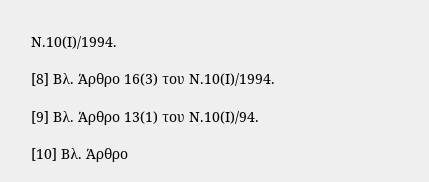Ν.10(Ι)/1994.

[8] Βλ. Άρθρο 16(3) του Ν.10(Ι)/1994.

[9] Βλ. Άρθρο 13(1) του Ν.10(Ι)/94.

[10] Βλ. Άρθρο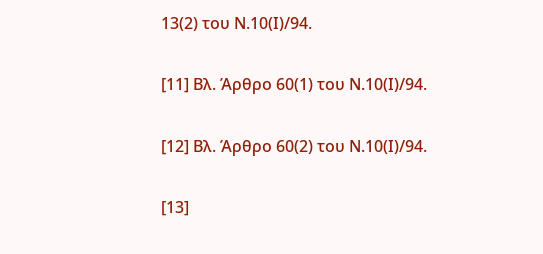13(2) του Ν.10(Ι)/94.

[11] Βλ. Άρθρο 60(1) του Ν.10(Ι)/94.

[12] Βλ. Άρθρο 60(2) του Ν.10(Ι)/94.

[13]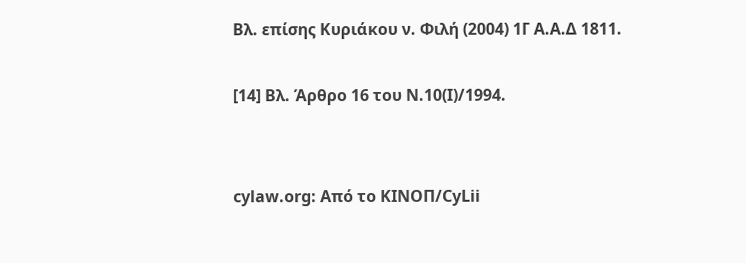Βλ. επίσης Κυριάκου ν. Φιλή (2004) 1Γ Α.Α.Δ 1811.

[14] Βλ. Άρθρο 16 του Ν.10(Ι)/1994.


cylaw.org: Από το ΚΙΝOΠ/CyLii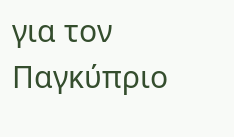για τον Παγκύπριο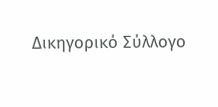Δικηγορικό Σύλλογο